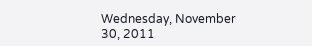Wednesday, November 30, 2011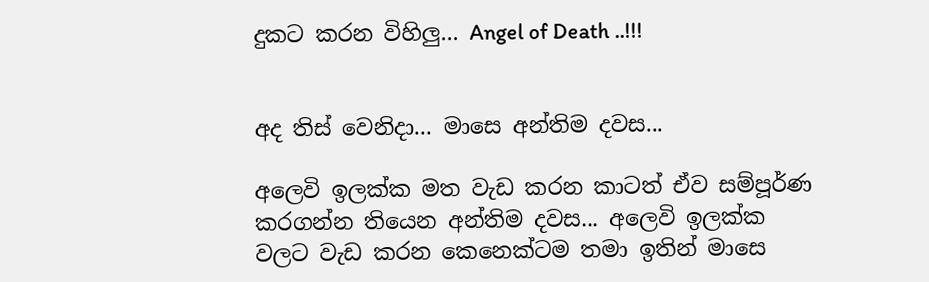දුකට කරන විහිලු... Angel of Death ..!!!


අද තිස් වෙනිදා... මාසෙ අන්තිම දවස...

අලෙවි ඉලක්ක මත වැඩ කරන කාටත් ඒව සම්පූර්ණ කරගන්න තියෙන අන්තිම දවස... අලෙවි ඉලක්ක වලට වැඩ කරන කෙනෙක්ටම තමා ඉතින් මාසෙ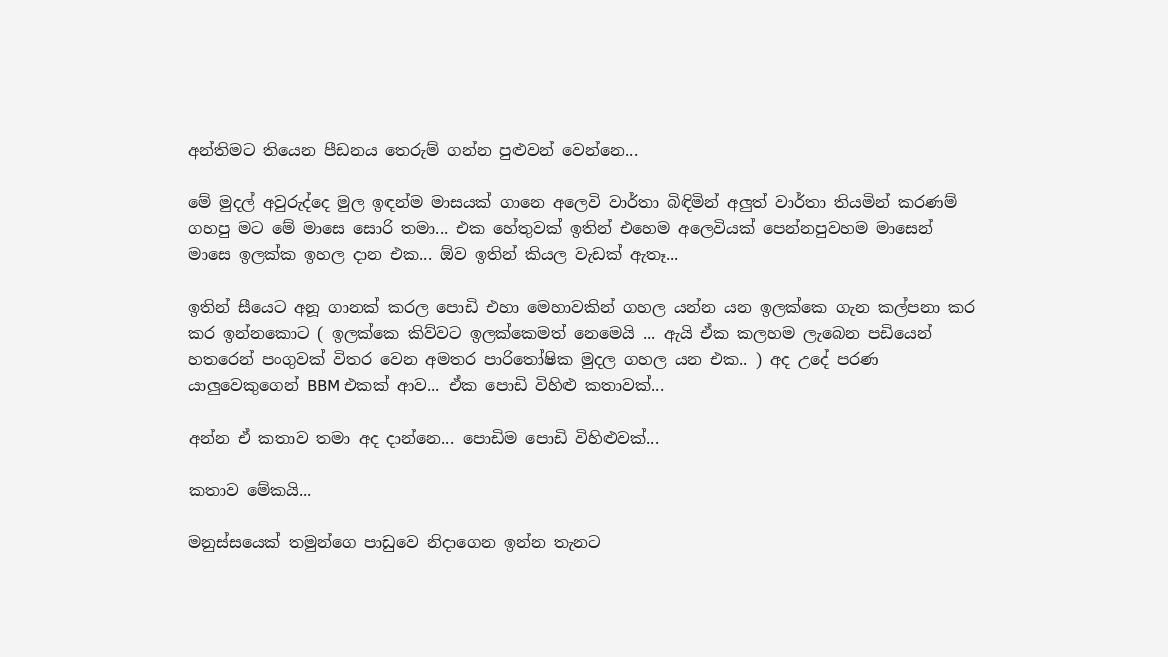අන්තිමට තියෙන පීඩනය තෙරුම් ගන්න පුළුවන් වෙන්නෙ...

මේ මුදල් අවුරුද්දෙ මුල ඉඳන්ම මාසයක් ගානෙ අලෙවි වාර්තා බිඳිමින් අලුත් වාර්තා තියමින් කරණම් ගහපු මට මේ මාසෙ සොරි තමා... එක හේතුවක් ඉතින් එහෙම අලෙවියක් පෙන්නපුවහම මාසෙන් මාසෙ ඉලක්ක ඉහල දාන එක... ඕව ඉතින් කියල වැඩක් ඇතෑ...

ඉතින් සීයෙට අනූ ගානක් කරල පොඩි එහා මෙහාවකින් ගහල යන්න යන ඉලක්කෙ ගැන කල්පනා කර කර ඉන්නකොට ( ඉලක්කෙ කිව්වට ඉලක්කෙමත් නෙමෙයි ... ඇයි ඒක කලහම ලැබෙන පඩියෙන් හතරෙන් පංගුවක් විතර වෙන අමතර පාරිතෝෂික මුදල ගහල යන එක.. ) අද උදේ පරණ යාලුවෙකුගෙන් BBM එකක් ආව... ඒක පොඩි විහිළු කතාවක්...

අන්න ඒ කතාව තමා අද දාන්නෙ... පොඩිම පොඩි විහිළුවක්...

කතාව මේකයි...

මනුස්සයෙක් තමුන්ගෙ පාඩුවෙ නිදාගෙන ඉන්න තැනට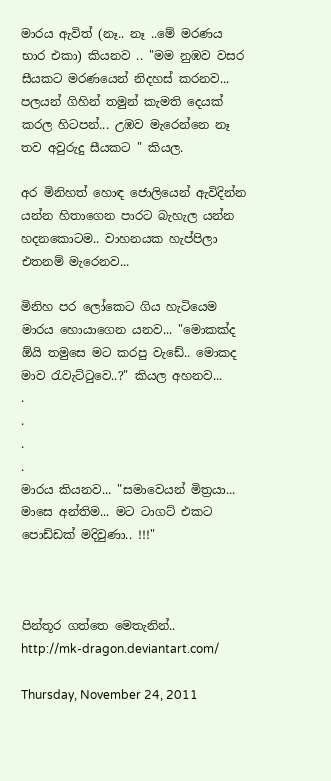මාරය ඇවිත් (නෑ.. නෑ ..මේ මරණය භාර එකා) කියනව .. "මම නුඹව වසර සීයකට මරණයෙන් නිදහස් කරනව... පලයන් ගිහින් තමුන් කැමති දෙයක් කරල හිටපන්... උඹව මැරෙන්නෙ නෑ තව අවුරුදු සීයකට " කියල.

අර මිනිහත් හොඳ ජොලියෙන් ඇවිදින්න යන්න හිතාගෙන පාරට බැහැල යන්න හදනකොටම.. වාහනයක හැප්පිලා එතනම් මැරෙනව...

මිනිහ පර ලෝකෙට ගිය හැටියෙම මාරය හොයාගෙන යනව... "මොකක්ද ඕයි තමුසෙ මට කරපු වැඩේ.. මොකද මාව රැවැට්ටුවෙ..?" කියල අහනව...
.
.
.
.
මාරය කියනව... "සමාවෙයන් මිත්‍රයා... මාසෙ අන්තිම... මට ටාගට් එකට පොඩ්ඩක් මදිවුණා.. !!!"



පින්තූර ගත්තෙ මෙතැනින්..
http://mk-dragon.deviantart.com/

Thursday, November 24, 2011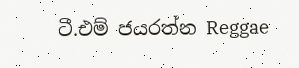ටී.එම් ජයරත්න Reggae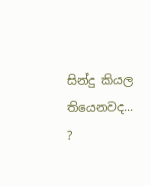සින්දු කියල තියෙනවද... ?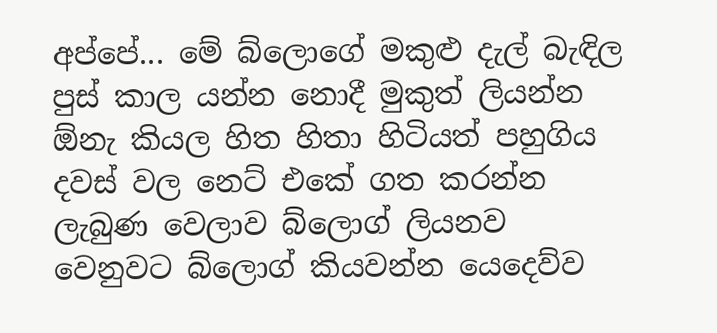අප්පේ... මේ බ්ලොගේ මකුළු දැල් බැඳිල පුස් කාල යන්න නොදී මුකුත් ලියන්න ඕනැ කියල හිත හිතා හිටියත් පහුගිය දවස් වල නෙට් එකේ ගත කරන්න ලැබුණ වෙලාව බ්ලොග් ලියනව වෙනුවට බ්ලොග් කියවන්න යෙදෙව්ව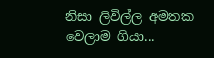නිසා ලිවිල්ල අමතක වෙලාම ගියා...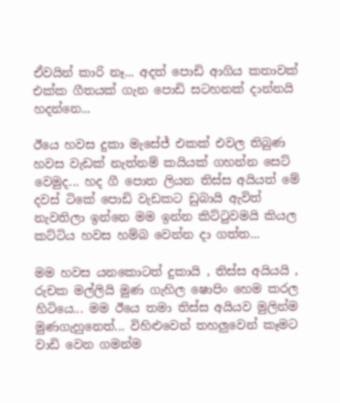ඒවයින් කාරි නෑ... අදත් පොඩි ආගිය කතාවක් එක්ක ගීතයක් ගැන පොඩි සටහනක් දාන්නයි හදන්නෙ...

ඊයෙ හවස දුකා මැසේජ් එකක් එවල තිබුණ හවස වැඩක් නැත්නම් කයියක් ගහන්න සෙට් වෙමුද... හද ගී පොත ලියන තිස්ස අයියත් මේ දවස් ටිකේ පොඩි වැඩකට ඩුබායි ඇවිත් නැවතිලා ඉන්නෙ මම ඉන්න කිට්ටුවමයි කියල කට්ටිය හවස හම්බ වෙන්න දා ගත්ත...

මම හවස යනකොටත් දුකායි , තිස්ස අයියයි , රුචක මල්ලියි මුණ ගැහිල ෂොපිං හෙම කරල හිටියෙ... මම ඊයෙ තමා තිස්ස අයියව මුලින්ම මුණගැහුනෙත්... විහිළුවෙන් තහලුවෙන් කෑමට වාඩි වෙන ගමන්ම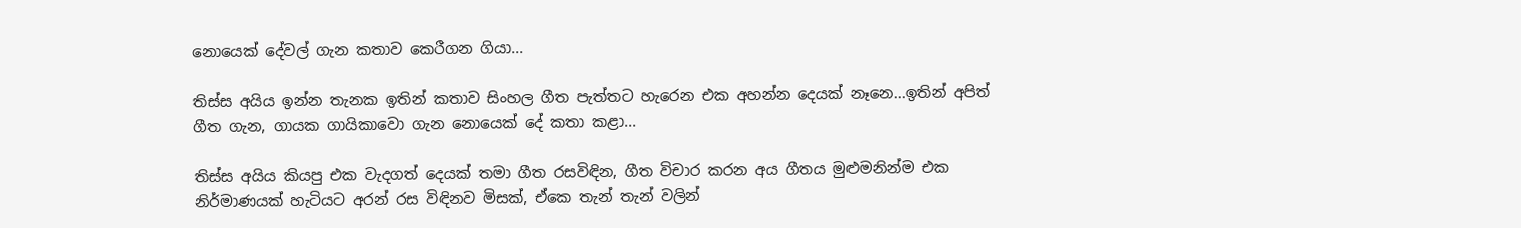නොයෙක් දේවල් ගැන කතාව කෙරීගන ගියා...

තිස්ස අයිය ඉන්න තැනක ඉතින් කතාව සිංහල ගීත පැත්තට හැරෙන එක අහන්න දෙයක් නෑනෙ...ඉතින් අපිත් ගීත ගැන, ගායක ගායිකාවො ගැන නොයෙක් දේ කතා කළා...

තිස්ස අයිය කියපු එක වැදගත් දෙයක් තමා ගීත රසවිඳින, ගීත විචාර කරන අය ගීතය මුළුමනින්ම එක නිර්මාණයක් හැටියට අරන් රස විඳිනව මිසක්, ඒකෙ තැන් තැන් වලින්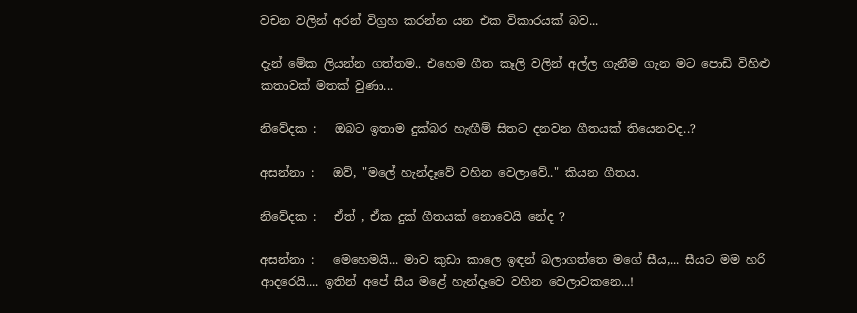වචන වලින් අරන් විග්‍රහ කරන්න යන එක විකාරයක් බව...

දැන් මේක ලියන්න ගත්තම.. එහෙම ගීත කෑලි වලින් අල්ල ගැනීම ගැන මට පොඩි විහිළු කතාවක් මතක් වුණා...

නිවේදක :   ඔබට ඉතාම දුක්බර හැඟීම් සිතට දනවන ගීතයක් තියෙනවද..?

අසන්නා :   ඔව්, "මලේ හැන්දෑවේ වහින වෙලාවේ.." කියන ගීතය.

නිවේදක :   ඒත් , ඒක දුක් ගීතයක් නොවෙයි නේද ?

අසන්නා :   මෙහෙමයි... මාව කුඩා කාලෙ ඉඳන් බලාගත්තෙ මගේ සීය,... සීයට මම හරි                      ආදරෙයි.... ඉතින් අපේ සීය මළේ හැන්දෑවෙ වහින වෙලාවකනෙ...!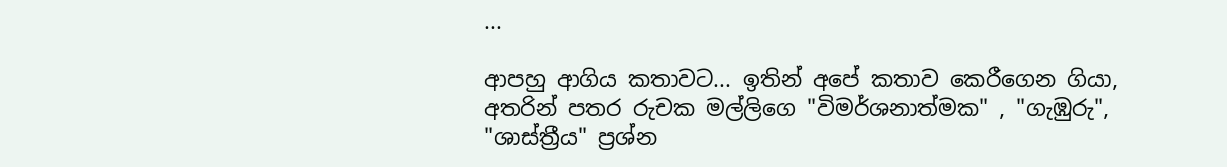...

ආපහු ආගිය කතාවට... ඉතින් අපේ කතාව කෙරීගෙන ගියා, අතරින් පතර රුචක මල්ලිගෙ "විමර්ශනාත්මක" , "ගැඹුරු", "ශාස්ත්‍රීය" ප්‍රශ්න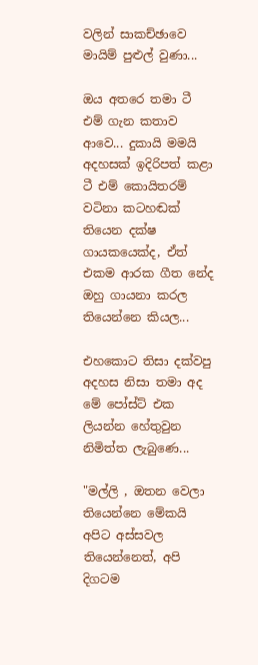වලින් සාකච්ඡාවෙ මායිම් පුළුල් වුණා...

ඔය අතරෙ තමා ටී එම් ගැන කතාව ආවෙ... දුකායි මමයි අදහසක් ඉදිරිපත් කළා ටී එම් කොයිතරම් වටිනා කටහඬක් තියෙන දක්ෂ ගායකයෙක්ද, ඒත් එකම ආරක ගීත නේද ඔහු ගායනා කරල තියෙන්නෙ කියල...

එහකොට තිසා දක්වපු අදහස නිසා තමා අද මේ පෝස්ට් එක ලියන්න හේතුවුන නිමිත්ත ලැබුණෙ...

"මල්ලි , ඔතන වෙලා තියෙන්නෙ මේකයි අපිට අස්සවල තියෙන්නෙත්, අපි දිගටම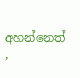අහන්නෙත් ,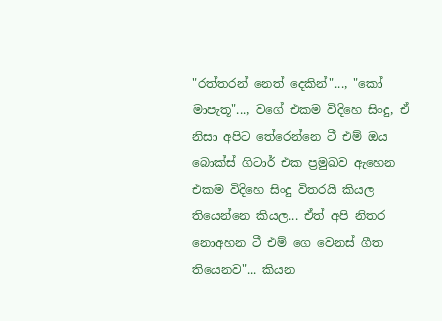"රත්තරන් නෙත් දෙකින්"..., "කෝ මාපැතූ"..., වගේ එකම විදිහෙ සිංදු, ඒ නිසා අපිට තේරෙන්නෙ ටී එම් ඔය බොක්ස් ගිටාර් එක ප්‍රමුඛව ඇහෙන එකම විදිහෙ සිංදු විතරයි කියල තියෙන්නෙ කියල... ඒත් අපි නිතර නොඅහන ටී එම් ගෙ වෙනස් ගීත තියෙනව"... කියන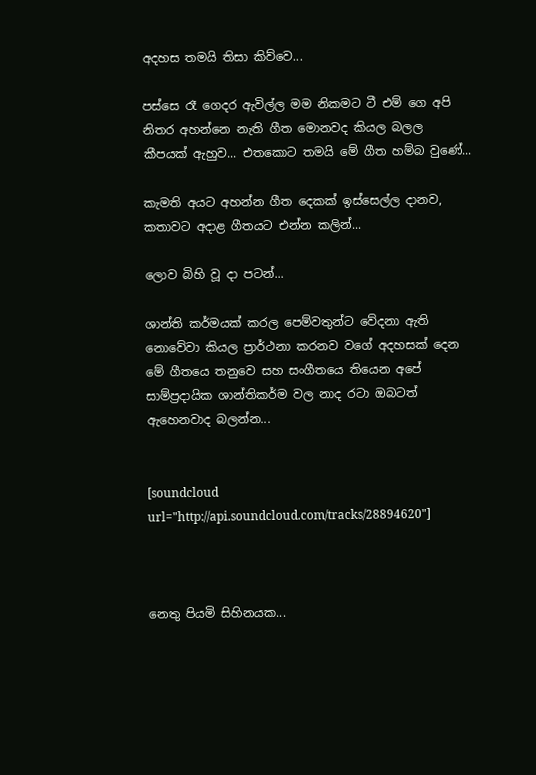අදහස තමයි තිසා කිව්වෙ...

පස්සෙ රෑ ගෙදර ඇවිල්ල මම නිකමට ටී එම් ගෙ අපි නිතර අහන්නෙ නැති ගීත මොනවද කියල බලල කීපයක් ඇහුව... එතකොට තමයි මේ ගීත හම්බ වුණේ...

කැමති අයට අහන්න ගීත දෙකක් ඉස්සෙල්ල දානව, කතාවට අදාළ ගීතයට එන්න කලින්...

ලොව බිහි වූ දා පටන්...

ශාන්ති කර්මයක් කරල පෙම්වතුන්ට වේදනා ඇති නොවේවා කියල ප්‍රාර්ථනා කරනව වගේ අදහසක් දෙන මේ ගීතයෙ තනුවෙ සහ සංගීතයෙ තියෙන අපේ සාම්ප්‍රදායික ශාන්තිකර්ම වල නාද රටා ඔබටත් ඇහෙනවාද බලන්න...


[soundcloud url="http://api.soundcloud.com/tracks/28894620"]



නෙතු පියමි සිහිනයක...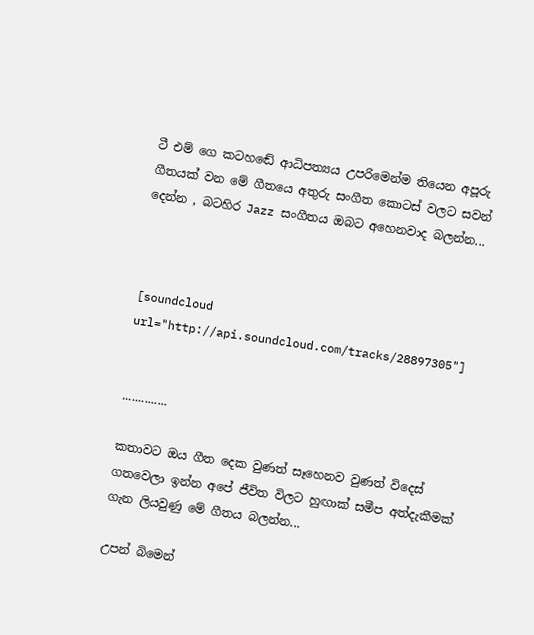ටී එම් ගෙ කටහඬේ ආධිපත්‍යය උපරිමෙන්ම තියෙන අපූරු ගීතයක් වන මේ ගීතයෙ අතුරු සංගීත කොටස් වලට සවන් දෙන්න , බටහිර Jazz සංගීතය ඔබට අහෙනවාද බලන්න...



[soundcloud url="http://api.soundcloud.com/tracks/28897305"]


..............

කතාවට ඔය ගීත දෙක වුණත් සෑහෙනව වුණත් විදෙස් ගතවෙලා ඉන්න අපේ ජීවිත විලට හුඟාක් සමීප අත්දැකීමක් ගැන ලියවුණු මේ ගීතය බලන්න...

උපන් බිමෙන්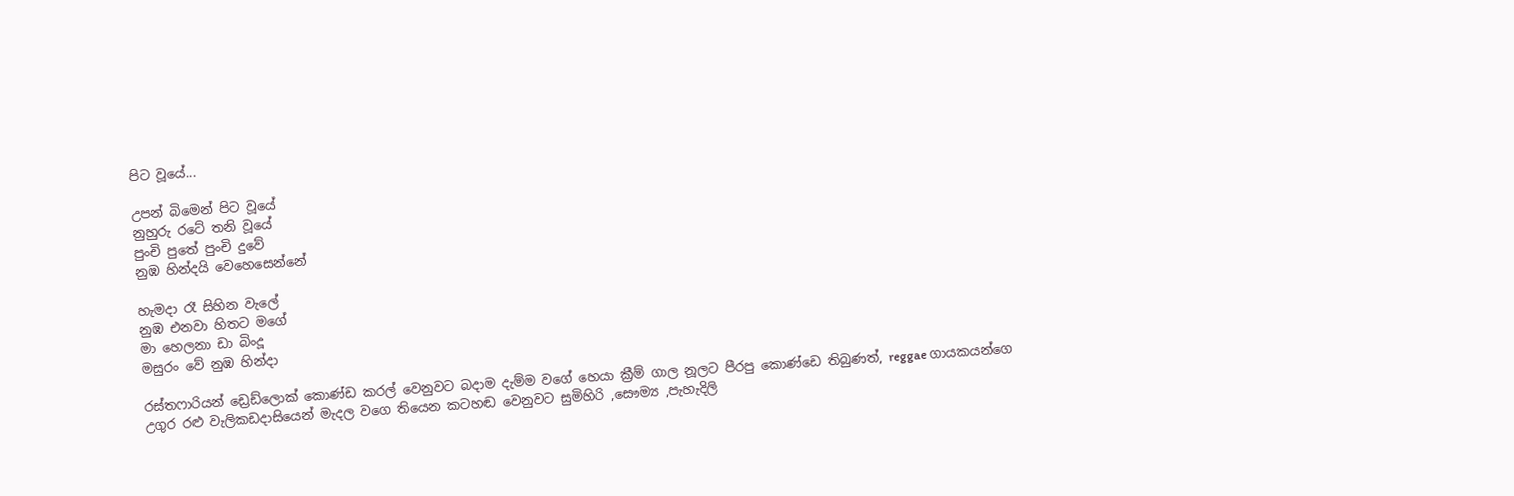පිට වූයේ...

උපන් බිමෙන් පිට වූයේ
නුහුරු රටේ තනි වූයේ
පුංචි පුතේ පුංචි දුවේ
නුඹ හින්දයි වෙහෙසෙන්නේ

හැමදා රෑ සිහින වැලේ
නුඹ එනවා හිතට මගේ
මා හෙලනා ඩා බිංදූ
මසුරං වේ නුඹ හින්දා

රස්තෆාරියන් ඩ්‍රෙඩ්ලොක් කොණ්ඩ කරල් වෙනුවට බදාම දැම්ම වගේ හෙයා ක්‍රීම් ගාල නූලට පීරපු කොණ්ඩෙ තිබුණත්, reggae ගායකයන්ගෙ උගුර රළු වැලිකඩදාසියෙන් මැදල වගෙ තියෙන කටහඬ වෙනුවට සුමිහිරි ,සෞම්‍ය ,පැහැදිලි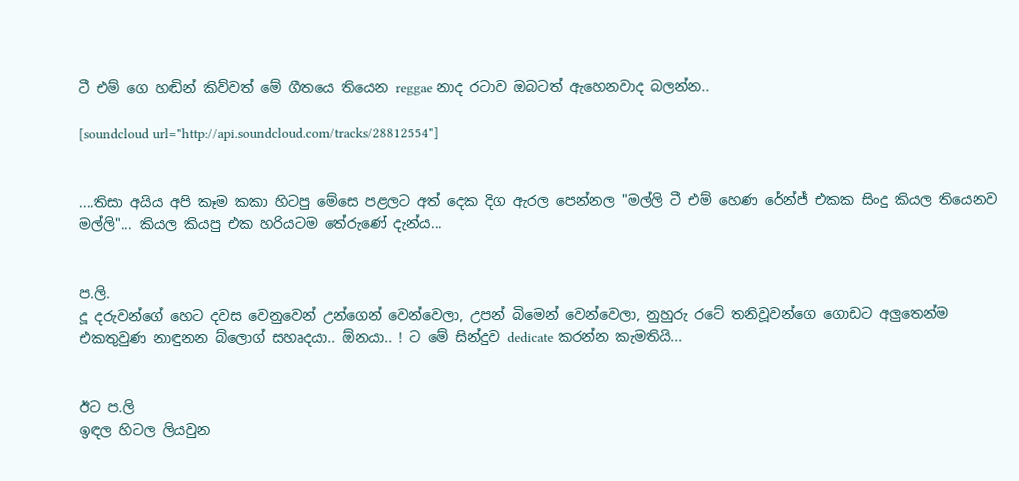ටී එම් ගෙ හඬින් කිව්වත් මේ ගීතයෙ තියෙන reggae නාද රටාව ඔබටත් ඇහෙනවාද බලන්න..

[soundcloud url="http://api.soundcloud.com/tracks/28812554"]


....තිසා අයිය අපි කෑම කකා හිටපු මේසෙ පළලට අත් දෙක දිග ඇරල පෙන්නල "මල්ලි ටී එම් හෙණ රේන්ජ් එකක සිංදු කියල තියෙනව මල්ලි"... කියල කියපු එක හරියටම තේරුණේ දැන්ය...


ප.ලි.
දූ දරුවන්ගේ හෙට දවස වෙනුවෙන් උන්ගෙන් වෙන්වෙලා, උපන් බිමෙන් වෙන්වෙලා, නුහුරු රටේ තනිවූවන්ගෙ ගොඩට අලුතෙන්ම එකතුවුණ නාඳුනන බ්ලොග් සහෘදයා.. ඕනයා.. ! ට මේ සින්දුව dedicate කරන්න කැමතියි...


ඊට ප.ලි
ඉඳල හිටල ලියවුන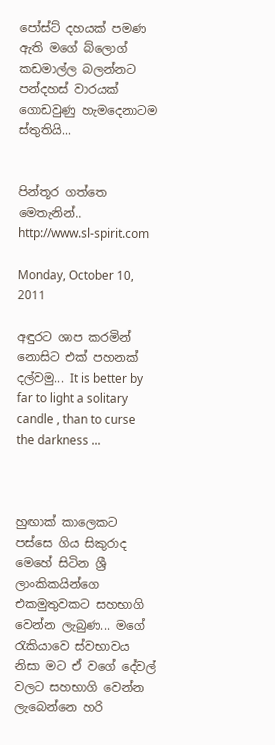පෝස්ට් දහයක් පමණ ඇති මගේ බ්ලොග් කඩමාල්ල බලන්නට පන්දහස් වාරයක් ගොඩවුණු හැමදෙනාටම ස්තුතියි...


පින්තූර ගත්තෙ මෙතැනින්..
http://www.sl-spirit.com

Monday, October 10, 2011

අඳුරට ශාප කරමින් නොසිට එක් පහනක් දල්වමු... It is better by far to light a solitary candle , than to curse the darkness ...



හුඟාක් කාලෙකට පස්සෙ ගිය සිකුරාද මෙහේ සිටින ශ්‍රී ලාංකිකයින්ගෙ එකමුතුවකට සහභාගි වෙන්න ලැබුණ... මගේ රැකියාවෙ ස්වභාවය නිසා මට ඒ වගේ දේවල් වලට සහභාගි වෙන්න ලැබෙන්නෙ හරි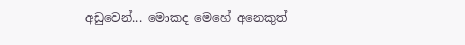අඩුවෙන්... මොකද මෙහේ අනෙකුත්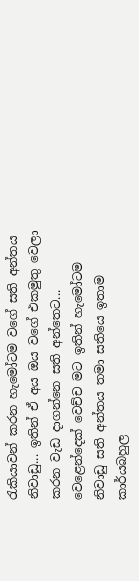රැකියාවන් කරන හැමෝටම වගේ සති අන්තය නිවාඩු... ඉතින් ඒ අය ඔය වගේ එකමුතු වෙලා කරන වැඩ දාගන්නෙ සති අන්තෙට... වෙළෙන්දෙක් වෙච්ච මට ඉතින් හැමෝටම නිවාඩු සති අන්තය තමා සතියෙ ඉතාම කාර්යබහුල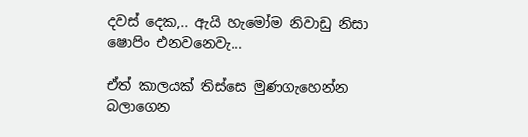දවස් දෙක,.. ඇයි හැමෝම නිවාඩු නිසා ෂොපිං එනවනෙවැ...

ඒත් කාලයක් තිස්සෙ මුණගැහෙන්න බලාගෙන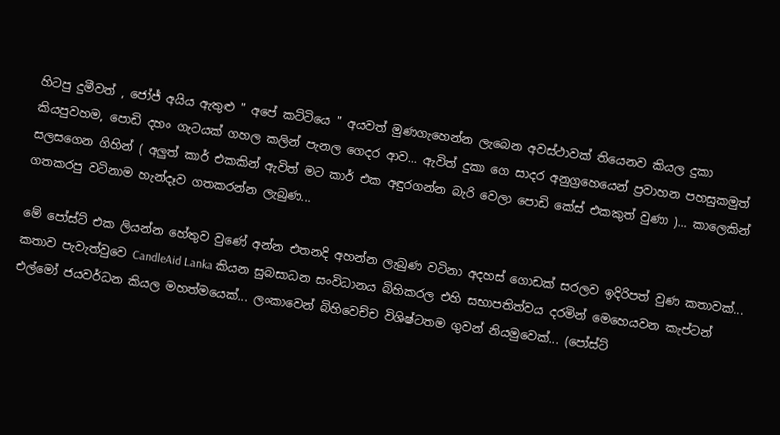හිටපු දුමීවත් , ජෝජ් අයිය ඇතුළු " අපේ කට්ටියෙ " අයවත් මුණගැහෙන්න ලැබෙන අවස්ථාවක් තියෙනව කියල දුකා කියපුවහම, පොඩි දහං ගැටයක් ගහල කලින් පැනල ගෙදර ආව... ඇවිත් දුකා ගෙ සාදර අනුග්‍රහෙයෙන් ප්‍රවාහන පහසුකමුත් සලසගෙන ගිහින් ( අලුත් කාර් එකකින් ඇවිත් මට කාර් එක අඳුරගන්න බැරි වෙලා පොඩි කේස් එකකුත් වුණා )... කාලෙකින් ගතකරපු වටිනාම හැන්දෑව ගතකරන්න ලැබුණ...

මේ පෝස්ට් එක ලියන්න හේතුව වුණේ අන්න එතනදි අහන්න ලැබුණ වටිනා අදහස් ගොඩක් සරලව ඉදිරිපත් වුණ කතාවක්... කතාව පැවැත්වුවෙ CandleAid Lanka කියන සුබසාධන සංවිධානය බිහිකරල එහි සභාපතිත්වය දරමින් මෙහෙයවන කැප්ටන් එල්මෝ ජයවර්ධන කියල මහත්මයෙක්... ලංකාවෙන් බිහිවෙච්ච විශිෂ්ටතම ගුවන් නියමුවෙක්... (පෝස්ට්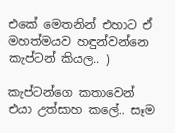එකේ මෙතනින් එහාට ඒ මහත්මයව හඳුන්වන්නෙ කැප්ටන් කියල.. )

කැප්ටන්ගෙ කතාවෙන් එයා උත්සාහ කලේ.. සෑම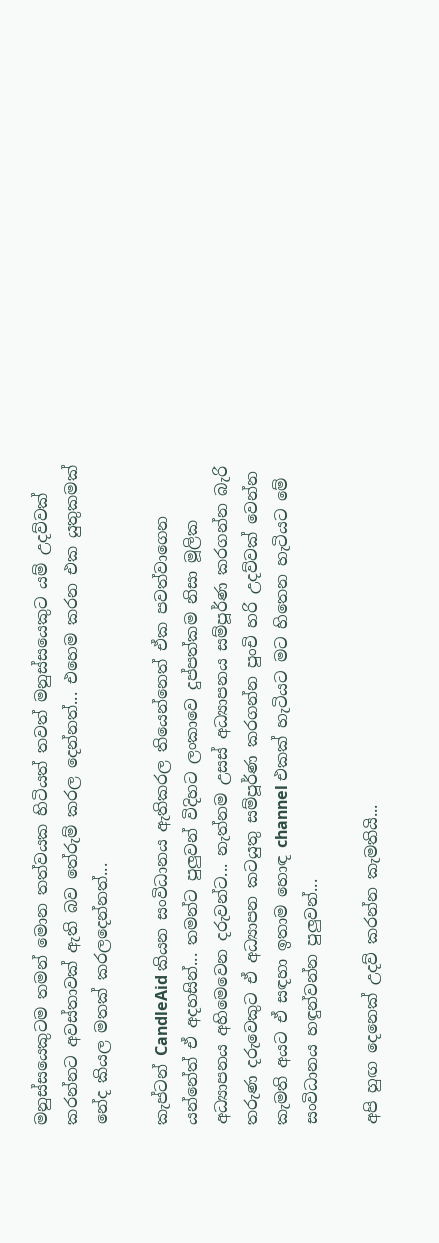මනුස්සයෙකුටම තමන් මොන තත්වයක හිටියත් තවත් මනුස්සයෙකුට යම් උදව්වක් කරන්නට අවස්තාවක් ඇති බව තේරුම් කරල දෙන්නත්... එහෙම කරන එක යුතුකමක් නේද කියල මතක් කරලදෙන්නත්...

කැප්ටන් CandleAid කියන සංවිධානය ඇතිකරල තියෙන්නෙත් ඒක පවත්වාගෙන යන්නේත් ඒ අදහසින්... තමන්ට පුලුවන් විදිහට ලංකාවෙ දුප්පත්කම නිසා මූලික අධ්‍යාපනය අහිමෙවෙන දරුවන්ට... නැත්නම උසස් අධ්‍යාපනය සම්පූර්ණ කරගන්න බැරි තරුණ දරුවෙකුට ඒ අධ්‍යාපන කටයුතු සම්පූර්ණ කරගන්න පුංචි හරි උදව්වක් වෙන්න කැමති අයට ඒ සඳහා ඉතාම හොඳ channel එකක් හැටියට මට හිතෙන හැටියට මේ සංවිධානය හඳුන්වන්න පුලුවන්...

අපි හුඟ දෙනෙක් උදව් කරන්න කැමතියි...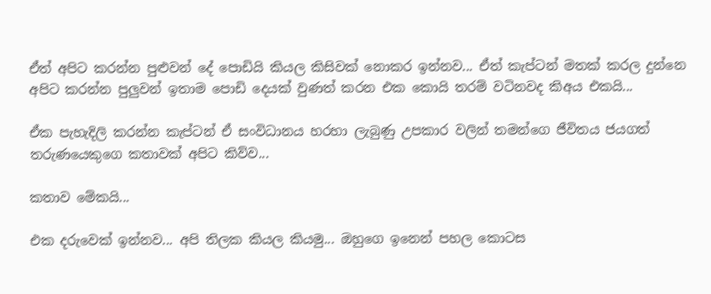ඒත් අපිට කරන්න පුළුවන් දේ පොඩියි කියල කිසිවක් නොකර ඉන්නව... ඒත් කැප්ටන් මතක් කරල දුන්නෙ අපිට කරන්න පුලුවන් ඉතාම පොඩි දෙයක් වුණත් කරන එක කොයි තරම් වටිනවද කිඅය එකයි...

ඒක පැහැදිලි කරන්න කැප්ටන් ඒ සංවිධානය හරහා ලැබුණු උපකාර වලින් තමන්ගෙ ජීවිතය ජයගත් තරුණයෙකුගෙ කතාවක් අපිට කිව්ව...

කතාව මේකයි...

එක දරුවෙක් ඉන්නව... අපි තිලක කියල කියමු... ඔහුගෙ ඉනෙන් පහල කොටස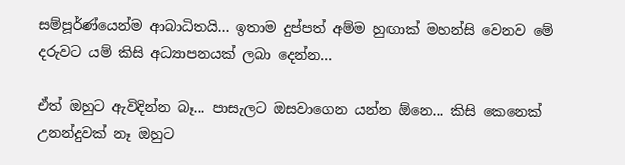සම්පූර්ණ්යෙන්ම ආබාධිතයි... ඉතාම දුප්පත් අම්ම හුඟාක් මහන්සි වෙනව මේ දරුවට යම් කිසි අධ්‍යාපනයක් ලබා දෙන්න...

ඒත් ඔහුට ඇවිදින්න බෑ... පාසැලට ඔසවාගෙන යන්න ඕනෙ... කිසි කෙනෙක් උනන්දුවක් නෑ ඔහුට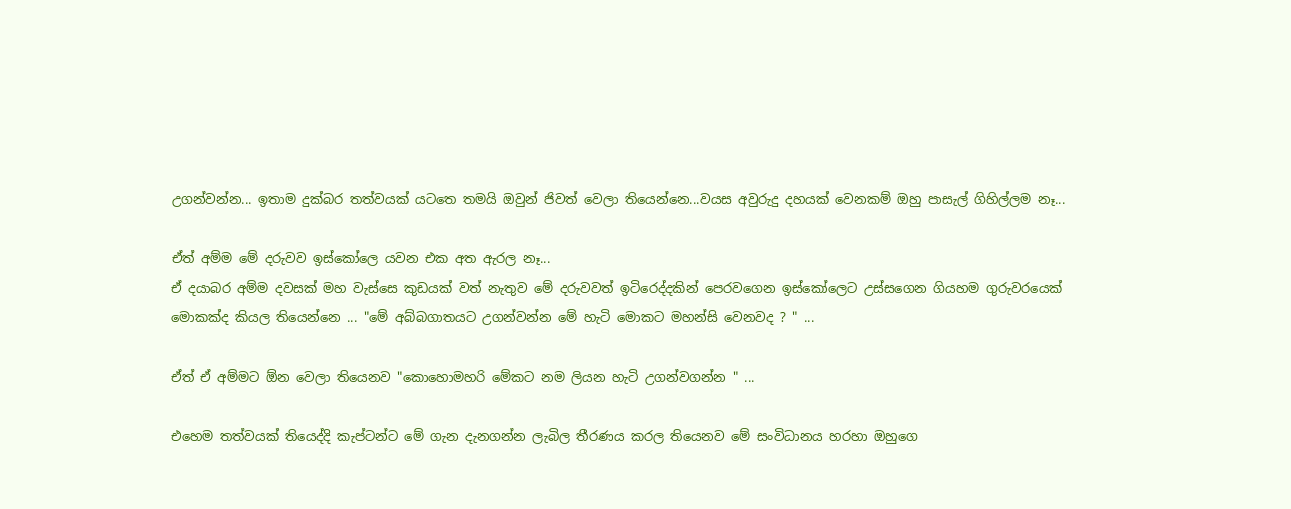උගන්වන්න... ඉතාම දුක්බර තත්වයක් යටතෙ තමයි ඔවුන් ජිවත් වෙලා තියෙන්නෙ...වයස අවුරුදු දහයක් වෙනකම් ඔහු පාසැල් ගිහිල්ලම නෑ...

ඒත් අම්ම මේ දරුවව ඉස්කෝලෙ යවන එක අත ඇරල නෑ...
ඒ දයාබර අම්ම දවසක් මහ වැස්සෙ කුඩයක් වත් නැතුව මේ දරුවවත් ඉටිරෙද්දකින් පෙරවගෙන ඉස්කෝලෙට උස්සගෙන ගියහම ගුරුවරයෙක් මොකක්ද කියල තියෙන්නෙ ... "මේ අබ්බගාතයට උගන්වන්න මේ හැටි මොකට මහන්සි වෙනවද ? " ...

ඒත් ඒ අම්මට ඕන වෙලා තියෙනව "කොහොමහරි මේකට නම ලියන හැටි උගන්වගන්න " ...

එහෙම තත්වයක් තියෙද්දි කැප්ටන්ට මේ ගැන දැනගන්න ලැබිල තීරණය කරල තියෙනව මේ සංවිධානය හරහා ඔහුගෙ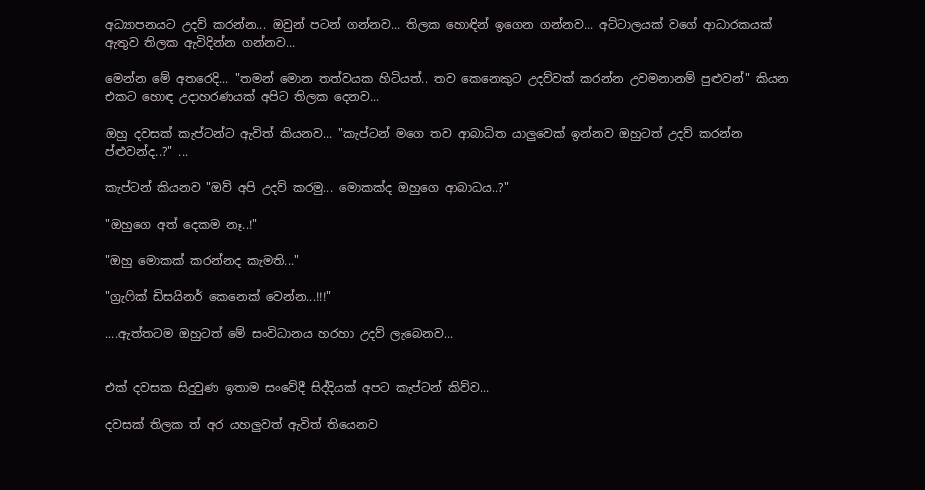අධ්‍යාපනයට උදව් කරන්න... ඔවුන් පටන් ගන්නව... තිලක හොඳින් ඉගෙන ගන්නව... අට්ටාලයක් වගේ ආධාරකයක් ඇතුව තිලක ඇවිදින්න ගන්නව...

මෙන්න මේ අතරෙදි... "තමන් මොන තත්වයක හිටියත්.. තව කෙනෙකුට උදව්වක් කරන්න උවමනානම් පුළුවන්" කියන එකට හොඳ උදාහරණයක් අපිට තිලක දෙනව...

ඔහු දවසක් කැප්ටන්ට ඇවිත් කියනව... "කැප්ටන් මගෙ තව ආබාධිත යාලුවෙක් ඉන්නව ඔහුටත් උදව් කරන්න ප්ළුවන්ද..?" ...

කැප්ටන් කියනව "ඔව් අපි උදව් කරමු... මොකක්ද ඔහුගෙ ආබාධය..?"

"ඔහුගෙ අත් දෙකම නෑ..!"

"ඔහු මොකක් කරන්නද කැමති..."

"ග්‍රැෆික් ඩිසයිනර් කෙනෙක් වෙන්න...!!!"

....ඇත්තටම ඔහුටත් මේ සංවිධානය හරහා උදව් ලැබෙනව...


එක් දවසක සිදුවුණ ඉතාම සංවේදී සිද්දියක් අපට කැප්ටන් කිව්ව...

දවසක් තිලක ත් අර යහලුවත් ඇවිත් තියෙනව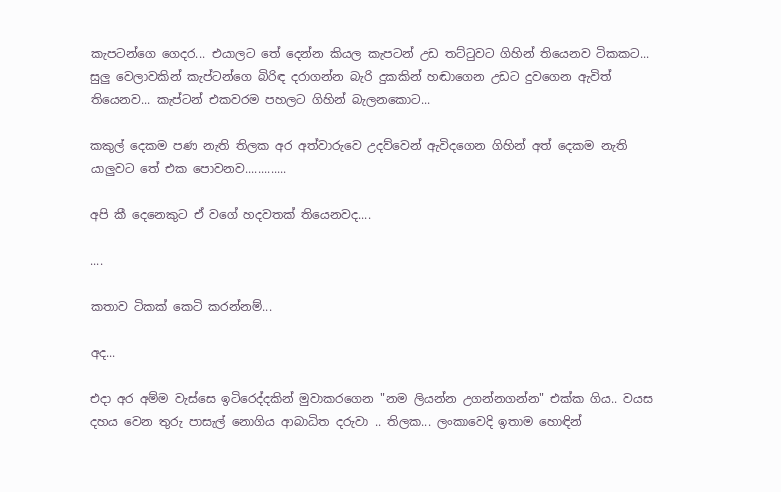කැපටන්ගෙ ගෙදර... එයාලට තේ දෙන්න කියල කැපටන් උඩ තට්ටුවට ගිහින් තියෙනව ටිකකට... සුලු වෙලාවකින් කැප්ටන්ගෙ බිරිඳ දරාගන්න බැරි දුකකින් හඬාගෙන උඩට දුවගෙන ඇවිත් තියෙනව... කැප්ටන් එකවරම පහලට ගිහින් බැලනකොට...

කකුල් දෙකම පණ නැති තිලක අර අත්වාරුවෙ උදව්වෙන් ඇවිදගෙන ගිහින් අත් දෙකම නැති යාලුවට තේ එක පොවනව.............

අපි කී දෙනෙකුට ඒ වගේ හදවතක් තියෙනවද....

....

කතාව ටිකක් කෙටි කරන්නම්...

අද...

එදා අර අම්ම වැස්සෙ ඉටිරෙද්දකින් මුවාකරගෙන "නම ලියන්න උගන්නගන්න" එක්ක ගිය.. වයස දහය වෙන තුරු පාසැල් නොගිය ආබාධිත දරුවා .. තිලක... ලංකාවෙදි ඉතාම හොඳින්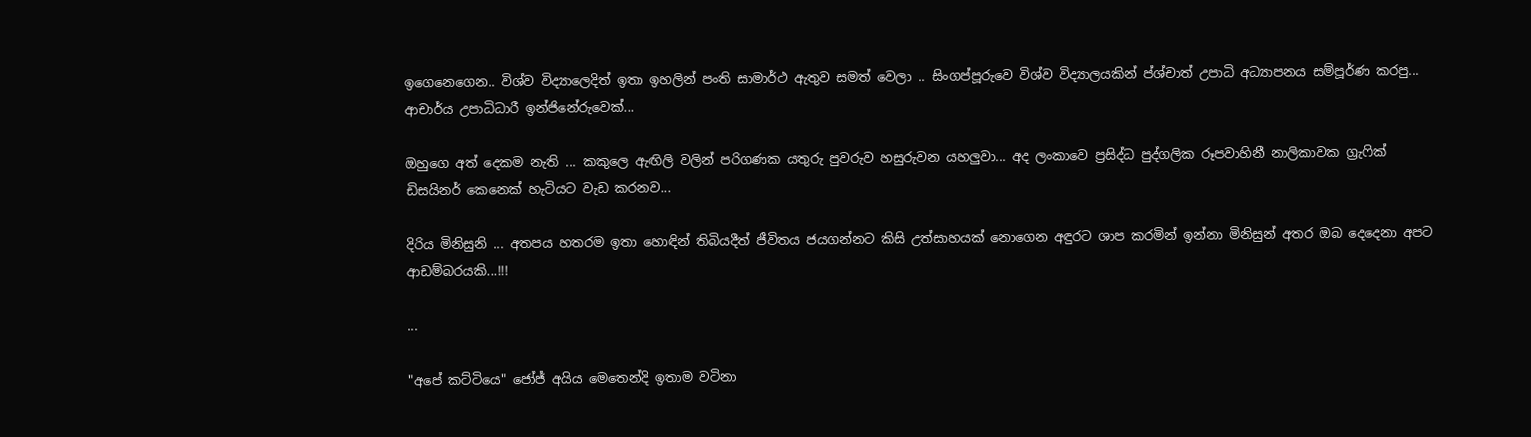ඉගෙනෙගෙන.. විශ්ව විද්‍යාලෙදිත් ඉතා ඉහලින් පංති සාමාර්ථ ඇතුව සමත් වෙලා .. සිංගප්පූරුවෙ විශ්ව විද්‍යාලයකින් ප්ශ්චාත් උපාධි අධ්‍යාපනය සම්පූර්ණ කරපු... ආචාර්ය උපාධිධාරී ඉන්ජිනේරුවෙක්...

ඔහුගෙ අත් දෙකම නැති ... කකුලෙ ඇඟිලි වලින් පරිගණක යතුරු පුවරුව හසුරුවන යහලුවා... අද ලංකාවෙ ප්‍රසිද්ධ පුද්ගලික රූපවාහිනී නාලිකාවක ග්‍රැෆික් ඩිසයිනර් කෙනෙක් හැටියට වැඩ කරනව...

දිරිය මිනිසුනි ... අතපය හතරම ඉතා හොඳින් තිබියදීත් ජීවිතය ජයගන්නට කිසි උත්සාහයක් නොගෙන අඳුරට ශාප කරමින් ඉන්නා මිනිසුන් අතර ඔබ දෙදෙනා අපට ආඩම්බරයකි...!!!

...

"අපේ කට්ටියෙ" ජෝජ් අයිය මෙතෙන්දි ඉතාම වටිනා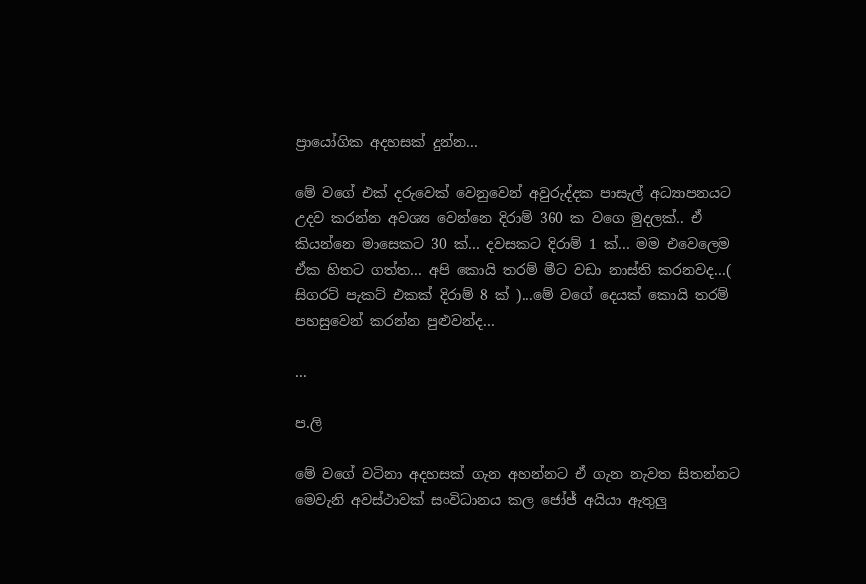ප්‍රායෝගික අදහසක් දුන්න...

මේ වගේ එක් දරුවෙක් වෙනුවෙන් අවුරුද්දක පාසැල් අධ්‍යාපනයට උදව කරන්න අවශ්‍ය වෙන්නෙ දිරාම් 360 ක වගෙ මුදලක්.. ඒ කියන්නෙ මාසෙකට 30 ක්... දවසකට දිරාම් 1 ක්... මම එවෙලෙම ඒක හිතට ගත්ත... අපි කොයි තරම් මීට වඩා නාස්ති කරනවද...( සිගරට් පැකට් එකක් දිරාම් 8 ක් )...මේ වගේ දෙයක් කොයි තරම් පහසුවෙන් කරන්න පුළුවන්ද...

...

ප.ලි

මේ වගේ වටිනා අදහසක් ගැන අහන්නට ඒ ගැන නැවත සිතන්නට මෙවැනි අවස්ථාවක් සංවිධානය කල ජෝජ් අයියා ඇතුලු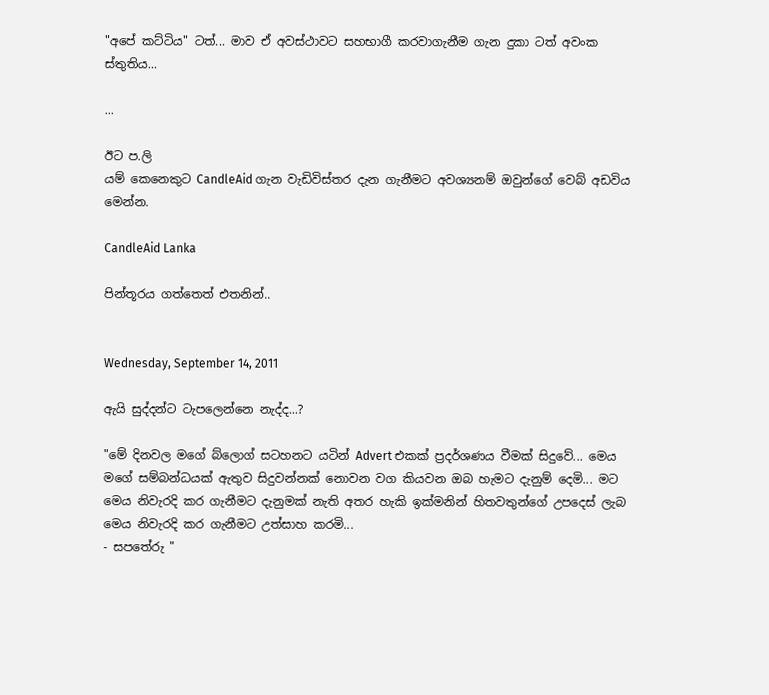"අපේ කට්ටිය" ටත්... මාව ඒ අවස්ථාවට සහභාගී කරවාගැනීම ගැන දුකා ටත් අවංක ස්තුතිය...

...

ඊට ප.ලි
යම් කෙනෙකුට CandleAid ගැන වැඩිවිස්තර දැන ගැනීමට අවශ්‍යනම් ඔවුන්ගේ වෙබ් අඩවිය මෙන්න.

CandleAid Lanka

පින්තූරය ගත්තෙත් එතනින්..


Wednesday, September 14, 2011

ඇයි සුද්දන්ට ටැපලෙන්නෙ නැද්ද...?

"මේ දිනවල මගේ බ්ලොග් සටහනට යටින් Advert එකක් ප්‍රදර්ශණය වීමක් සිදුවේ... මෙය මගේ සම්බන්ධයක් ඇතුව සිදුවන්නක් නොවන වග කියවන ඔබ හැමට දැනුම් දෙමි... මට මෙය නිවැරදි කර ගැනීමට දැනුමක් නැති අතර හැකි ඉක්මනින් හිතවතුන්ගේ උපදෙස් ලැබ මෙය නිවැරදි කර ගැනීමට උත්සාහ කරමි...
- සපතේරු "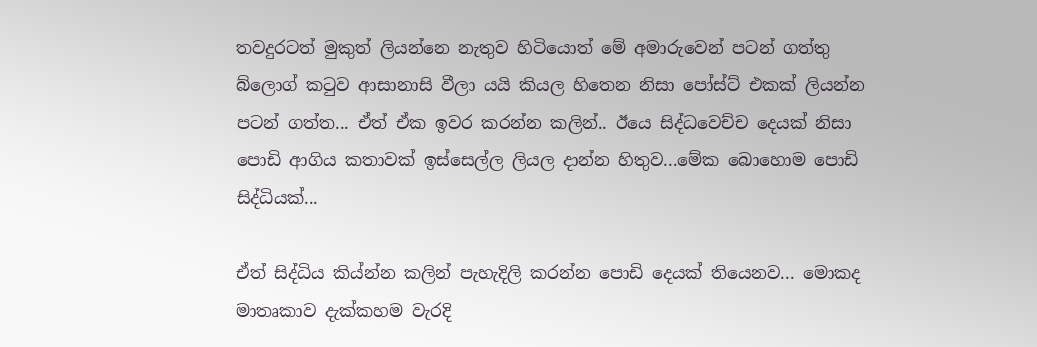තවදුරටත් මුකුත් ලියන්නෙ නැතුව හිටියොත් මේ අමාරුවෙන් පටන් ගත්තු බ්ලොග් කටුව ආසානාසි වීලා යයි කියල හිතෙන නිසා පෝස්ට් එකක් ලියන්න පටන් ගත්ත... ඒත් ඒක ඉවර කරන්න කලින්.. ඊයෙ සිද්ධවෙච්ච දෙයක් නිසා පොඩි ආගිය කතාවක් ඉස්සෙල්ල ලියල දාන්න හිතුව...මේක බොහොම පොඩි සිද්ධියක්...

ඒත් සිද්ධිය කිය්න්න කලින් පැහැදිලි කරන්න පොඩි දෙයක් තියෙනව... මොකද මාතෘකාව දැක්කහම වැරදි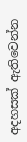අදහසක් ඇතිවෙන්න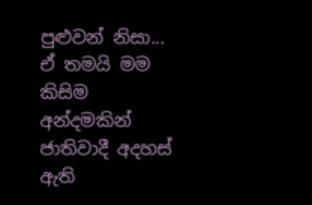පුළුවන් නිසා... ඒ තමයි මම කිසිම අන්දමකින් ජාතිවාදී අදහස් ඇති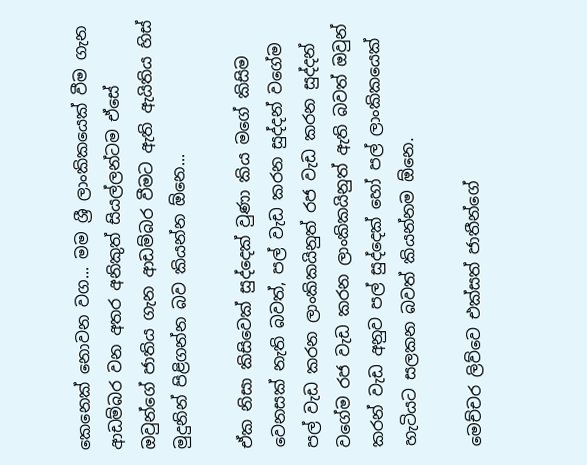කෙනෙක් නොවන වග... මම ශ්‍රී ලාංකිකයෙක් වීම ගැන ආඩම්බර වන අතර අනිකුත් සියල්ලන්ටම ඒසේ ඔවුන්ගේ ජාතිය ගැන ආඩම්බර වීමට ඇති ඇයිතිය හිස් මුදුනින් පිළිගන්න බව කියන්න ඕනෙ...

ඒක නිසා කිසිවෙක් සුද්දෙක් වුණා කිය මගේ කිසිම වෙනසක් නැති බවත්, පල් වැඩ කරන සුද්දන් වගේම පල් වැඩ කරන ලාංකිකයිනුත් රජ වැඩ කරන සුද්දන් වගේම රජ වැඩ කරන ලාංකිකයිනුත් ඇති බවත් ඔවුන් කරන් වැඩ අනුව පල් සුද්දෙක් හෝ පල් ලාංකිකයෙක් හැටියට සලකන බවත් කියන්නම ඕනෙ.

මෙච්චර ලිව්වෙ එක්සත් ජාතීන්ගේ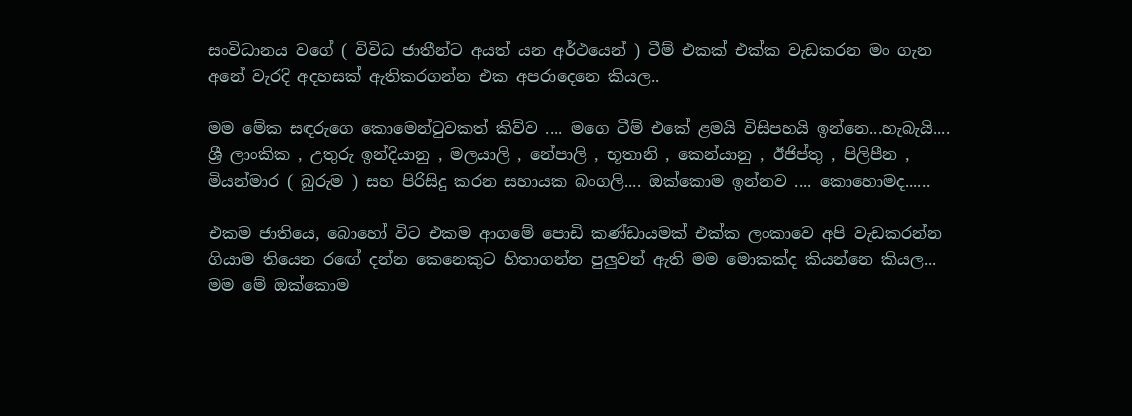සංවිධානය වගේ ( විවිධ ජාතීන්ට අයත් යන අර්ථයෙන් ) ටීම් එකක් එක්ක වැඩකරන මං ගැන අනේ වැරදි අදහසක් ඇතිකරගන්න එක අපරාදෙනෙ කියල..

මම මේක සඳරුගෙ කොමෙන්ටුවකත් කිව්ව .... මගෙ ටීම් එකේ ළමයි විසිපහයි ඉන්නෙ...හැබැයි.... ශ්‍රී ලාංකික , උතුරු ඉන්දියානු , මලයාලි , නේපාලි , භූතානි , කෙන්යානු , ඊජිප්තු , පිලිපීන , මියන්මාර ( බුරුම ) සහ පිරිසිදු කරන සහායක බංගලි.... ඔක්කොම ඉන්නව .... කොහොමද......

එකම ජාතියෙ, බොහෝ විට එකම ආගමේ පොඩි කණ්ඩායමක් එක්ක ලංකාවෙ අපි වැඩකරන්න ගියාම තියෙන රඟේ දන්න කෙනෙකුට හිතාගන්න පුලුවන් ඇති මම මොකක්ද කියන්නෙ කියල... මම මේ ඔක්කොම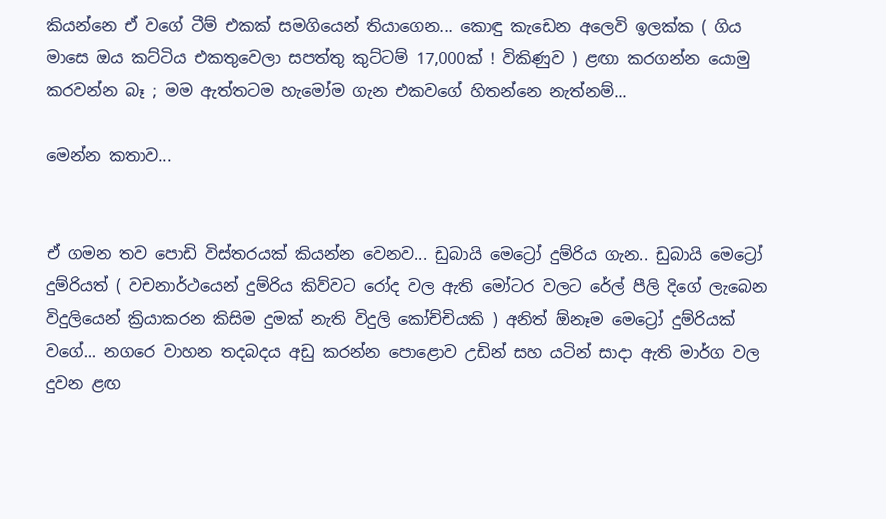කියන්නෙ ඒ වගේ ටීම් එකක් සමගියෙන් තියාගෙන... කොඳු කැඩෙන අලෙවි ඉලක්ක ( ගිය මාසෙ ඔය කට්ටිය එකතුවෙලා සපත්තු කුට්ටම් 17,000ක් ! විකිණුව ) ළඟා කරගන්න යොමු කරවන්න බෑ ; මම ඇත්තටම හැමෝම ගැන එකවගේ හිතන්නෙ නැත්නම්...

මෙන්න කතාව...


ඒ ගමන තව පොඩි විස්තරයක් කියන්න වෙනව... ඩුබායි මෙට්‍රෝ දුම්රිය ගැන.. ඩුබායි මෙට්‍රෝ දුම්රියත් ( වචනාර්ථයෙන් දුම්රිය කිව්වට රෝද වල ඇති මෝටර වලට රේල් පීලි දිගේ ලැබෙන විදුලියෙන් ක්‍රියාකරන කිසිම දුමක් නැති විදුලි කෝච්චියකි ) අනිත් ඕනෑම මෙට්‍රෝ දුම්රියක් වගේ... නගරෙ වාහන තදබදය අඩු කරන්න පොළොව උඩින් සහ යටින් සාදා ඇති මාර්ග වල දුවන ළඟ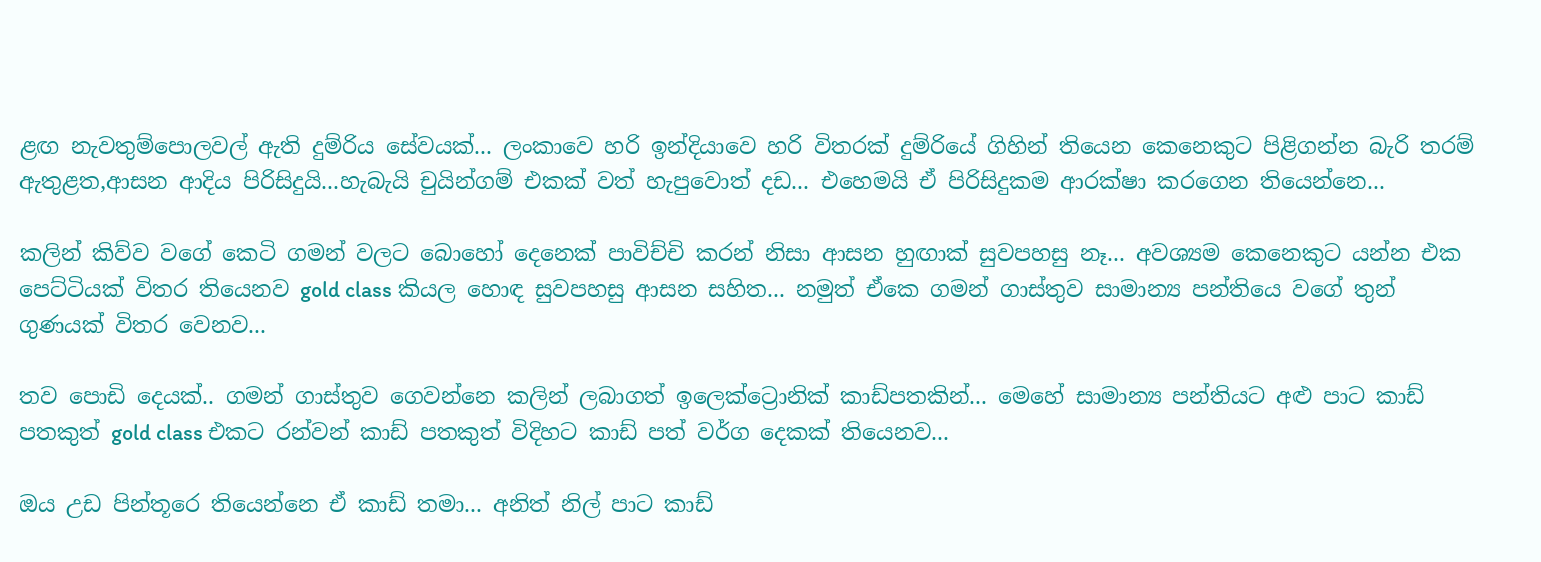ළඟ නැවතුම්පොලවල් ඇති දුම්රිය සේවයක්... ලංකාවෙ හරි ඉන්දියාවෙ හරි විතරක් දුම්රියේ ගිහින් තියෙන කෙනෙකුට පිළිගන්න බැරි තරම් ඇතුළත,ආසන ආදිය පිරිසිදුයි...හැබැයි චුයින්ගම් එකක් වත් හැපුවොත් දඩ... එහෙමයි ඒ පිරිසිදුකම ආරක්ෂා කරගෙන තියෙන්නෙ...

කලින් කිව්ව වගේ කෙටි ගමන් වලට බොහෝ දෙනෙක් පාවිච්චි කරන් නිසා ආසන හුඟාක් සුවපහසු නෑ... අවශ්‍යම කෙනෙකුට යන්න එක පෙට්ටියක් විතර තියෙනව gold class කියල හොඳ සුවපහසු ආසන සහිත... නමුත් ඒකෙ ගමන් ගාස්තුව සාමාන්‍ය පන්තියෙ වගේ තුන් ගුණයක් විතර වෙනව...

තව පොඩි දෙයක්.. ගමන් ගාස්තුව ගෙවන්නෙ කලින් ලබාගත් ඉලෙක්ට්‍රොනික් කාඩ්පතකින්... මෙහේ සාමාන්‍ය පන්තියට අළු පාට කාඩ් පතකුත් gold class එකට රන්වන් කාඩ් පතකුත් විදිහට කාඩ් පත් වර්ග දෙකක් තියෙනව...

ඔය උඩ පින්තූරෙ තියෙන්නෙ ඒ කාඩ් තමා... අනිත් නිල් පාට කාඩ්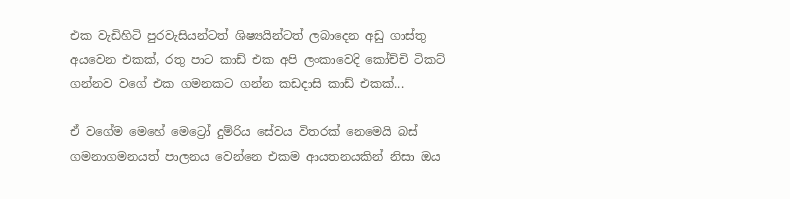එක වැඩිහිටි පුරවැසියන්ටත් ශිෂ්‍යයින්ටත් ලබාදෙන අඩු ගාස්තු අයවෙන එකක්, රතු පාට කාඩ් එක අපි ලංකාවෙදි කෝච්චි ටිකට් ගන්නව වගේ එක ගමනකට ගන්න කඩදාසි කාඩ් එකක්...

ඒ වගේම මෙහේ මෙට්‍රෝ දුම්රිය සේවය විතරක් නෙමෙයි බස් ගමනාගමනයත් පාලනය වෙන්නෙ එකම ආයතනයකින් නිසා ඔය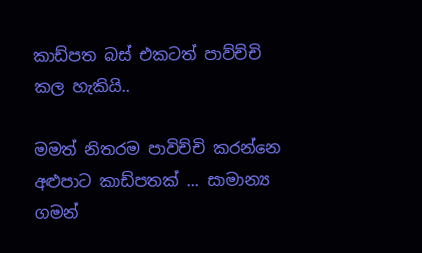කාඩ්පත බස් එකටත් පාව්ච්චි කල හැකියි..

මමත් නිතරම පාවිච්චි කරන්නෙ අළුපාට කාඩ්පතක් ... සාමාන්‍ය ගමන්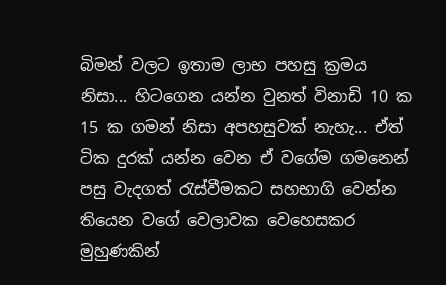බිමන් වලට ඉතාම ලාභ පහසු ක්‍රමය නිසා... හිටගෙන යන්න වුනත් විනාඩි 10 ක 15 ක ගමන් නිසා අපහසුවක් නැහැ... ඒත් ටික දුරක් යන්න වෙන ඒ වගේම ගමනෙන් පසු වැදගත් රැස්වීමකට සහභාගි වෙන්න තියෙන වගේ වෙලාවක වෙහෙසකර මුහුණකින්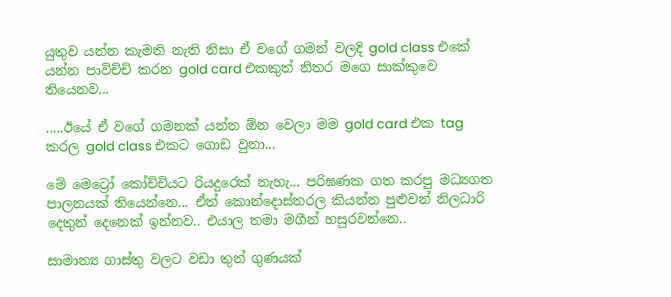යුතුව යන්න කැමති නැති නිසා ඒ වගේ ගමන් වලදි gold class එකේ යන්න පාවිච්චි කරන gold card එකකුත් නිතර මගෙ සාක්කුවෙ තියෙනව...

.....ඊයේ ඒ වගේ ගමනක් යන්න ඕන වෙලා මම gold card එක tag කරල gold class එකට ගොඩ වුනා...

මේ මෙට්‍රෝ කෝච්චියට රියදුරෙක් නැහැ... පරිඝණක ගත කරපු මධ්‍යගත පාලනයක් තියෙන්නෙ... ඒත් කොන්දොස්තරල කියන්න පුළුවන් නිලධාරි දෙතුන් දෙනෙක් ඉන්නව.. එයාල තමා මගීන් හසුරවන්නෙ..

සාමාන්‍ය ගාස්තු වලට වඩා තුන් ගුණයක්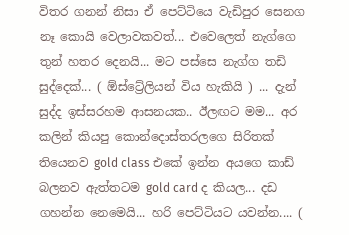විතර ගනන් නිසා ඒ පෙට්ටියෙ වැඩිපුර සෙනග නෑ කොයි වෙලාවකවත්... එවෙලෙත් නැග්ගෙ තුන් හතර දෙනයි... මට පස්සෙ නැග්ග තඩි සුද්දෙක්... ( ඕස්ට්‍රේලියන් විය හැකියි ) ... දැන් සුද්ද ඉස්සරහම ආසනයක.. ඊලඟට මම... අර කලින් කියපු කොන්දොස්තරලගෙ සිරිතක් තියෙනව gold class එකේ ඉන්න අයගෙ කාඩ් බලනව ඇත්තටම gold card ද කියල... දඩ ගහන්න නෙමෙයි... හරි පෙට්ටියට යවන්න.... (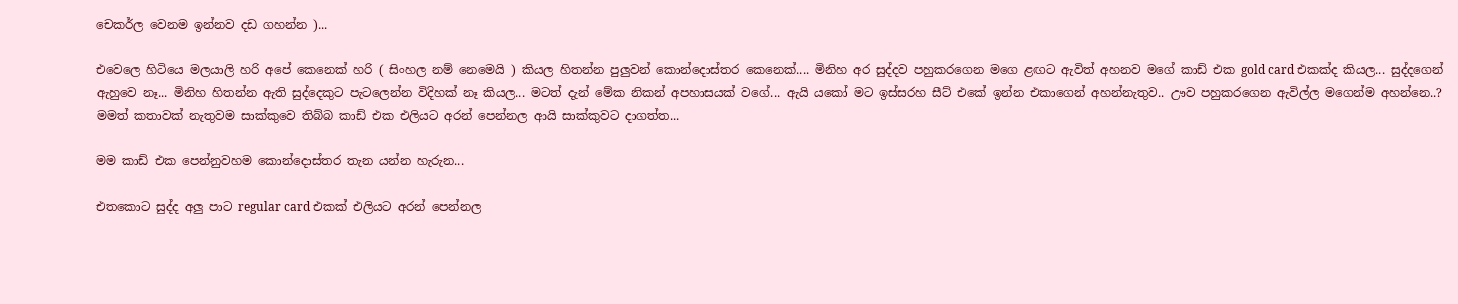චෙකර්ල වෙනම ඉන්නව දඩ ගහන්න )...

එවෙලෙ හිටියෙ මලයාලි හරි අපේ කෙනෙක් හරි ( සිංහල නම් නෙමෙයි ) කියල හිතන්න පුලුවන් කොන්දොස්තර කෙනෙක්.... මිනිහ අර සුද්දව පහුකරගෙන මගෙ ළඟට ඇවිත් අහනව මගේ කාඩ් එක gold card එකක්ද කියල... සුද්දගෙන් ඇහුවෙ නෑ... මිනිහ හිතන්න ඇති සුද්දෙකුට පැටලෙන්න විදිහක් නෑ කියල... මටත් දැන් මේක නිකන් අපහාසයක් වගේ... ඇයි යකෝ මට ඉස්සරහ සීට් එකේ ඉන්න එකාගෙන් අහන්නැතුව.. ඌව පහුකරගෙන ඇවිල්ල මගෙන්ම අහන්නෙ..? මමත් කතාවක් නැතුවම සාක්කුවෙ තිබ්බ කාඩ් එක එලියට අරන් පෙන්නල ආයි සාක්කුවට දාගත්ත...

මම කාඩ් එක පෙන්නුවහම කොන්දොස්තර තැන යන්න හැරුන...

එතකොට සුද්ද අලු පාට regular card එකක් එලියට අරන් පෙන්නල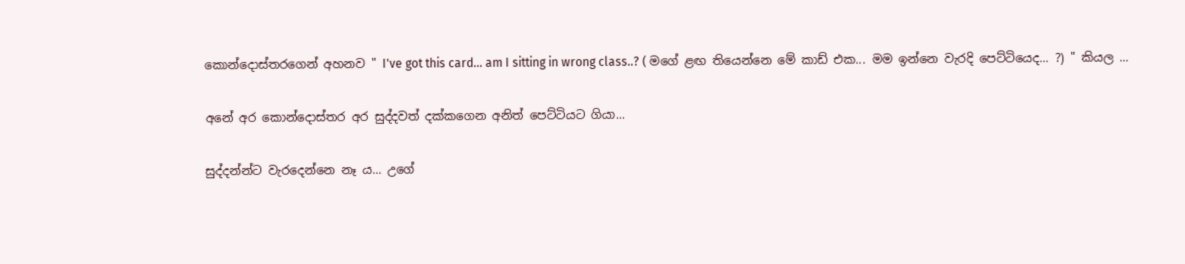කොන්දොස්තරගෙන් අහනව " I've got this card... am I sitting in wrong class..? ( මගේ ළඟ තියෙන්නෙ මේ කාඩ් එක... මම ඉන්නෙ වැරදි පෙට්ටියෙද... ?) " කියල ...

අනේ අර කොන්දොස්තර අර සුද්දවත් දක්කගෙන අනිත් පෙට්ටියට ගියා...

සුද්දන්න්ට වැරදෙන්නෙ නෑ ය... උගේ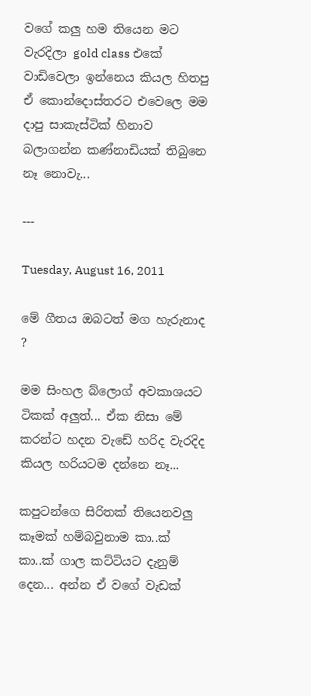වගේ කලු හම තියෙන මට වැරදිලා gold class එකේ වාඩිවෙලා ඉන්නෙය කියල හිතපු ඒ කොන්දොස්තරට එවෙලෙ මම දාපු සාකැස්ටික් හිනාව බලාගන්න කණ්නාඩියක් තිබුනෙ නෑ නොවැ...

---

Tuesday, August 16, 2011

මේ ගීතය ඔබටත් මග හැරුනාද ?

මම සිංහල බ්ලොග් අවකාශයට ටිකක් අලුත්... ඒක නිසා මේ කරන්ට හදන වැඩේ හරිද වැරදිද කියල හරියටම දන්නෙ නෑ...

කපුටන්ගෙ සිරිතක් තියෙනවලු කෑමක් හම්බවුනාම කා..ක් කා..ක් ගාල කට්ටියට දැනුම් දෙන... අන්න ඒ වගේ වැඩක්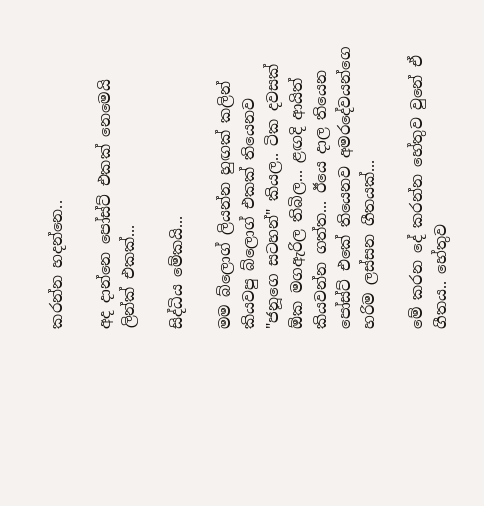කරන්න හදන්නෙ..

අද දාන්නෙ පෝස්ට් එකක් නෙමෙයි ලින්ක් එකක්...

සිද්ධිය මේකයි...

මම බ්ලොග් ලියන්න හුඟක් කලින් කියවපු බ්ලොග් එකක් තියෙනව "ජනූගෙ සටහන්" කියල.. ටික දවසක් ඕක මගඇරිල තිබිල... ළඟදි ආයිත් කියවන්න ගත්ත... ඊයෙ දාල තියෙන පෝස්ට් එකේ තියෙනව අමරදේවයන්ගෙ හරිම ලස්සන ගීතයක්...

මේ කරන දේ කරන්න හේතුව වුනේ ඒ ගීතය.. හේතුව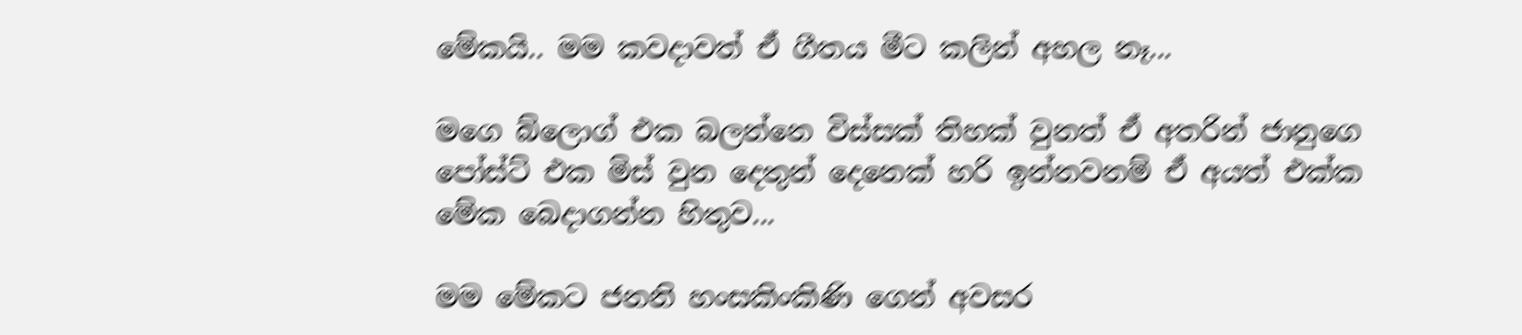මේකයි.. මම කවදාවත් ඒ ගීතය මීට කලින් අහල නෑ...

මගෙ බ්ලොග් එක බලන්නෙ විස්සක් තිහක් වුනත් ඒ අතරින් ජානුගෙ පෝස්ට් එක මිස් වුන දෙතුන් දෙනෙක් හරි ඉන්නවනම් ඒ අයත් එක්ක මේක බෙදාගන්න හිතුව...

මම මේකට ජනනි හංසකිංකිණි ගෙන් අවසර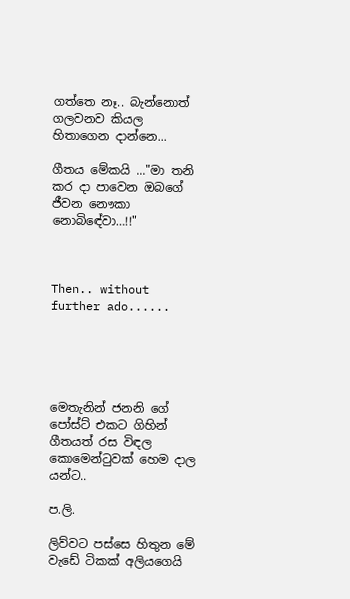ගත්තෙ නෑ.. බැන්නොත් ගලවනව කියල හිතාගෙන දාන්නෙ...

ගීතය මේකයි ..."මා තනි කර දා පාවෙන ඔබගේ ජීවන නෞකා නොබිඳේවා…!!"



Then.. without further ado......





මෙතැනින් ජනනි ගේ පෝස්ට් එකට ගිහින් ගීතයත් රස විඳල කොමෙන්ටුවක් හෙම දාල යන්ට..

ප.ලි.

ලිව්වට පස්සෙ හිතුන මේ වැඩේ ටිකක් අලියගෙයි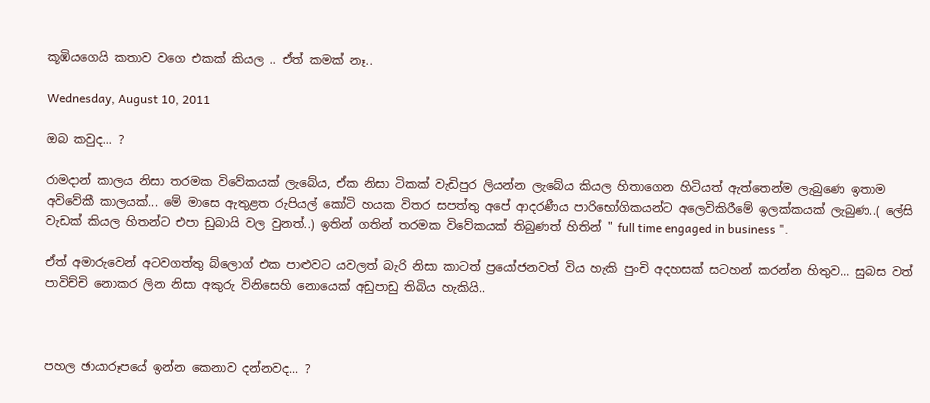කූඹියගෙයි කතාව වගෙ එකක් කියල .. ඒත් කමක් නෑ..

Wednesday, August 10, 2011

ඔබ කවුද... ?

රාමදාන් කාලය නිසා තරමක විවේකයක් ලැබේය, ඒක නිසා ටිකක් වැඩිපුර ලියන්න ලැබේය කියල හිතාගෙන හිටියත් ඇත්තෙන්ම ලැබුණෙ ඉතාම අවිවේකී කාලයක්... මේ මාසෙ ඇතුළත රුපියල් කෝටි හයක විතර සපත්තු අපේ ආදරණීය පාරිභෝගිකයන්ට අලෙවිකිරීමේ ඉලක්කයක් ලැබුණ..( ලේසි වැඩක් කියල හිතන්ට එපා ඩුබායි වල වුනත්..) ඉතින් ගතින් තරමක විවේකයක් තිබුණත් හිතින් " full time engaged in business ".

ඒත් අමාරුවෙන් අටවගත්තු බ්ලොග් එක පාළුවට යවලත් බැරි නිසා කාටත් ප්‍රයෝජනවත් විය හැකි පුංචි අදහසක් සටහන් කරන්න හිතුව... සුබස වත් පාවිච්චි නොකර ලින නිසා අකුරු විනිසෙහි නොයෙක් අඩුපාඩු තිබිය හැකියි..



පහල ඡායාරූපයේ ඉන්න කෙනාව දන්නවද... ?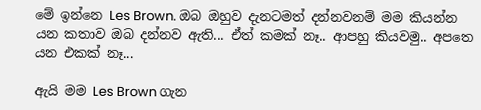මේ ඉන්නෙ Les Brown. ඔබ ඔහුව දැනටමත් දන්නවනම් මම කියන්න යන කතාව ඔබ දන්නව ඇති... ඒත් කමක් නෑ.. ආපහු කියවමු.. අපතෙ යන එකක් නෑ...

ඇයි මම Les Brown ගැන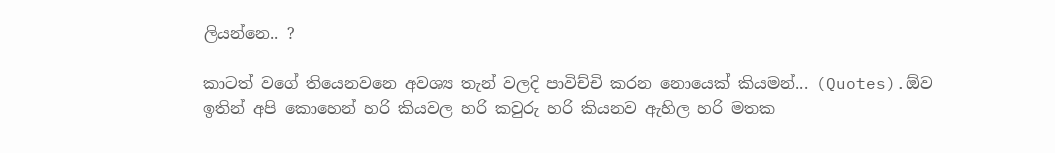ලියන්නෙ.. ?

කාටත් වගේ තියෙනවනෙ අවශ්‍ය තැන් වලදි පාවිච්චි කරන නොයෙක් කියමන්... (Quotes).ඕව ඉතින් අපි කොහෙන් හරි කියවල හරි කවුරු හරි කියනව ඇහිල හරි මතක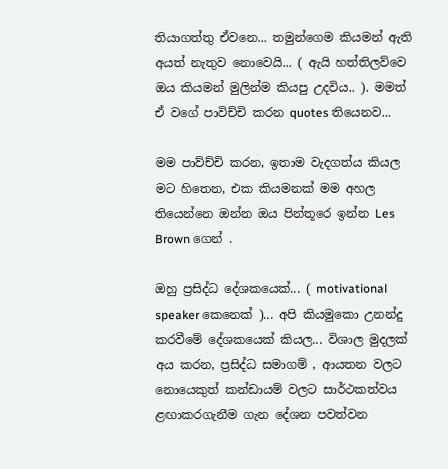තියාගත්තු ඒවනෙ... තමුන්ගෙම කියමන් ඇති අයත් නැතුව නොවෙයි... ( ඇයි හත්තිලව්වෙ ඔය කියමන් මුලින්ම කියපු උදවිය.. ). මමත් ඒ වගේ පාවිච්චි කරන quotes තියෙනව...

මම පාව්ච්චි කරන, ඉතාම වැදගත්ය කියල මට හිතෙන, එක කියමනක් මම අහල තියෙන්නෙ ඔන්න ඔය පින්තූරෙ ඉන්න Les Brown ගෙන් .

ඔහු ප්‍රසිද්ධ දේශකයෙක්... ( motivational speaker කෙනෙක් )... අපි කියමුකො උනන්දු කරවීමේ දේශකයෙක් කියල... විශාල මුදලක් අය කරන, ප්‍රසිද්ධ සමාගම් , ආයතන වලට නොයෙකුත් කන්ඩායම් වලට සාර්ථකත්වය ළඟාකරගැනීම ගැන දේශන පවත්වන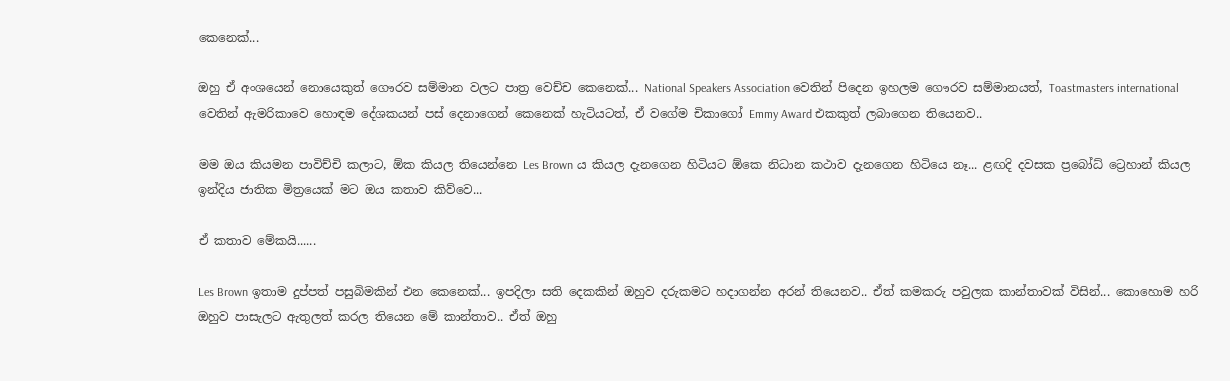කෙනෙක්...

ඔහු ඒ අංශයෙන් නොයෙකුත් ගෞරව සම්මාන වලට පාත්‍ර වෙච්ච කෙනෙක්... National Speakers Association වෙතින් පිදෙන ඉහලම ගෞරව සම්මානයත්, Toastmasters international වෙතින් ඇමරිකාවෙ හොඳම දේශකයන් පස් දෙනාගෙන් කෙනෙක් හැටියටත්, ඒ වගේම චිකාගෝ Emmy Award එකකුත් ලබාගෙන තියෙනව..

මම ඔය කියමන පාවිච්චි කලාට, ඕක කියල තියෙන්නෙ Les Brown ය කියල දැනගෙන හිටියට ඕකෙ නිධාන කථාව දැනගෙන හිටියෙ නෑ... ළඟදි දවසක ප්‍රබෝධ් ට්‍රෙහාන් කියල ඉන්දිය ජාතික මිත්‍රයෙක් මට ඔය කතාව කිව්වෙ...

ඒ කතාව මේකයි......

Les Brown ඉතාම දුප්පත් පසුබිමකින් එන කෙනෙක්... ඉපදිලා සති දෙකකින් ඔහුව දරුකමට හදාගන්න අරන් තියෙනව.. ඒත් කමකරු පවුලක කාන්තාවක් විසින්... කොහොම හරි ඔහුව පාසැලට ඇතුලත් කරල තියෙන මේ කාන්තාව.. ඒත් ඔහු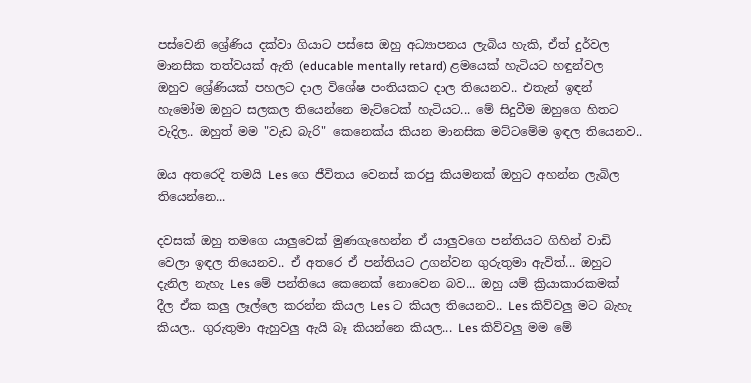පස්වෙනි ශ්‍රේණිය දක්වා ගියාට පස්සෙ ඔහු අධ්‍යාපනය ලැබිය හැකි, ඒත් දුර්වල මානසික තත්වයක් ඇති (educable mentally retard) ළමයෙක් හැටියට හඳුන්වල ඔහුව ශ්‍රේණියක් පහලට දාල විශේෂ පංතියකට දාල තියෙනව.. එතැන් ඉඳන් හැමෝම ඔහුට සලකල තියෙන්නෙ මැට්ටෙක් හැටියට... මේ සිදුවීම ඔහුගෙ හිතට වැදිල.. ඔහුත් මම "වැඩ බැරි" කෙනෙක්ය කියන මානසික මට්ටමේම ඉඳල තියෙනව..

ඔය අතරෙදි තමයි Les ගෙ ජීවිතය වෙනස් කරපු කියමනක් ඔහුට අහන්න ලැබිල තියෙන්නෙ...

දවසක් ඔහු තමගෙ යාලුවෙක් මුණගැහෙන්න ඒ යාලුවගෙ පන්තියට ගිහින් වාඩි වෙලා ඉඳල තියෙනව.. ඒ අතරෙ ඒ පන්තියට උගන්වන ගුරුතුමා ඇවිත්... ඔහුට දැනිල නැහැ Les මේ පන්තියෙ කෙනෙක් නොවෙන බව... ඔහු යම් ක්‍රියාකාරකමක් දීල ඒක කලු ලෑල්ලෙ කරන්න කියල Les ට කියල තියෙනව.. Les කිව්වලු මට බැහැ කියල.. ගුරුතුමා ඇහුවලු ඇයි බෑ කියන්නෙ කියල... Les කිව්වලු මම මේ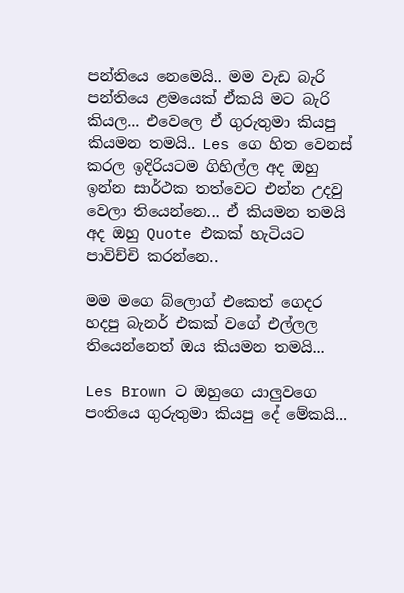පන්තියෙ නෙමෙයි.. මම වැඩ බැරි පන්තියෙ ළමයෙක් ඒකයි මට බැරි කියල... එවෙලෙ ඒ ගුරුතුමා කියපු කියමන තමයි.. Les ගෙ හිත වෙනස් කරල ඉදිරියටම ගිහිල්ල අද ඔහු ඉන්න සාර්ථක තත්වෙට එන්න උදවු වෙලා තියෙන්නෙ... ඒ කියමන තමයි අද ඔහු Quote එකක් හැටියට පාවිච්චි කරන්නෙ..

මම මගෙ බ්ලොග් එකෙත් ගෙදර හදපු බැනර් එකක් වගේ එල්ලල තියෙන්නෙත් ඔය කියමන තමයි...

Les Brown ට ඔහුගෙ යාලුවගෙ පංතියෙ ගුරුතුමා කියපු දේ මේකයි...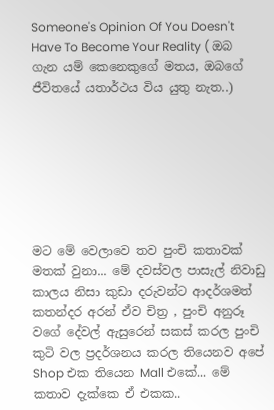Someone's Opinion Of You Doesn't Have To Become Your Reality ( ඔබ ගැන යම් කෙනෙකුගේ මතය, ඔබගේ ජීවිතයේ යතාර්ථය විය යුතු නැත..)







මට මේ වෙලාවෙ තව පුංචි කතාවක් මතක් වුනා... මේ දවස්වල පාසැල් නිවාඩු කාලය නිසා කුඩා දරුවන්ට ආදර්ශමත් කතන්දර අරන් ඒව චිත්‍ර , පුංචි අනුරූ වගේ දේවල් ඇසුරෙන් සකස් කරල පුංචි කුටි වල ප්‍රදර්ශනය කරල තියෙනව අපේ Shop එක තියෙන Mall එකේ... මේ කතාව දැක්කෙ ඒ එකක..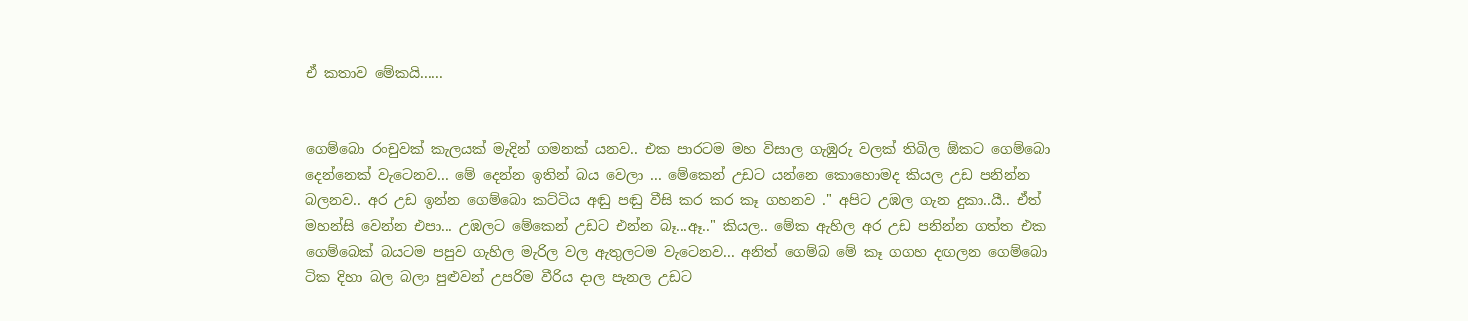ඒ කතාව මේකයි......


ගෙම්බො රංචුවක් කැලයක් මැදින් ගමනක් යනව.. එක පාරටම මහ විසාල ගැඹුරු වලක් තිබිල ඕකට ගෙම්බො දෙන්නෙක් වැටෙනව... මේ දෙන්න ඉතින් බය වෙලා ... මේකෙන් උඩට යන්නෙ කොහොමද කියල උඩ පනින්න බලනව.. අර උඩ ඉන්න ගෙම්බො කට්ටිය අඬු පඬු වීසි කර කර කෑ ගහනව ." අපිට උඹල ගැන දුකා..යී.. ඒත් මහන්සි වෙන්න එපා... උඹලට මේකෙන් උඩට එන්න බෑ...ඈ.." කියල.. මේක ඇහිල අර උඩ පනින්න ගත්ත එක ගෙම්බෙක් බයටම පපුව ගැහිල මැරිල වල ඇතුලටම වැටෙනව... අනිත් ගෙම්බ මේ කෑ ගගහ දඟලන ගෙම්බො ටික දිහා බල බලා පුළුවන් උපරිම වීරිය දාල පැනල උඩට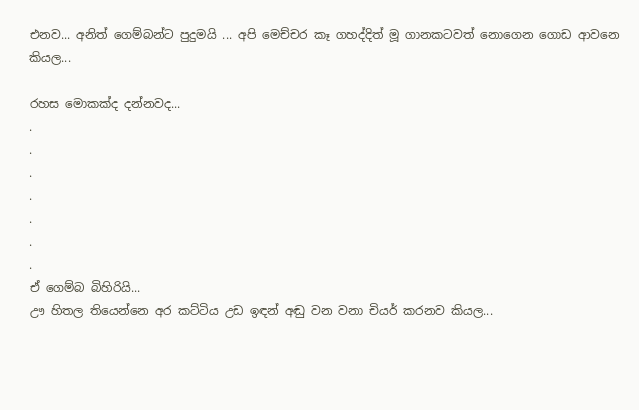එනව... අනිත් ගෙම්බන්ට පුදුමයි ... අපි මෙච්චර කෑ ගහද්දිත් මූ ගානකටවත් නොගෙන ගොඩ ආවනෙ කියල...

රහස මොකක්ද දන්නවද...
.
.
.
.
.
.
.
ඒ ගෙම්බ බිහිරියි...
ඌ හිතල තියෙන්නෙ අර කට්ටිය උඩ ඉඳන් අඬු වන වනා චියර් කරනව කියල...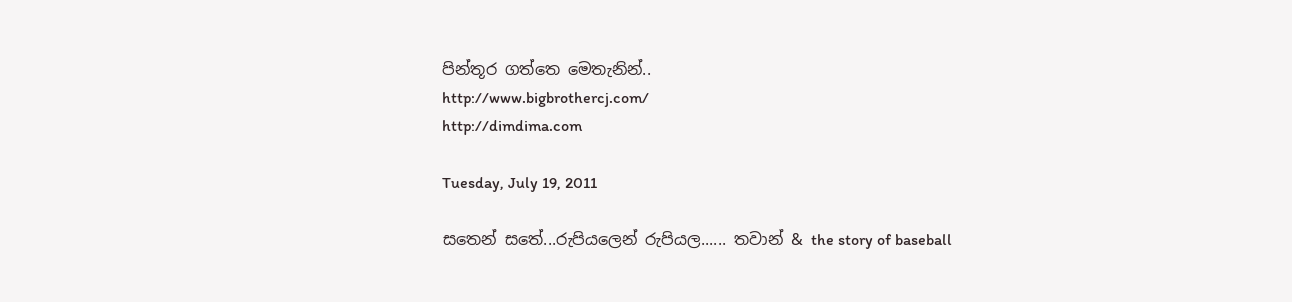පින්තූර ගත්තෙ මෙතැනින්..
http://www.bigbrothercj.com/
http://dimdima.com

Tuesday, July 19, 2011

සතෙන් සතේ...රුපියලෙන් රුපියල...... තවාන් & the story of baseball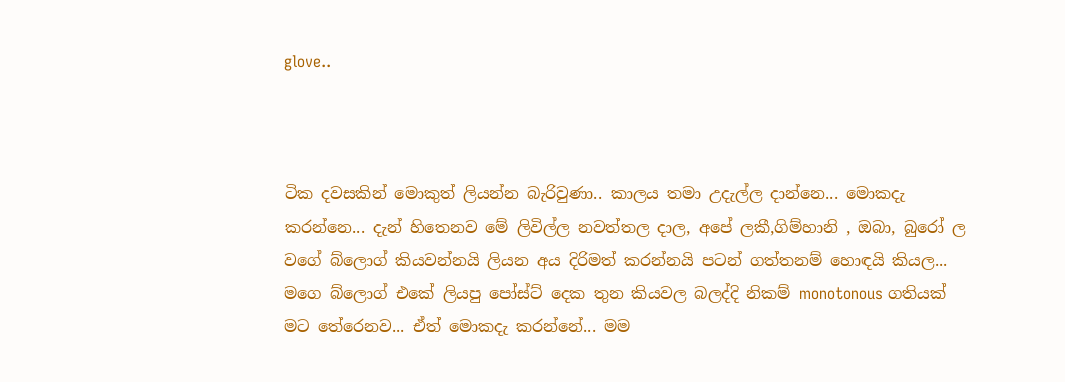glove..



ටික දවසකින් මොකුත් ලියන්න බැරිවුණා.. කාලය තමා උදැල්ල දාන්නෙ... මොකදැ කරන්නෙ... දැන් හිතෙනව මේ ලිවිල්ල නවත්තල දාල, අපේ ලකී,ගිම්හානි , ඔබා, බුරෝ ල වගේ බ්ලොග් කියවන්නයි ලියන අය දිරිමත් කරන්නයි පටන් ගත්තනම් හොඳයි කියල... මගෙ බ්ලොග් එකේ ලියපු පෝස්ට් දෙක තුන කියවල බලද්දි නිකම් monotonous ගතියක් මට තේරෙනව... ඒත් මොකදැ කරන්නේ... මම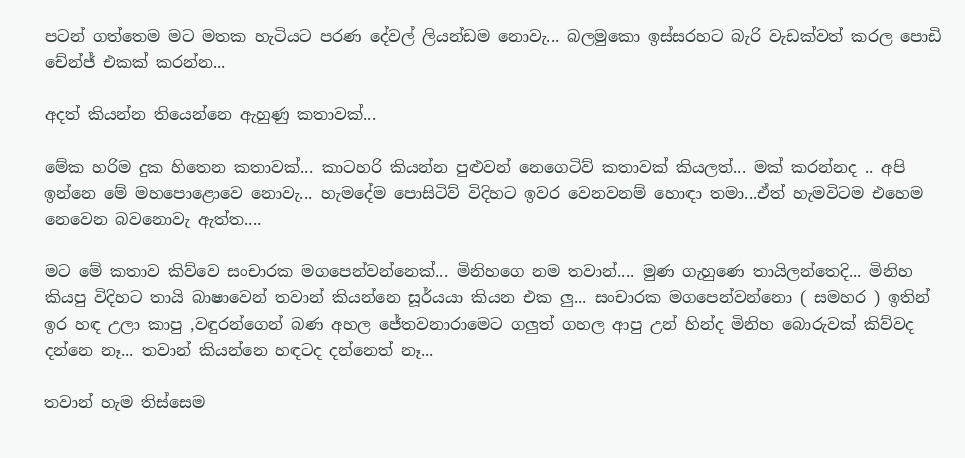පටන් ගත්තෙම මට මතක හැටියට පරණ දේවල් ලියන්ඩම නොවැ... බලමුකො ඉස්සරහට බැරි වැඩක්වත් කරල පොඩි චේන්ජ් එකක් කරන්න...

අදත් කියන්න තියෙන්නෙ ඇහුණු කතාවක්...

මේක හරිම දුක හිතෙන කතාවක්... කාටහරි කියන්න පුළුවන් නෙගෙටිව් කතාවක් කියලත්... මක් කරන්නද .. අපි ඉන්නෙ මේ මහපොළොවෙ නොවැ... හැමදේම පොසිටිව් විදිහට ඉවර වෙනවනම් හොඳා තමා...ඒත් හැමවිටම එහෙම නෙවෙන බවනොවැ ඇත්ත....

මට මේ කතාව කිව්වෙ සංචාරක මගපෙන්වන්නෙක්... මිනිහගෙ නම තවාන්.... මුණ ගැහුණෙ තායිලන්තෙදි... මිනිහ කියපු විදිහට තායි බාෂාවෙන් තවාන් කියන්නෙ සූර්යයා කියන එක ලු... සංචාරක මගපෙන්වන්නො ( සමහර ) ඉතින් ඉර හඳ උලා කාපු ,වඳුරන්ගෙන් බණ අහල ජේතවනාරාමෙට ගලුත් ගහල ආපු උන් හින්ද මිනිහ බොරුවක් කිව්වද දන්නෙ නෑ... තවාන් කියන්නෙ හඳටද දන්නෙත් නෑ...

තවාන් හැම තිස්සෙම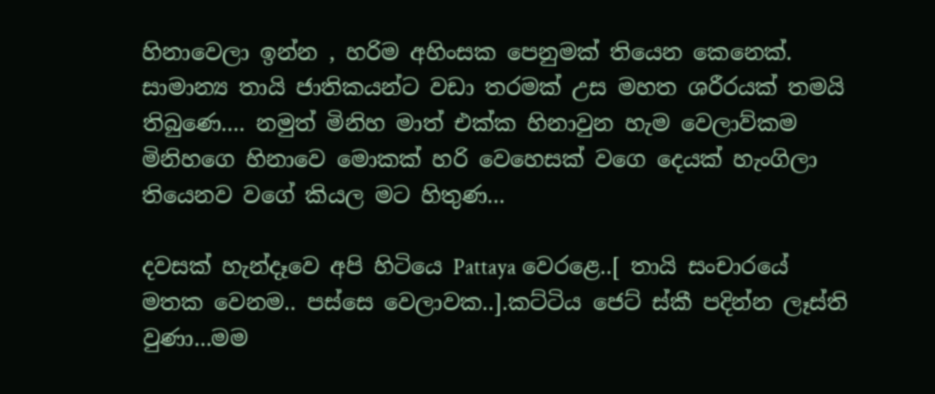හිනාවෙලා ඉන්න , හරිම අහිංසක පෙනුමක් තියෙන කෙනෙක්. සාමාන්‍ය තායි ජාතිකයන්ට වඩා තරමක් උස මහත ශරීරයක් තමයි තිබුණෙ.... නමුත් මිනිහ මාත් එක්ක හිනාවුන හැම වෙලාව්කම මිනිහගෙ හිනාවෙ මොකක් හරි වෙහෙසක් වගෙ දෙයක් හැංගිලා තියෙනව වගේ කියල මට හිතුණ...

දවසක් හැන්දෑවෙ අපි හිටියෙ Pattaya වෙරළෙ..[ තායි සංචාරයේ මතක වෙනම.. පස්සෙ වෙලාවක..].කට්ටිය ජෙට් ස්කී පදින්න ලෑස්ති වුණා...මම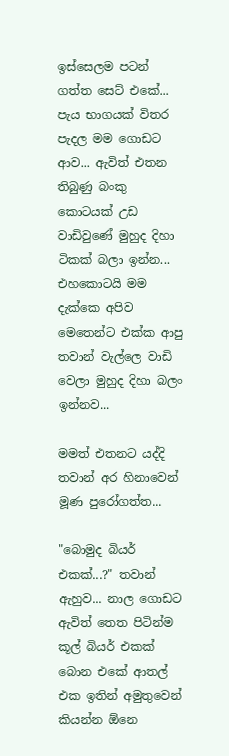ඉස්සෙලම පටන් ගත්ත සෙට් එකේ... පැය භාගයක් විතර පැදල මම ගොඩට ආව... ඇවිත් එතන තිබුණු බංකු කොටයක් උඩ වාඩිවුණේ මුහුද දිහා ටිකක් බලා ඉන්න... එහකොටයි මම දැක්කෙ අපිව මෙතෙන්ට එක්ක ආපු තවාන් වැල්ලෙ වාඩි වෙලා මුහුද දිහා බලං ඉන්නව...

මමත් එතනට යද්දි තවාන් අර හිනාවෙන් මූණ පුරෝගත්ත...

"බොමුද බියර් එකක්...?" තවාන් ඇහුව... නාල ගොඩට ඇවිත් තෙත පිටින්ම කූල් බියර් එකක් බොන එකේ ආතල් එක ඉතින් අමුතුවෙන් කියන්න ඕනෙ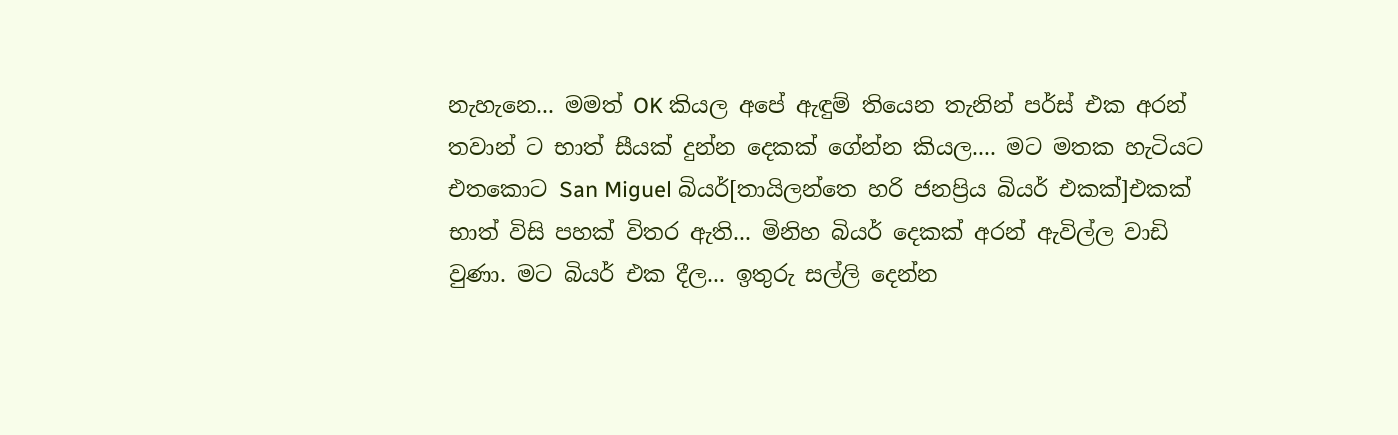නැහැනෙ... මමත් OK කියල අපේ ඇඳුම් තියෙන තැනින් පර්ස් එක අරන් තවාන් ට භාත් සීයක් දුන්න දෙකක් ගේන්න කියල.... මට මතක හැටියට එතකොට San Miguel බියර්[තායිලන්තෙ හරි ජනප්‍රිය බියර් එකක්]එකක් භාත් විසි පහක් විතර ඇති... මිනිහ බියර් දෙකක් අරන් ඇවිල්ල වාඩි වුණා. මට බියර් එක දීල... ඉතුරු සල්ලි දෙන්න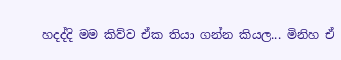හදද්දි මම කිව්ව ඒක තියා ගන්න කියල... මිනිහ ඒ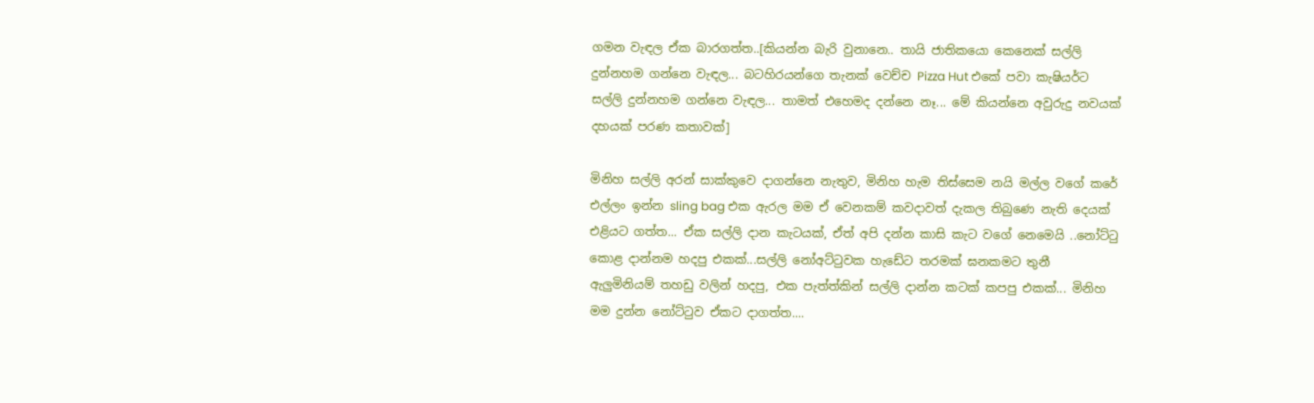ගමන වැඳල ඒක බාරගත්ත..[කියන්න බැරි වුනානෙ.. තායි ජාතිකයො කෙනෙක් සල්ලි දුන්නහම ගන්නෙ වැඳල... බටහිරයන්ගෙ තැනක් වෙච්ච Pizza Hut එකේ පවා කැෂියර්ට සල්ලි දුන්නහම ගන්නෙ වැඳල... තාමත් එහෙමද දන්නෙ නෑ... මේ කියන්නෙ අවුරුදු නවයක් දහයක් පරණ කතාවක්]

මිනිහ සල්ලි අරන් සාක්කුවෙ දාගන්නෙ නැතුව, මිනිහ හැම තිස්සෙම නයි මල්ල වගේ කරේ එල්ලං ඉන්න sling bag එක ඇරල මම ඒ වෙනකම් කවදාවත් දැකල තිබුණෙ නැති දෙයක් එළියට ගත්ත... ඒක සල්ලි දාන කැටයක්, ඒත් අපි දන්න කාසි කැට වගේ නෙමෙයි ..නෝට්ටු කොළ දාන්නම හදපු එකක්...සල්ලි නෝඅට්ටුවක හැඩේට තරමක් ඝනකමට තුනී ඇලුමිනියම් තහඩු වලින් හදපු, එක පැත්ත්කින් සල්ලි දාන්න කටක් කපපු එකක්... මිනිහ මම දුන්න නෝට්ටුව ඒකට දාගත්ත....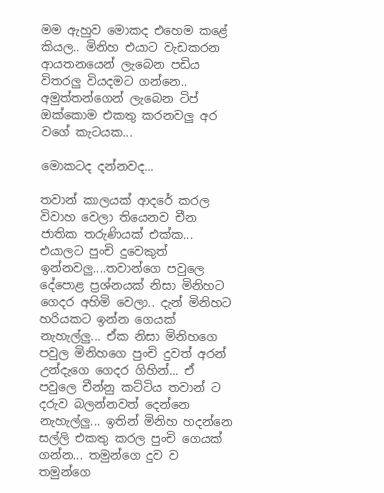මම ඇහුව මොකද එහෙම කළේ කියල.. මිනිහ එයාට වැඩකරන ආයතනයෙන් ලැබෙන පඩිය විතරලු වියදමට ගන්නෙ.. අමුත්තන්ගෙන් ලැබෙන ටිප් ඔක්කොම එකතු කරනවලු අර වගේ කැටයක...

මොකටද දන්නවද...

තවාන් කාලයක් ආදරේ කරල විවාහ වෙලා තියෙනව චීන ජාතික තරුණියක් එක්ක... එයාලට පුංචි දුවෙකුත් ඉන්නවලු....තවාන්ගෙ පවුලෙ දේපොළ ප්‍රශ්නයක් නිසා මිනිහට ගෙදර අහිමි වෙලා.. දැන් මිනිහට හරියකට ඉන්න ගෙයක් නැහැල්ලු... ඒක නිසා මිනිහගෙ පවුල මිනිහගෙ පුංචි දුවත් අරන් උන්දැගෙ ගෙදර ගිහින්... ඒ පවුලෙ චීන්නු කට්ටිය තවාන් ට දරුව බලන්නවත් දෙන්නෙ නැහැල්ලු... ඉතින් මිනිහ හදන්නෙ සල්ලි එකතු කරල පුංචි ගෙයක් ගන්න... තමුන්ගෙ දුව ව තමුන්ගෙ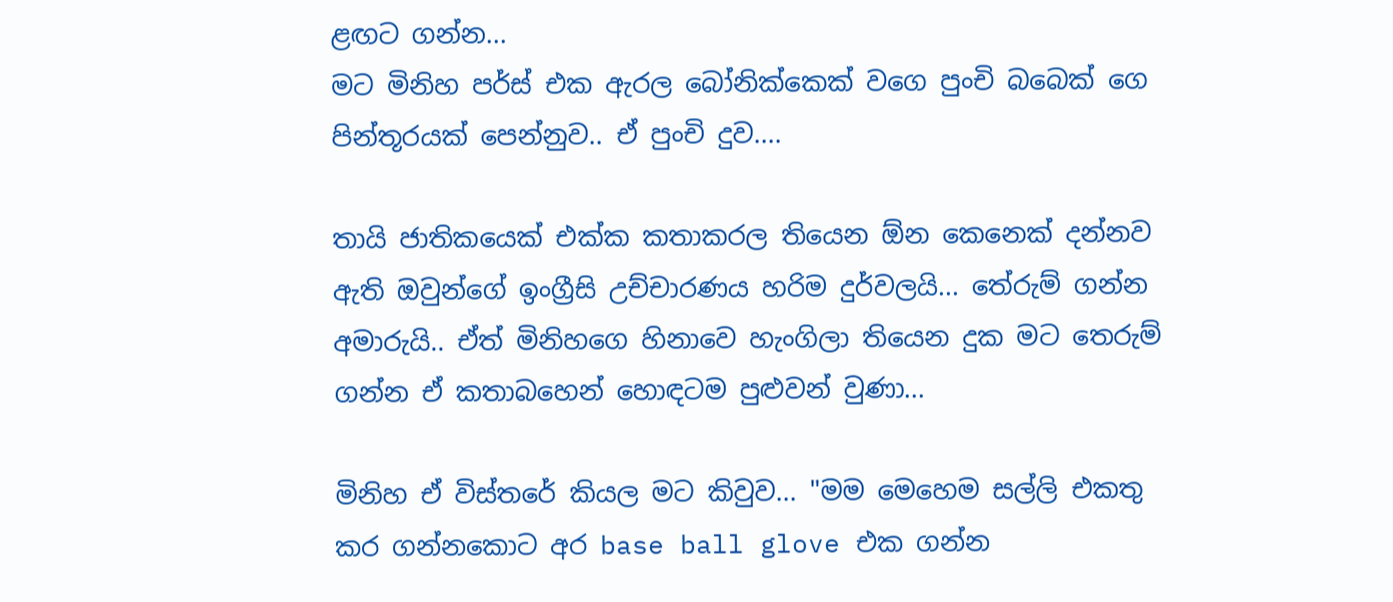ළඟට ගන්න...
මට මිනිහ පර්ස් එක ඇරල බෝනික්කෙක් වගෙ පුංචි බබෙක් ගෙ පින්තූරයක් පෙන්නුව.. ඒ පුංචි දුව....

තායි ජාතිකයෙක් එක්ක කතාකරල තියෙන ඕන කෙනෙක් දන්නව ඇති ඔවුන්ගේ ඉංග්‍රීසි උච්චාරණය හරිම දුර්වලයි... තේරුම් ගන්න අමාරුයි.. ඒත් මිනිහගෙ හිනාවෙ හැංගිලා තියෙන දුක මට තෙරුම් ගන්න ඒ කතාබහෙන් හොඳටම පුළුවන් වුණා...

මිනිහ ඒ විස්තරේ කියල මට කිවුව... "මම මෙහෙම සල්ලි එකතු කර ගන්නකොට අර base ball glove එක ගන්න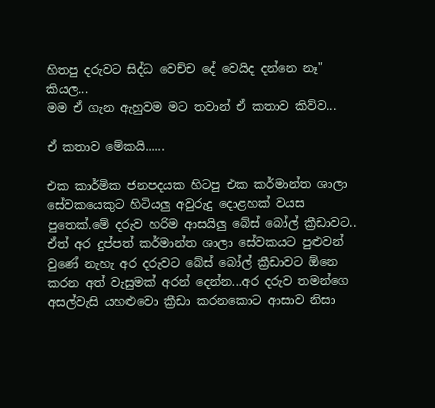හිතපු දරුවට සිද්ධ වෙච්ච දේ වෙයිද දන්නෙ නෑ" කියල...
මම ඒ ගැන ඇහුවම මට තවාන් ඒ කතාව කිව්ව...

ඒ කතාව මේකයි......

එක කාර්මික ජනපදයක හිටපු එක කර්මාන්ත ශාලා සේවකයෙකුට හිටියලු අවුරුදු දොළහක් වයස පුතෙක්.මේ දරුව හරිම ආසයිලු බේස් බෝල් ක්‍රීඩාවට.. ඒත් අර දුප්පත් කර්මාන්ත ශාලා සේවකයට පුළුවන් වුණේ නැහැ අර දරුවට බේස් බෝල් ක්‍රීඩාවට ඕනෙ කරන අත් වැසුමක් අරන් දෙන්න...අර දරුව තමන්ගෙ අසල්වැසි යහළුවො ක්‍රීඩා කරනකොට ආසාව නිසා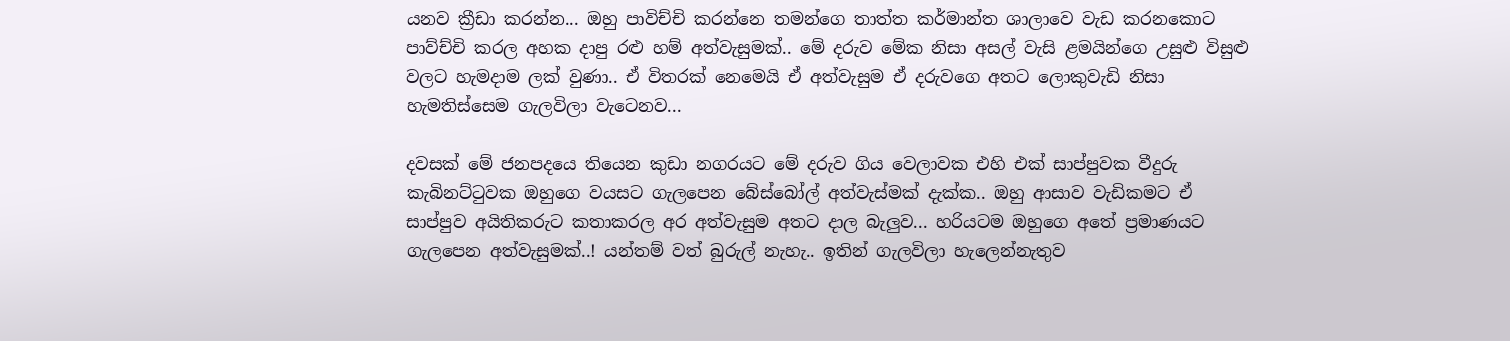යනව ක්‍රීඩා කරන්න... ඔහු පාවිච්චි කරන්නෙ තමන්ගෙ තාත්ත කර්මාන්ත ශාලාවෙ වැඩ කරනකොට පාව්ච්චි කරල අහක දාපු රළු හම් අත්වැසුමක්.. මේ දරුව මේක නිසා අසල් වැසි ළමයින්ගෙ උසුළු විසුළු වලට හැමදාම ලක් වුණා.. ඒ විතරක් නෙමෙයි ඒ අත්වැසුම ඒ දරුවගෙ අතට ලොකුවැඩි නිසා හැමතිස්සෙම ගැලවිලා වැටෙනව...

දවසක් මේ ජනපදයෙ තියෙන කුඩා නගරයට මේ දරුව ගිය වෙලාවක එහි එක් සාප්පුවක වීදුරු කැබිනට්ටුවක ඔහුගෙ වයසට ගැලපෙන බේස්බෝල් අත්වැස්මක් දැක්ක.. ඔහු ආසාව වැඩිකමට ඒ සාප්පුව අයිතිකරුට කතාකරල අර අත්වැසුම අතට දාල බැලුව... හරියටම ඔහුගෙ අතේ ප්‍රමාණයට ගැලපෙන අත්වැසුමක්..! යන්තම් වත් බුරුල් නැහැ.. ඉතින් ගැලවිලා හැලෙන්නැතුව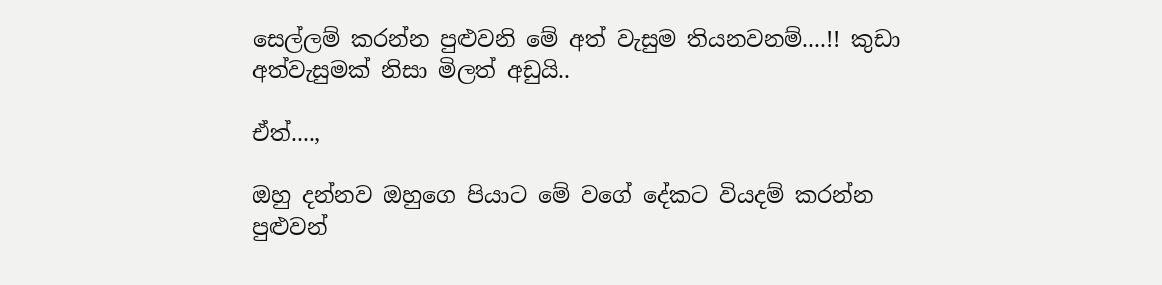සෙල්ලම් කරන්න පුළුවනි මේ අත් වැසුම තියනවනම්....!! කුඩා අත්වැසුමක් නිසා මිලත් අඩුයි..

ඒත්....,

ඔහු දන්නව ඔහුගෙ පියාට මේ වගේ දේකට වියදම් කරන්න පුළුවන්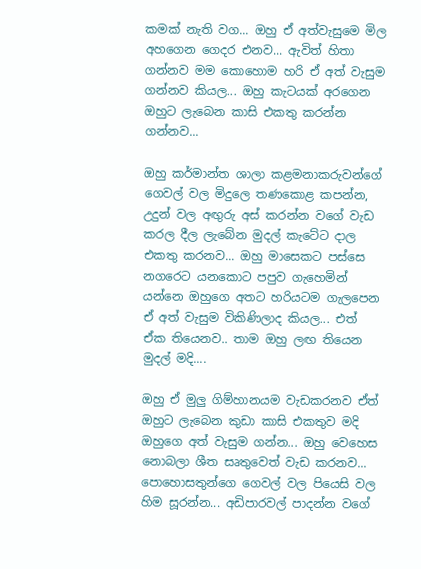කමක් නැති වග... ඔහු ඒ අත්වැසුමෙ මිල අහගෙන ගෙදර එනව... ඇවිත් හිතා ගන්නව මම කොහොම හරි ඒ අත් වැසුම ගන්නව කියල... ඔහු කැටයක් අරගෙන ඔහුට ලැබෙන කාසි එකතු කරන්න ගන්නව...

ඔහු කර්මාන්ත ශාලා කළමනාකරුවන්ගේ ගෙවල් වල මිදුලෙ තණකොළ කපන්න, උදුන් වල අඟුරු අස් කරන්න වගේ වැඩ කරල දීල ලැබේන මුදල් කැටේට දාල එකතු කරනව... ඔහු මාසෙකට පස්සෙ නගරෙට යනකොට පපුව ගැහෙමින් යන්නෙ ඔහුගෙ අතට හරියටම ගැලපෙන ඒ අත් වැසුම විකිණිලාද කියල... එත් ඒක තියෙනව.. තාම ඔහු ලඟ තියෙන මුදල් මදි....

ඔහු ඒ මුලු ගිම්හානයම වැඩකරනව ඒත් ඔහුට ලැබෙන කුඩා කාසි එකතුව මදි ඔහුගෙ අත් වැසුම ගන්න... ඔහු වෙහෙස නොබලා ශීත සෘතුවෙත් වැඩ කරනව... පොහොසතුන්ගෙ ගෙවල් වල පියෙසි වල හිම සූරන්න... අඩිපාරවල් පාදන්න වගේ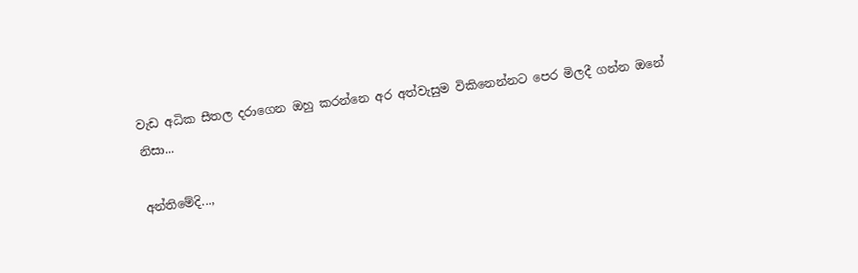වැඩ අධික සීතල දරාගෙන ඔහු කරන්නෙ අර අත්වැසුම විකිනෙන්නට පෙර මිලදී ගන්න ඔනේ නිසා...

අන්තිමේදි...,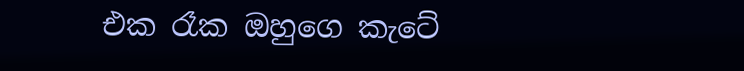එක රෑක ඔහුගෙ කැටේ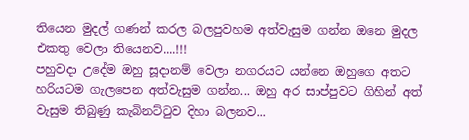තියෙන මුදල් ගණන් කරල බලපුවහම අත්වැසුම ගන්න ඔනෙ මුදල එකතු වෙලා තියෙනව....!!!
පහුවදා උදේම ඔහු සූදානම් වෙලා නගරයට යන්නෙ ඔහුගෙ අතට හරියටම ගැලපෙන අත්වැසුම ගන්න... ඔහු අර සාප්පුවට ගිහින් අත් වැසුම තිබුණු කැබිනට්ටුව දිහා බලනව...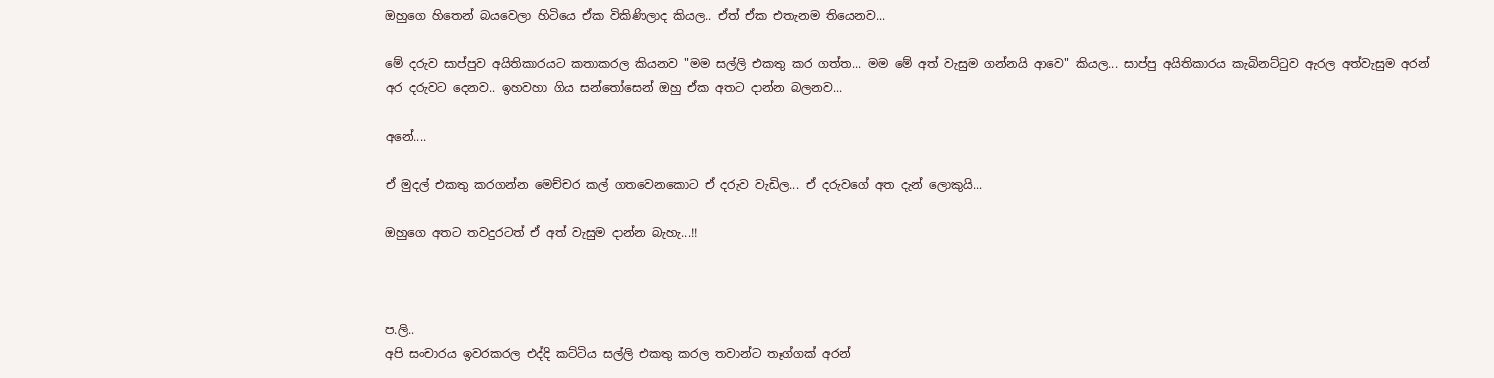ඔහුගෙ හිතෙන් බයවෙලා හිටියෙ ඒක විකිණිලාද කියල.. ඒත් ඒක එතැනම තියෙනව...

මේ දරුව සාප්පුව අයිතිකාරයට කතාකරල කියනව "මම සල්ලි එකතු කර ගත්ත... මම මේ අත් වැසුම ගන්නයි ආවෙ" කියල... සාප්පු අයිතිකාරය කැබිනට්ටුව ඇරල අත්වැසුම අරන් අර දරුවට දෙනව.. ඉහවහා ගිය සන්තෝසෙන් ඔහු ඒක අතට දාන්න බලනව...

අනේ....

ඒ මුදල් එකතු කරගන්න මෙච්චර කල් ගතවෙනකොට ඒ දරුව වැඩිල... ඒ දරුවගේ අත දැන් ලොකුයි...

ඔහුගෙ අතට තවදුරටත් ඒ අත් වැසුම දාන්න බැහැ...!!



ප.ලි..
අපි සංචාරය ඉවරකරල එද්දි කට්ටිය සල්ලි එකතු කරල තවාන්ට තෑග්ගක් අරන්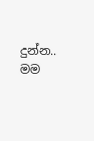දුන්න.. මම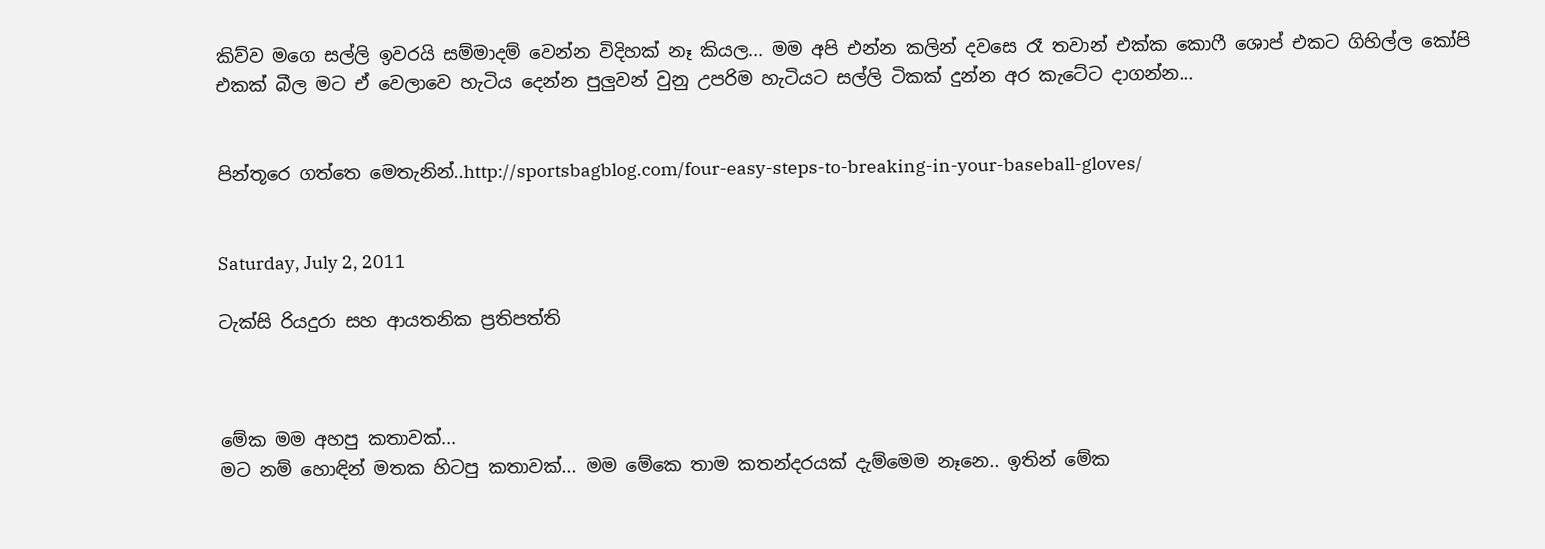කිව්ව මගෙ සල්ලි ඉවරයි සම්මාදම් වෙන්න විදිහක් නෑ කියල... මම අපි එන්න කලින් දවසෙ රෑ තවාන් එක්ක කොෆී ශොප් එකට ගිහිල්ල කෝපි එකක් බීල මට ඒ වෙලාවෙ හැටිය දෙන්න පුලුවන් වුනු උපරිම හැටියට සල්ලි ටිකක් දුන්න අර කැටේට දාගන්න...


පින්තූරෙ ගත්තෙ මෙතැනින්..http://sportsbagblog.com/four-easy-steps-to-breaking-in-your-baseball-gloves/


Saturday, July 2, 2011

ටැක්සි රියදුරා සහ ආයතනික ප්‍රතිපත්ති



මේක මම අහපු කතාවක්...
මට නම් හොඳින් මතක හිටපු කතාවක්... මම මේකෙ තාම කතන්දරයක් දැම්මෙම නෑනෙ.. ඉතින් මේක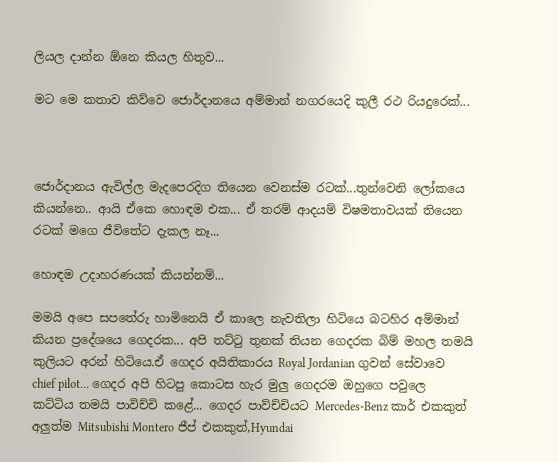ලියල දාන්න ඕනෙ කියල හිතුව...

මට මෙ කතාව කිව්වෙ ජොර්දානයෙ අම්මාන් නගරයෙදි කුලී රථ රියදුරෙක්...



ජොර්දානය ඇවිල්ල මැදපෙරදිග තියෙන වෙනස්ම රටක්...තුන්වෙනි ලෝකයෙ කියන්නෙ.. ආයි ඒකෙ හොඳම එක... ඒ තරම් ආදයම් විෂමතාවයක් තියෙන රටක් මගෙ ජීවිතේට දැකල නෑ...

හොඳම උදාහරණයක් කියන්නම්...

මමයි අපෙ සපතේරු හාමිනෙයි ඒ කාලෙ නැවතිලා හිටියෙ බටහිර අම්මාන් කියන ප්‍රදේශයෙ ගෙදරක... අපි තට්ටු තුනක් තියන ගෙදරක බිම් මහල තමයි කුලියට අරන් හිටියෙ.ඒ ගෙදර අයිතිකාරය Royal Jordanian ගුවන් සේවාවෙ chief pilot... ගෙදර අපි හිටපු කොටස හැර මුලු ගෙදරම ඔහුගෙ පවුලෙ කට්ටිය තමයි පාවිච්චි කළේ... ගෙදර පාව්ච්චියට Mercedes-Benz කාර් එකකුත් අලුත්ම Mitsubishi Montero ජීප් එකකුත්,Hyundai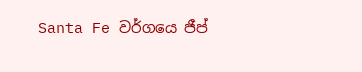Santa Fe වර්ගයෙ ජීප්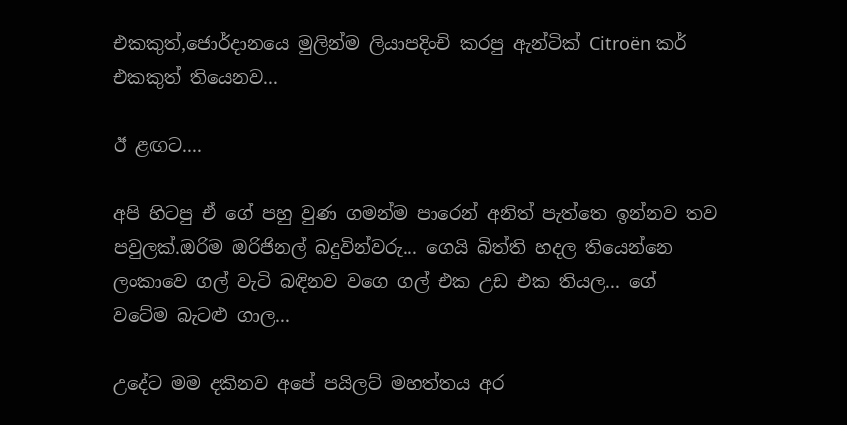එකකුත්,ජොර්දානයෙ මුලින්ම ලියාපදිංචි කරපු ඇන්ටික් Citroën කර් එකකුත් තියෙනව...

ඊ ළඟට....

අපි හිටපු ඒ ගේ පහු වුණ ගමන්ම පාරෙන් අනිත් පැත්තෙ ඉන්නව තව පවුලක්.ඔරිම ඔරිජිනල් බදුවින්වරු... ගෙයි බිත්ති හදල තියෙන්නෙ ලංකාවෙ ගල් වැටි බඳිනව වගෙ ගල් එක උඩ එක තියල... ගේ වටේම බැටළු ගාල...

උදේට මම දකිනව අපේ පයිලට් මහත්තය අර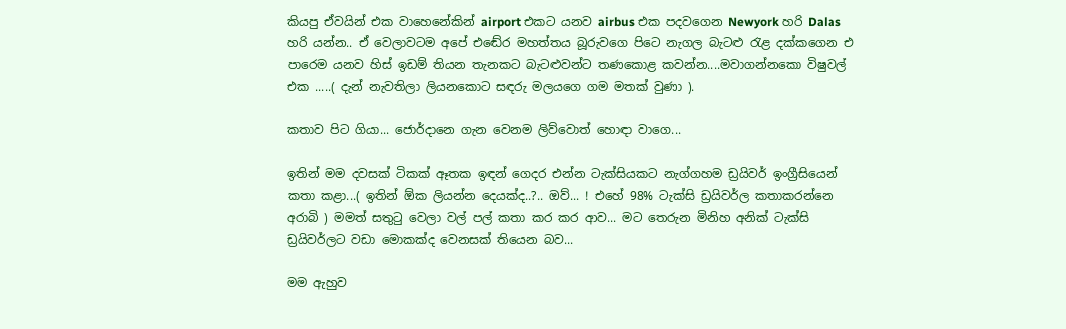කියපු ඒවයින් එක වාහෙනේකින් airport එකට යනව airbus එක පදවගෙන Newyork හරි Dalas හරි යන්න.. ඒ වෙලාවටම අපේ එඬේර මහත්තය බූරුවගෙ පිටෙ නැගල බැටළු රැළ දක්කගෙන එ පාරෙම යනව හිස් ඉඩම් තියන තැනකට බැටළුවන්ට තණකොළ කවන්න....මවාගන්නකො විෂුවල් එක .....( දැන් නැවතිලා ලියනකොට සඳරු මලයගෙ ගම මතක් වුණා ).

කතාව පිට ගියා... ජොර්දානෙ ගැන වෙනම ලිව්වොත් හොඳා වාගෙ...

ඉතින් මම දවසක් ටිකක් ඈතක ඉඳන් ගෙදර එන්න ටැක්සියකට නැග්ගහම ඩ්‍රයිවර් ඉංග්‍රීසියෙන් කතා කළා...( ඉතින් ඕක ලියන්න දෙයක්ද..?.. ඔව්... ! එහේ 98% ටැක්සි ඩ්‍රයිවර්ල කතාකරන්නෙ අරාබි ) මමත් සතුටු වෙලා වල් පල් කතා කර කර ආව... මට තෙරුන මිනිහ අනික් ටැක්සි ඩ්‍රයිවර්ලට වඩා මොකක්ද වෙනසක් තියෙන බව...

මම ඇහුව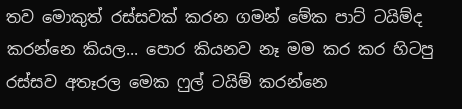තව මොකුත් රස්සවක් කරන ගමන් මේක පාට් ටයිම්ද කරන්නෙ කියල... පොර කියනව නෑ මම කර කර හිටපු රස්සව අතෑරල මෙක ෆුල් ටයිම් කරන්නෙ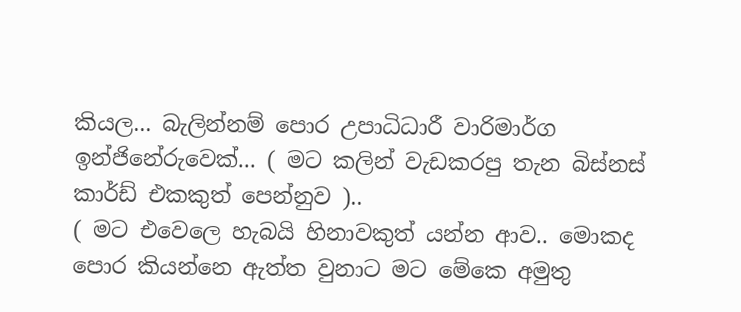කියල... බැලින්නම් පොර උපාධිධාරී වාරිමාර්ග ඉන්ජිනේරුවෙක්... ( මට කලින් වැඩකරපු තැන බිස්නස් කාර්ඩ් එකකුත් පෙන්නුව )..
( මට එවෙලෙ හැබයි හිනාවකුත් යන්න ආව.. මොකද පොර කියන්නෙ ඇත්ත වුනාට මට මේකෙ අමුතු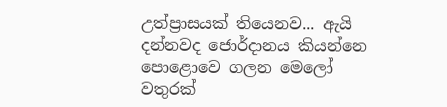උත්ප්‍රාසයක් තියෙනව... ඇයි දන්නවද ජොර්දානය කියන්නෙ පොළොවෙ ගලන මෙලෝ වතුරක්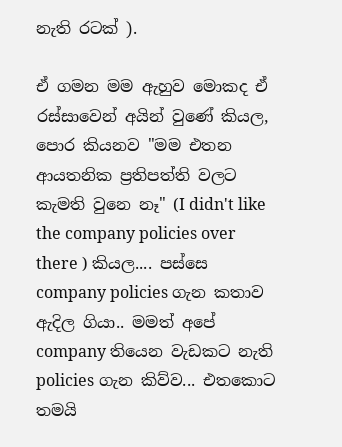නැති රටක් ).

ඒ ගමන මම ඇහුව මොකද ඒ රස්සාවෙන් අයින් වුණේ කියල, පොර කියනව "මම එතන ආයතනික ප්‍රතිපත්ති වලට කැමති වුනෙ නෑ" (I didn't like the company policies over there ) කියල.... පස්සෙ company policies ගැන කතාව ඇදිල ගියා.. මමත් අපේ company තියෙන වැඩකට නැති policies ගැන කිව්ව... එතකොට තමයි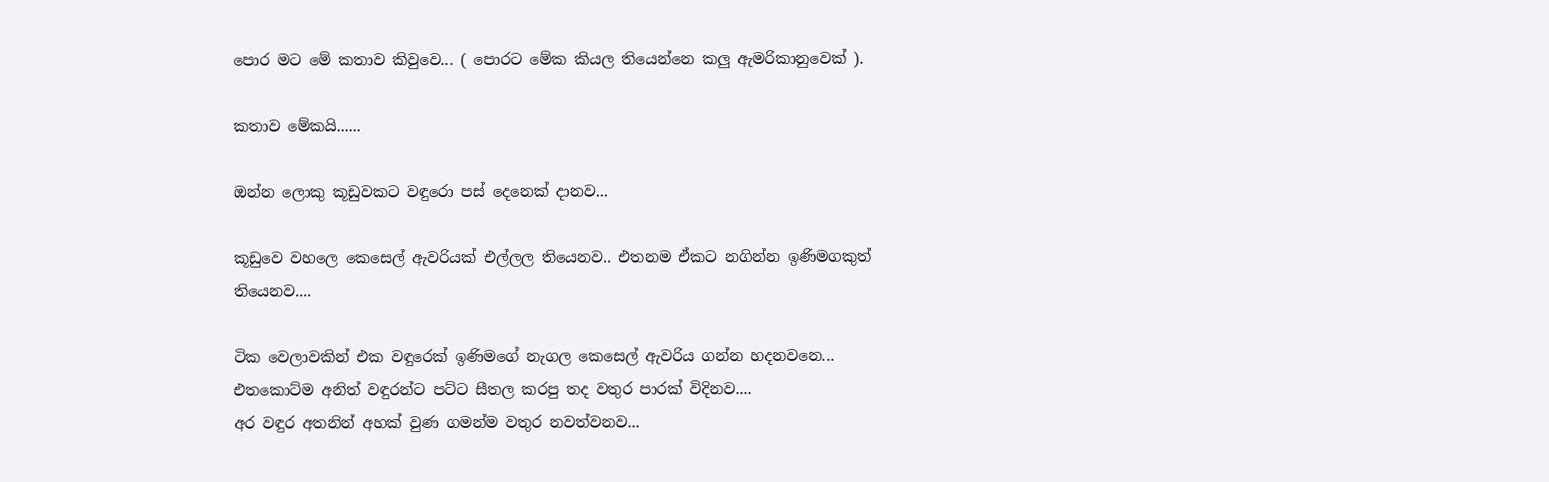පොර මට මේ කතාව කිවුවෙ... ( පොරට මේක කියල තියෙන්නෙ කලු ඇමරිකානුවෙක් ).

කතාව මේකයි......

ඔන්න ලොකු කූඩුවකට වඳුරො පස් දෙනෙක් දානව...

කූඩුවෙ වහලෙ කෙසෙල් ඇවරියක් එල්ලල තියෙනව.. එතනම ඒකට නගින්න ඉණිමගකුත් තියෙනව....

ටික වෙලාවකින් එක වඳුරෙක් ඉණිමගේ නැගල කෙසෙල් ඇවරිය ගන්න හදනවනෙ... එතකොට්ම අනිත් වඳුරන්ට පට්ට සීතල කරපු තද වතුර පාරක් විදිනව....
අර වඳුර අතනින් අහක් වුණ ගමන්ම වතුර නවත්වනව...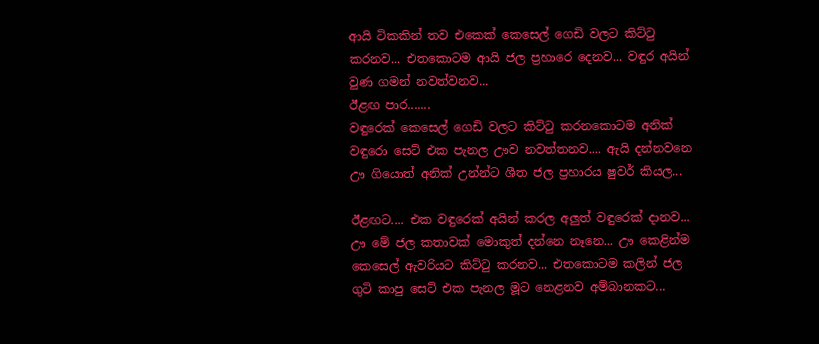ආයි ටිකකින් තව එකෙක් කෙසෙල් ගෙඩි වලට කිට්ටු කරනව... එතකොටම ආයි ජල ප්‍රහාරෙ දෙනව... වඳුර අයින් වුණ ගමන් නවත්වනව...
ඊළඟ පාර.......
වඳුරෙක් කෙසෙල් ගෙඩි වලට කිට්ටු කරනකොටම අනික් වඳුරො සෙට් එක පැනල ඌව නවත්තනව.... ඇයි දන්නවනෙ ඌ ගියොත් අනික් උන්න්ට ශීත ජල ප්‍රහාරය ෂුවර් කියල...

ඊළඟට.... එක වඳුරෙක් අයින් කරල අලුත් වඳුරෙක් දානව... ඌ මේ ජල කතාවක් මොකුත් දන්නෙ නෑනෙ... ඌ කෙළින්ම කෙසෙල් ඇවරියට කිට්ටු කරනව... එතකොටම කලින් ජල ගුටි කාපු සෙට් එක පැනල මූට නෙළනව අම්බානකට...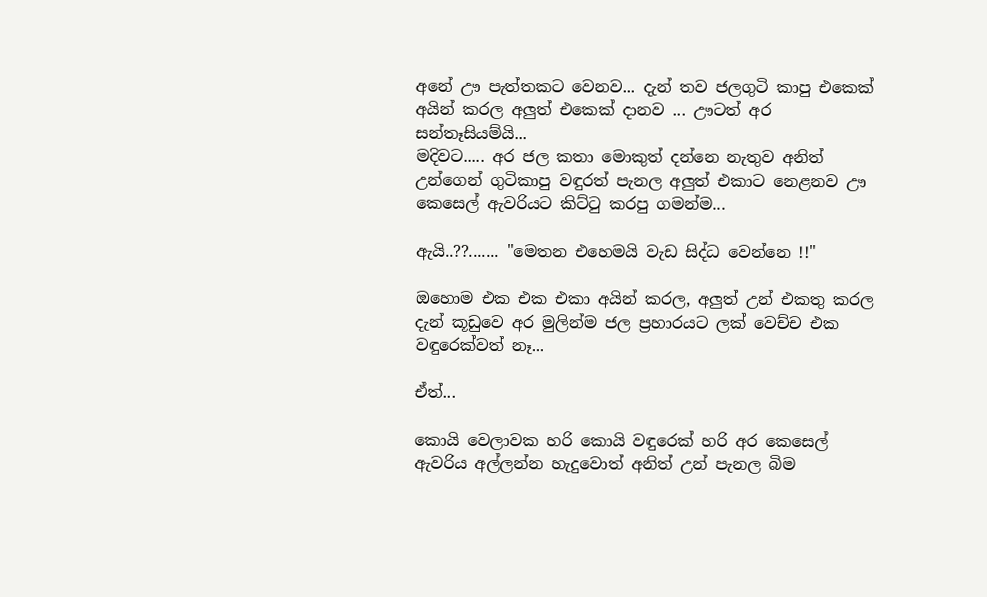අනේ ඌ පැත්තකට වෙනව... දැන් තව ජලගුටි කාපු එකෙක් අයින් කරල අලුත් එකෙක් දානව ... ඌටත් අර සන්තෑසියම්යි...
මදිවට..... අර ජල කතා මොකුත් දන්නෙ නැතුව අනිත් උන්ගෙන් ගුටිකාපු වඳුරත් පැනල අලුත් එකාට නෙළනව ඌ කෙසෙල් ඇවරියට කිට්ටු කරපු ගමන්ම...

ඇයි..??....... "මෙතන එහෙමයි වැඩ සිද්ධ වෙන්නෙ !!"

ඔහොම එක එක එකා අයින් කරල, අලුත් උන් එකතු කරල දැන් කූඩුවෙ අර මුලින්ම ජල ප්‍රහාරයට ලක් වෙච්ච එක වඳුරෙක්වත් නෑ...

ඒත්...

කොයි වෙලාවක හරි කොයි වඳුරෙක් හරි අර කෙසෙල් ඇවරිය අල්ලන්න හැදුවොත් අනිත් උන් පැනල බිම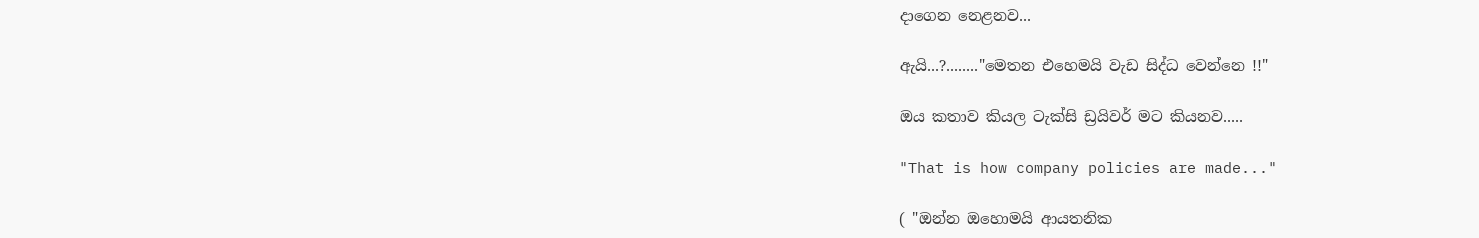දාගෙන නෙළනව...

ඇයි...?........"මෙතන එහෙමයි වැඩ සිද්ධ වෙන්නෙ !!"

ඔය කතාව කියල ටැක්සි ඩ්‍රයිවර් මට කියනව.....

"That is how company policies are made..."

( "ඔන්න ඔහොමයි ආයතනික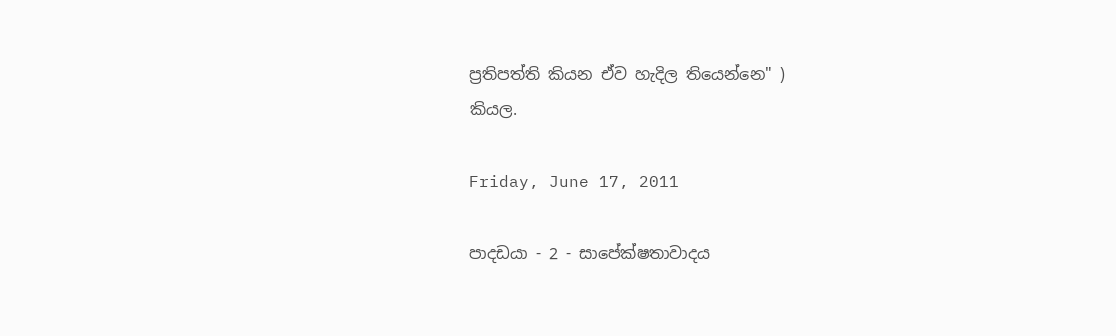ප්‍රතිපත්ති කියන ඒව හැදිල තියෙන්නෙ" )
කියල.

Friday, June 17, 2011

පාදඩයා - 2 - සාපේක්ෂතාවාදය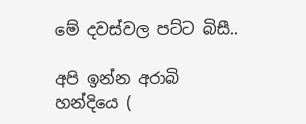මේ දවස්වල පට්ට බිසී..

අපි ඉන්න අරාබි හන්දියෙ (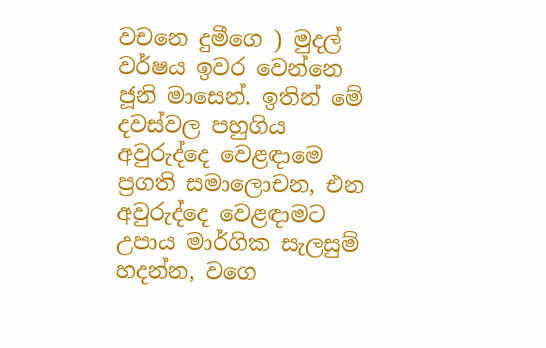වචනෙ දුමීගෙ ) මුදල් වර්ෂය ඉවර වෙන්නෙ ජූනි මාසෙන්. ඉතින් මේ දවස්වල පහුගිය අවුරුද්දෙ වෙළඳාමෙ ප්‍රගති සමාලොචන, එන අවුරුද්දෙ වෙළඳාමට උපාය මාර්ගික සැලසුම් හදන්න, වගෙ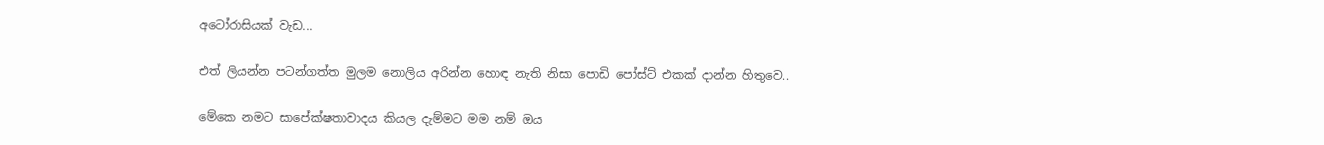අටෝරාසියක් වැඩ...

එත් ලියන්න පටන්ගත්ත මුලම නොලිය අරින්න හොඳ නැති නිසා පොඩි පෝස්ට් එකක් දාන්න හිතුවෙ..

මේකෙ නමට සාපේක්ෂතාවාදය කියල දැම්මට මම නම් ඔය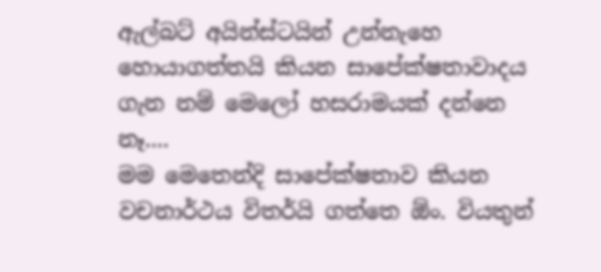ඇල්බට් අයින්ස්ටයින් උන්නැහෙ හොයාගත්තයි කියන සාපේක්ෂතාවාදය ගැන නම් මෙලෝ හසරාමයක් දන්නෙ නෑ....
මම මෙතෙන්දි සාපේක්ෂතාව කියන වචනාර්ථය විතර්යි ගත්තෙ ඕං. වියතුන්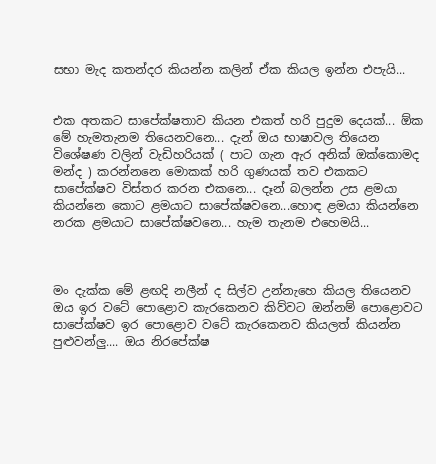සභා මැද කතන්දර කියන්න කලින් ඒක කියල ඉන්න එපැයි...


එක අතකට සාපේක්ෂතාව කියන එකත් හරි පුදුම දෙයක්... ඕක මේ හැමතැනම තියෙනවනෙ... දැන් ඔය භාෂාවල තියෙන විශේෂණ වලින් වැඩිහරියක් ( පාට ගැන ඇර අනික් ඔක්කොමද මන්ද ) කරන්නනෙ මොකක් හරි ගුණයක් තව එකකට සාපේක්ෂව විස්තර කරන එකනෙ... දෑන් බලන්න උස ළමයා කියන්නෙ කොට ළමයාට සාපේක්ෂවනෙ...හොඳ ළමයා කියන්නෙ නරක ළමයාට සාපේක්ෂවනෙ... හැම තැනම එහෙමයි...



මං දැක්ක මේ ළඟදි නලීන් ද සිල්ව උන්නැහෙ කියල තියෙනව ඔය ඉර වටේ පොළොව කැරකෙනව කිව්වට ඔන්නම් පොළොවට සාපේක්ෂව ඉර පොළොව වටේ කැරකෙනව කියලත් කියන්න පුළුවන්ලු.... ඔය නිරපේක්ෂ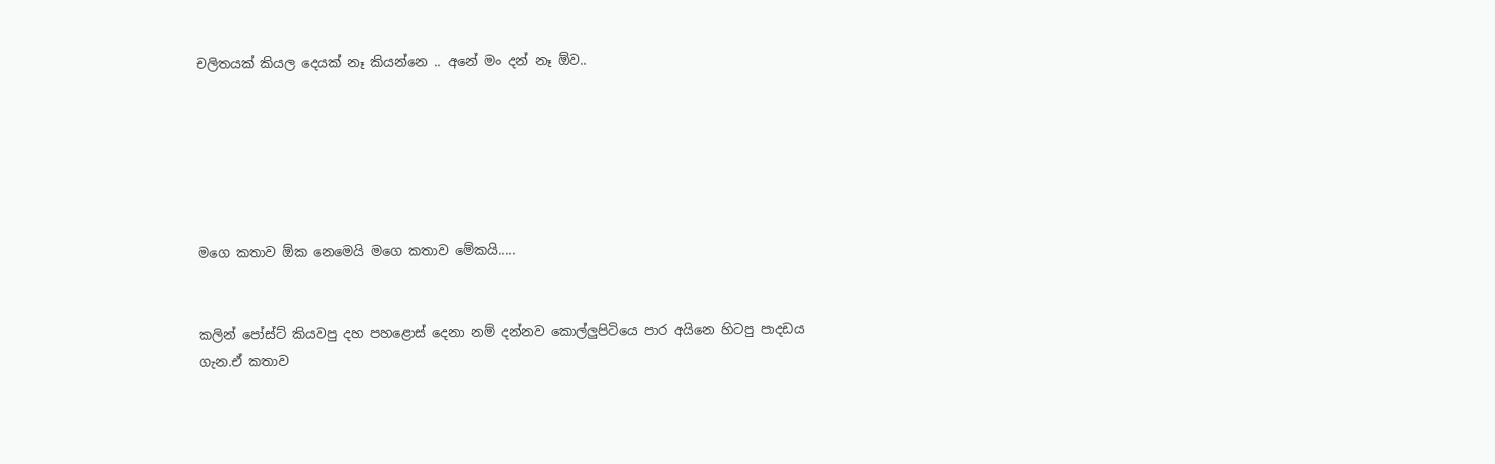චලිතයක් කියල දෙයක් නෑ කියන්නෙ .. අනේ මං දන් නෑ ඕව..






මගෙ කතාව ඕක නෙමෙයි මගෙ කතාව මේකයි.....


කලින් පෝස්ට් කියවපු දහ පහළොස් දෙනා නම් දන්නව කොල්ලුපිටියෙ පාර අයිනෙ හිටපු පාදඩය ගැන.ඒ කතාව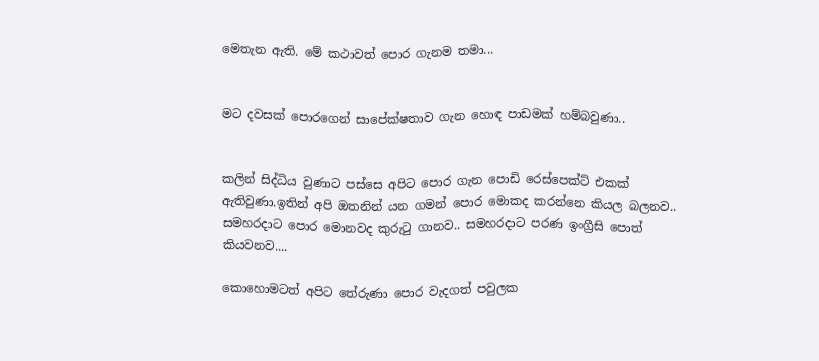මෙතැන ඇති. මේ කථාවත් පොර ගැනම තමා...


මට දවසක් පොරගෙන් සාපේක්ෂතාව ගැන හොඳ පාඩමක් හම්බවුණා..


කලින් සිද්ධිය වුණාට පස්සෙ අපිට පොර ගැන පොඩි රෙස්පෙක්ට් එකක් ඇතිවුණා.ඉතින් අපි ඔතනින් යන ගමන් පොර මොකද කරන්නෙ කියල බලනව.. සමහරදාට පොර මොනවද කුරුටු ගානව.. සමහරදාට පරණ ඉංග්‍රීසි පොත් කියවනව....

කොහොමටත් අපිට තේරුණා පොර වැදගත් පවුලක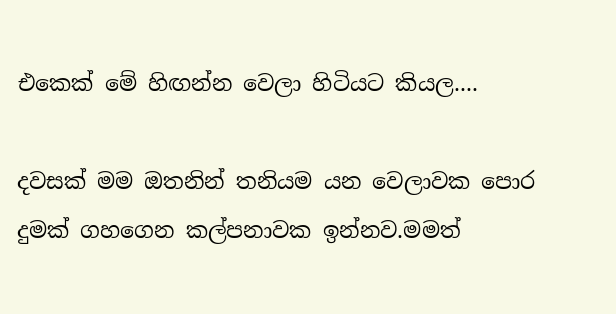එකෙක් මේ හිඟන්න වෙලා හිටියට කියල....

දවසක් මම ඔතනින් තනියම යන වෙලාවක පොර දුමක් ගහගෙන කල්පනාවක ඉන්නව.මමත්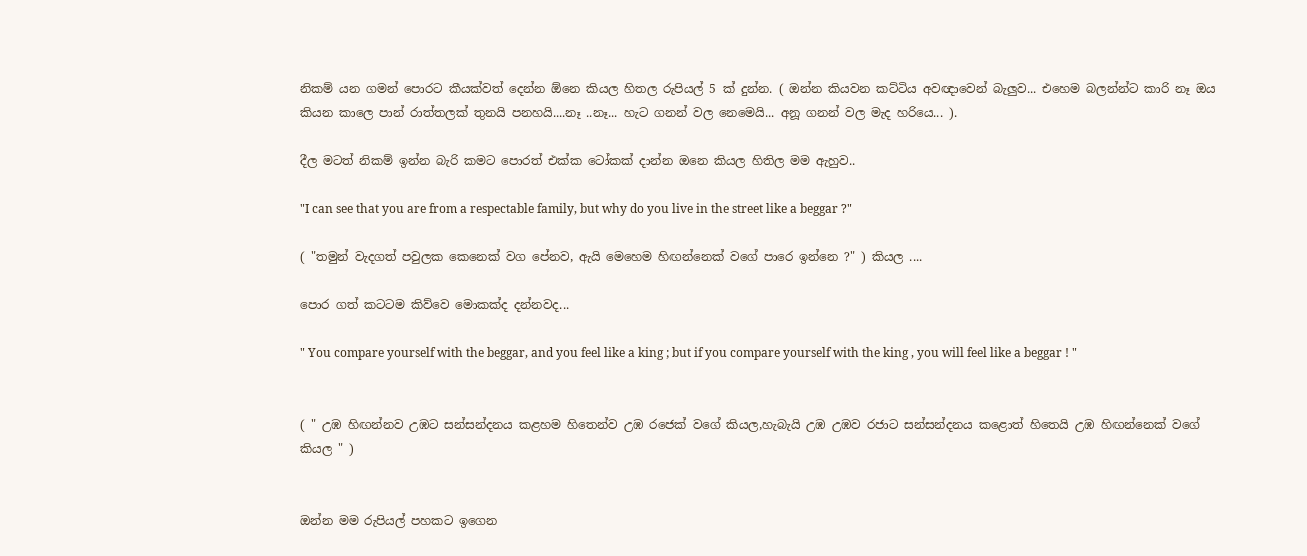නිකම් යන ගමන් පොරට කීයක්වත් දෙන්න ඕනෙ කියල හිතල රුපියල් 5 ක් දුන්න. ( ඔන්න කියවන කට්ටිය අවඥාවෙන් බැලුව... එහෙම බලන්න්ට කාරි නෑ ඔය කියන කාලෙ පාන් රාත්තලක් තුනයි පනහයි....නෑ ..නෑ... හැට ගනන් වල නෙමෙයි... අනූ ගනන් වල මැද හරියෙ... ).

දීල මටත් නිකම් ඉන්න බැරි කමට පොරත් එක්ක ටෝකක් දාන්න ඔනෙ කියල හිතිල මම ඇහුව..

"I can see that you are from a respectable family, but why do you live in the street like a beggar ?"

( "තමුන් වැදගත් පවුලක කෙනෙක් වග පේනව, ඇයි මෙහෙම හිඟන්නෙක් වගේ පාරෙ ඉන්නෙ ?" ) කියල ....

පොර ගත් කටටම කිව්වෙ මොකක්ද දන්නවද...

" You compare yourself with the beggar, and you feel like a king ; but if you compare yourself with the king , you will feel like a beggar ! "


( " උඹ හිඟන්නව උඹට සන්සන්දනය කළහම හිතෙන්ව උඹ රජෙක් වගේ කියල,හැබැයි උඹ උඹව රජාට සන්සන්දනය කළොත් හිතෙයි උඹ හිඟන්නෙක් වගේ කියල " )


ඔන්න මම රුපියල් පහකට ඉගෙන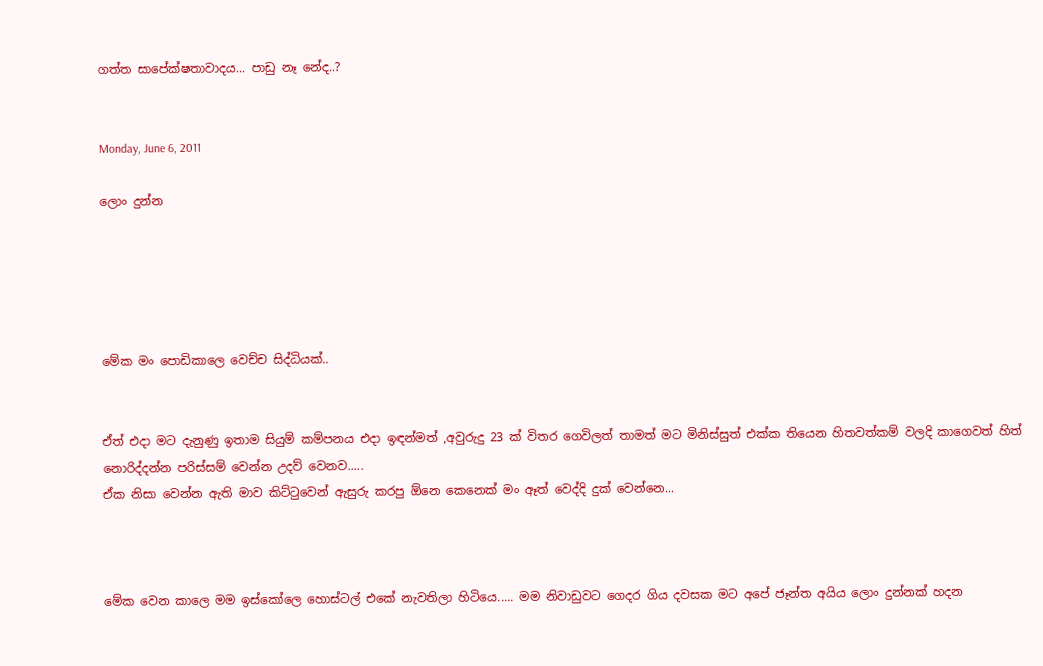ගත්ත සාපේක්ෂතාවාදය... පාඩු නෑ නේද..?


Monday, June 6, 2011

ලොං දුන්න





මේක මං පොඩිකාලෙ වෙච්ච සිද්ධියක්..


ඒත් එදා මට දැනුණු ඉතාම සියුම් කම්පනය එදා ඉඳන්මත් ,අවුරුදු 23 ක් විතර ගෙවිලත් තාමත් මට මිනිස්සුත් එක්ක තියෙන හිතවත්කම් වලදි කාගෙවත් හිත් නොරිද්දන්න පරිස්සම් වෙන්න උදව් වෙනව.....
ඒක නිසා වෙන්න ඇති මාව කිට්ටුවෙන් ඇසුරු කරපු ඕනෙ කෙනෙක් මං ඈත් වෙද්දි දුක් වෙන්නෙ...



මේක වෙන කාලෙ මම ඉස්කෝලෙ හොස්ටල් එකේ නැවතිලා හිටියෙ..... මම නිවාඩුවට ගෙදර ගිය දවසක මට අපේ ජෑන්ත අයිය ලොං දුන්නක් හදන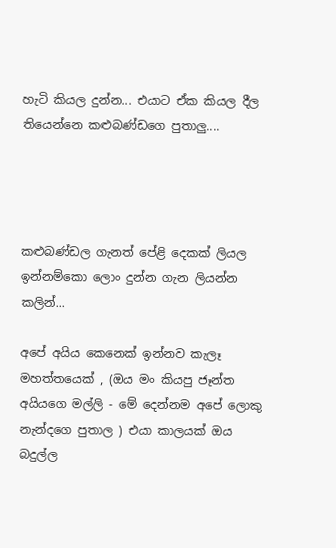හැටි කියල දුන්න... එයාට ඒක කියල දීල තියෙන්නෙ කළුබණ්ඩගෙ පුතාලු....




කළුබණ්ඩල ගැනත් පේළි දෙකක් ලියල ඉන්නම්කො ලොං දුන්න ගැන ලියන්න කලින්...

අපේ අයිය කෙනෙක් ඉන්නව කැලෑ මහත්තයෙක් , (ඔය මං කියපු ජෑන්ත අයියගෙ මල්ලි - මේ දෙන්නම අපේ ලොකු නැන්දගෙ පුතාල ) එයා කාලයක් ඔය බදුල්ල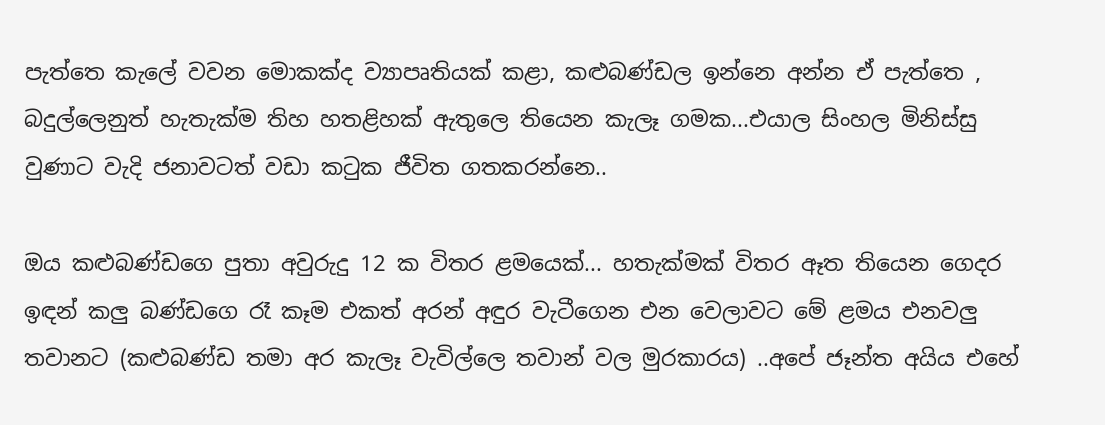පැත්තෙ කැලේ වවන මොකක්ද ව්‍යාපෘතියක් කළා, කළුබණ්ඩල ඉන්නෙ අන්න ඒ පැත්තෙ , බදුල්ලෙනුත් හැතැක්ම තිහ හතළිහක් ඇතුලෙ තියෙන කැලෑ ගමක...එයාල සිංහල මිනිස්සු වුණාට වැදි ජනාවටත් වඩා කටුක ජීවිත ගතකරන්නෙ..

ඔය කළුබණ්ඩගෙ පුතා අවුරුදු 12 ක විතර ළමයෙක්... හතැක්මක් විතර ඈත තියෙන ගෙදර ඉඳන් කලු බණ්ඩගෙ රෑ කෑම එකත් අරන් අඳුර වැටීගෙන එන වෙලාවට මේ ළමය එනවලු තවානට (කළුබණ්ඩ තමා අර කැලෑ වැවිල්ලෙ තවාන් වල මුරකාරය) ..අපේ ජෑන්ත අයිය එහේ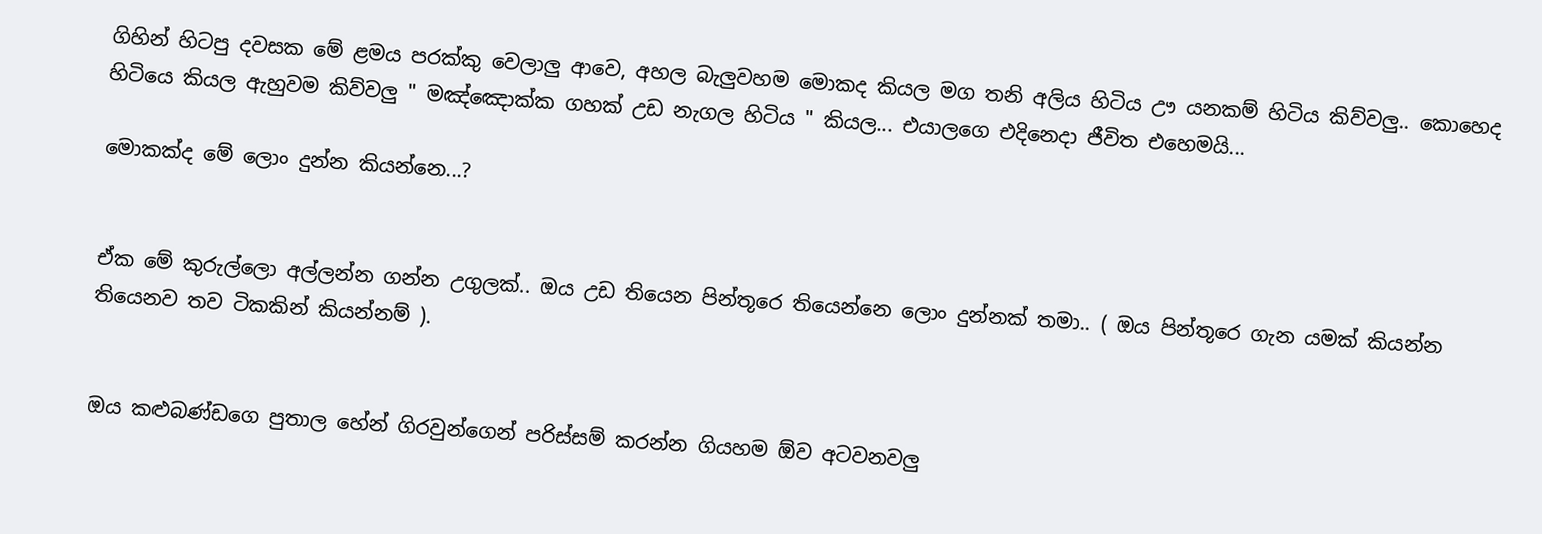ගිහින් හිටපු දවසක මේ ළමය පරක්කු වෙලාලු ආවෙ, අහල බැලුවහම මොකද කියල මග තනි අලිය හිටිය ඌ යනකම් හිටිය කිව්වලු.. කොහෙද හිටියෙ කියල ඇහුවම කිව්වලු " මඤ්ඤොක්ක ගහක් උඩ නැගල හිටිය " කියල... එයාලගෙ එදිනෙදා ජීවිත එහෙමයි...

මොකක්ද මේ ලොං දුන්න කියන්නෙ...?


ඒක මේ කුරුල්ලො අල්ලන්න ගන්න උගුලක්.. ඔය උඩ තියෙන පින්තූරෙ තියෙන්නෙ ලොං දුන්නක් තමා.. ( ඔය පින්තූරෙ ගැන යමක් කියන්න තියෙනව තව ටිකකින් කියන්නම් ).


ඔය කළුබණ්ඩගෙ පුතාල හේන් ගිරවුන්ගෙන් පරිස්සම් කරන්න ගියහම ඕව අටවනවලු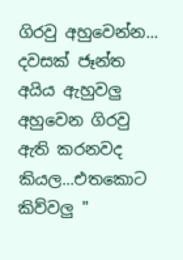ගිරවු අහුවෙන්න... දවසක් ජෑන්ත අයිය ඇහුවලු අහුවෙන ගිරවු ඇති කරනවද කියල...එතකොට කිව්වලු "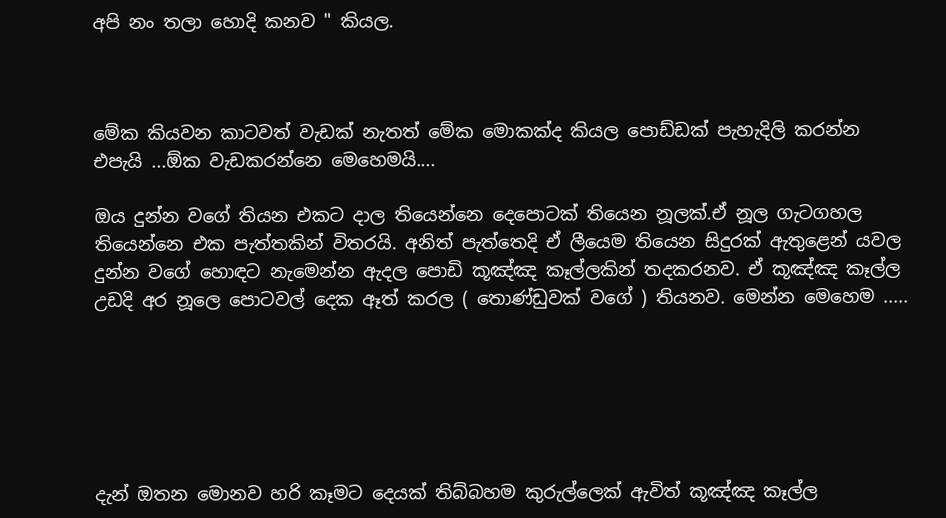අපි නං තලා හොදි කනව " කියල.



මේක කියවන කාටවත් වැඩක් නැතත් මේක මොකක්ද කියල පොඩ්ඩක් පැහැදිලි කරන්න එපැයි ...ඕක වැඩකරන්නෙ මෙහෙමයි....

ඔය දුන්න වගේ තියන එකට දාල තියෙන්නෙ දෙපොටක් තියෙන නූලක්.ඒ නූල ගැටගහල තියෙන්නෙ එක පැත්තකින් විතරයි. අනිත් පැත්තෙදි ඒ ලීයෙම තියෙන සිදුරක් ඇතුළෙන් යවල දුන්න වගේ හොඳට නැමෙන්න ඇදල පොඩි කූඤ්ඤ කෑල්ලකින් තදකරනව. ඒ කූඤ්ඤ කෑල්ල උඩදි අර නූලෙ පොටවල් දෙක ඈත් කරල ( තොණ්ඩුවක් වගේ ) තියනව. මෙන්න මෙහෙම .....






දැන් ඔතන මොනව හරි කෑමට දෙයක් තිබ්බහම කුරුල්ලෙක් ඇවිත් කූඤ්ඤ කෑල්ල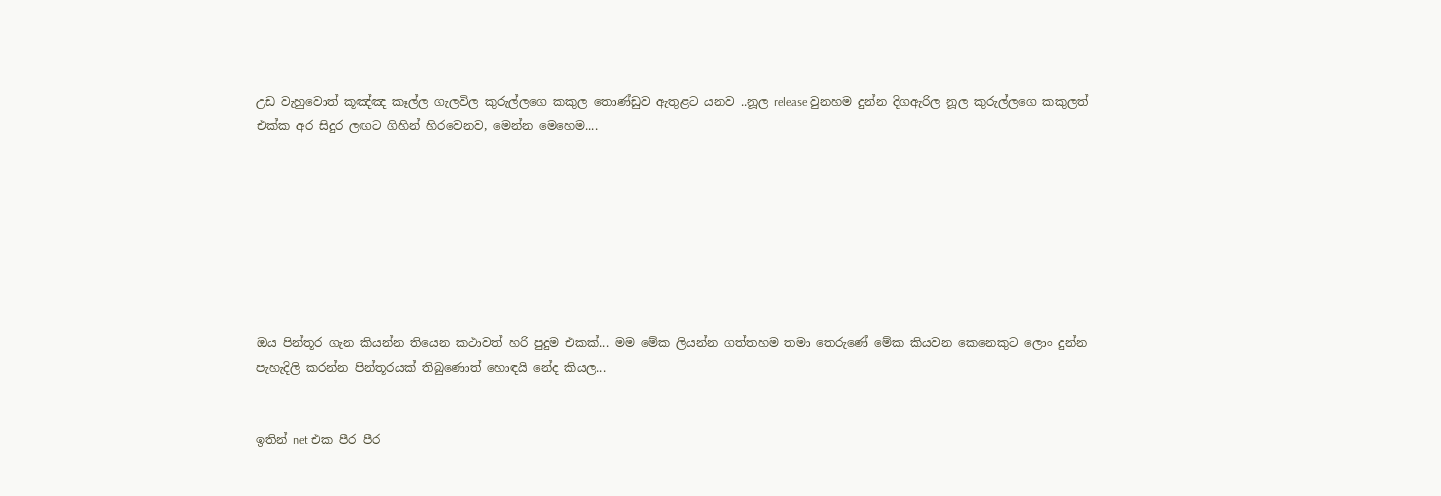උඩ වැහුවොත් කූඤ්ඤ කෑල්ල ගැලවිල කුරුල්ලගෙ කකුල තොණ්ඩුව ඇතුළට යනව ..නූල release වුනහම දුන්න දිගඇරිල නූල කුරුල්ලගෙ කකුලත් එක්ක අර සිදුර ලඟට ගිහින් හිරවෙනව, මෙන්න මෙහෙම....








ඔය පින්තූර ගැන කියන්න තියෙන කථාවත් හරි පුදුම එකක්... මම මේක ලියන්න ගත්තහම තමා තෙරුණේ මේක කියවන කෙනෙකුට ලොං දුන්න පැහැදිලි කරන්න පින්තූරයක් තිබුණොත් හොඳයි නේද කියල...


ඉතින් net එක පීර පීර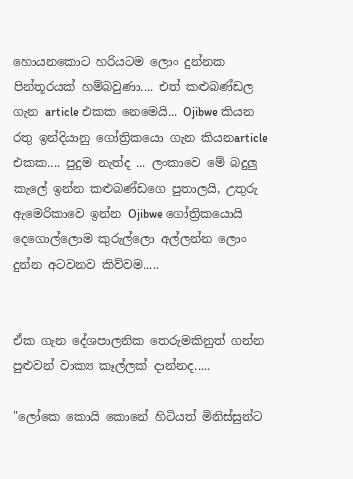හොයනකොට හරියටම ලොං දුන්නක පින්තූරයක් හම්බවුණා.... එත් කළුබණ්ඩල ගැන article එකක නෙමෙයි... Ojibwe කියන රතු ඉන්දියානු ගෝත්‍රිකයො ගැන කියනarticle එකක.... පුදුම නැත්ද ... ලංකාවෙ මේ බදුලු කැලේ ඉන්න කළුබණ්ඩගෙ පුතාලයි, උතුරු ඇමෙරිකාවෙ ඉන්න Ojibwe ගෝත්‍රිකයොයි දෙගොල්ලොම කුරුල්ලො අල්ලන්න ලොං දුන්න අටවනව කිව්වම.....


ඒක ගැන දේශපාලනික තෙරුමකිනුත් ගන්න පුළුවන් වාක්‍ය කෑල්ලක් දාන්නද.....

"ලෝකෙ කොයි කොනේ හිටියත් මිනිස්සුන්ට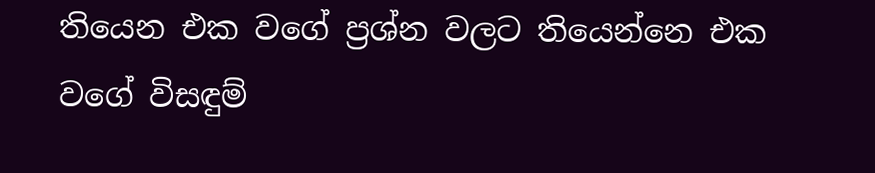තියෙන එක වගේ ප්‍රශ්න වලට තියෙන්නෙ එක වගේ විසඳුම්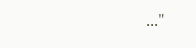..."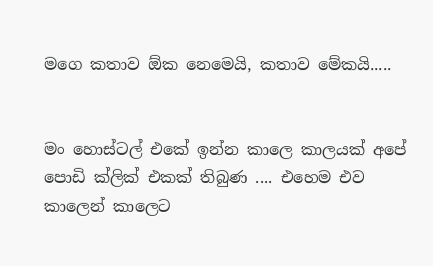මගෙ කතාව ඕක නෙමෙයි, කතාව මේකයි.....


මං හොස්ටල් එකේ ඉන්න කාලෙ කාලයක් අපේ පොඩි ක්ලික් එකක් තිබුණ .... එහෙම එව කාලෙන් කාලෙට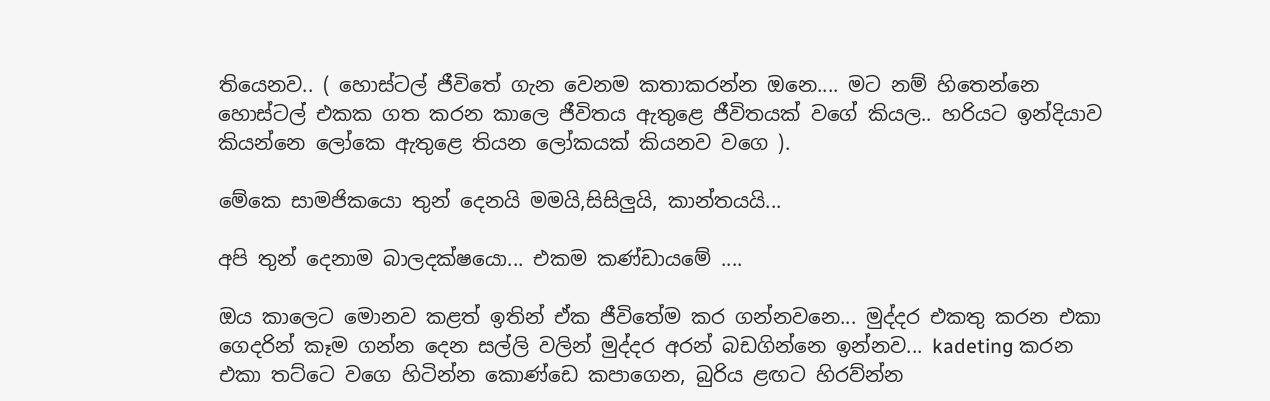තියෙනව.. ( හොස්ටල් ජීවිතේ ගැන වෙනම කතාකරන්න ඔනෙ.... මට නම් හිතෙන්නෙ හොස්ටල් එකක ගත කරන කාලෙ ජීවිතය ඇතුළෙ ජීවිතයක් වගේ කියල.. හරියට ඉන්දියාව කියන්නෙ ලෝකෙ ඇතුළෙ තියන ලෝකයක් කියනව වගෙ ).

මේකෙ සාමජිකයො තුන් දෙනයි මමයි,සිසිලුයි, කාන්තයයි...

අපි තුන් දෙනාම බාලදක්ෂයො... එකම කණ්ඩායමේ ....

ඔය කාලෙට මොනව කළත් ඉතින් ඒක ජීවිතේම කර ගන්නවනෙ... මුද්දර එකතු කරන එකා ගෙදරින් කෑම ගන්න දෙන සල්ලි වලින් මුද්දර අරන් බඩගින්නෙ ඉන්නව... kadeting කරන එකා තට්ටෙ වගෙ හිටින්න කොණ්ඩෙ කපාගෙන, බුරිය ළඟට හිරව්න්න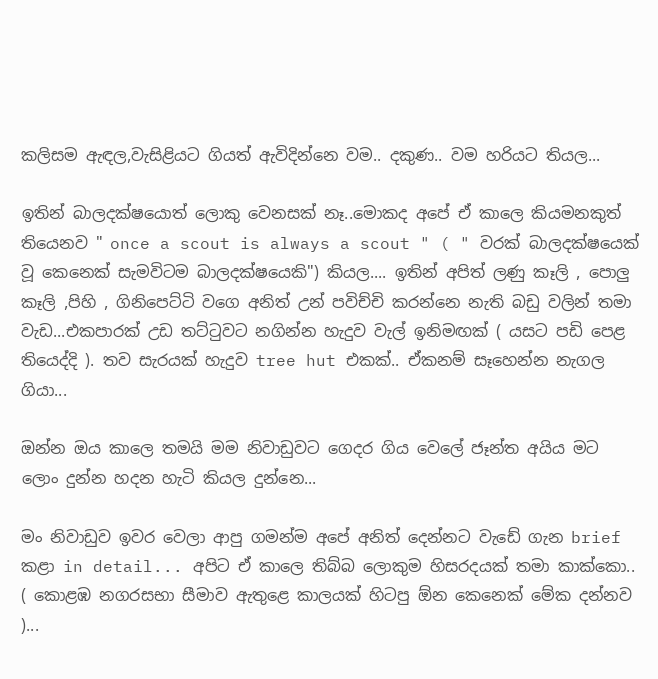කලිසම ඇඳල,වැසිළියට ගියත් ඇවිදින්නෙ වම.. දකුණ.. වම හරියට තියල...

ඉතින් බාලදක්ෂයොත් ලොකු වෙනසක් නෑ..මොකද අපේ ඒ කාලෙ කියමනකුත් තියෙනව " once a scout is always a scout " ( " වරක් බාලදක්ෂයෙක් වූ කෙනෙක් සැමවිටම බාලදක්ෂයෙකි") කියල.... ඉතින් අපිත් ලණු කෑලි , පොලු කෑලි ,පිහි , ගිනිපෙට්ටි වගෙ අනිත් උන් පවිච්චි කරන්නෙ නැති බඩු වලින් තමා වැඩ...එකපාරක් උඩ තට්ටුවට නගින්න හැදුව වැල් ඉනිමඟක් ( යසට පඩි පෙළ තියෙද්දි ). තව සැරයක් හැදුව tree hut එකක්.. ඒකනම් සෑහෙන්න නැගල ගියා...

ඔන්න ඔය කාලෙ තමයි මම නිවාඩුවට ගෙදර ගිය වෙලේ ජෑන්ත අයිය මට ලොං දුන්න හදන හැටි කියල දුන්නෙ...

මං නිවාඩුව ඉවර වෙලා ආපු ගමන්ම අපේ අනිත් දෙන්නට වැඩේ ගැන brief කළා in detail... අපිට ඒ කාලෙ තිබ්බ ලොකුම හිසරදයක් තමා කාක්කො.. ( කොළඹ නගරසභා සීමාව ඇතුළෙ කාලයක් හිටපු ඕන කෙනෙක් මේක දන්නව )...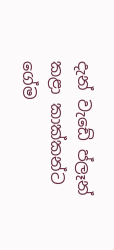දැන් වැඩේ ප්ලෑන් කළා කාක්කන්ට ගේම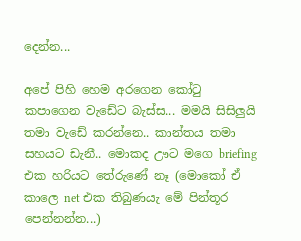දෙන්න...

අපේ පිහි හෙම අරගෙන කෝටු කපාගෙන වැඩේට බැස්ස... මමයි සිසිලුයි තමා වැඩේ කරන්නෙ.. කාන්තය තමා සහයට ඩැනී.. මොකද ඌට මගෙ briefing එක හරියට තේරුණේ නෑ (මොකෝ ඒ කාලෙ net එක තිබුණයැ මේ පින්තූර පෙන්නන්න...)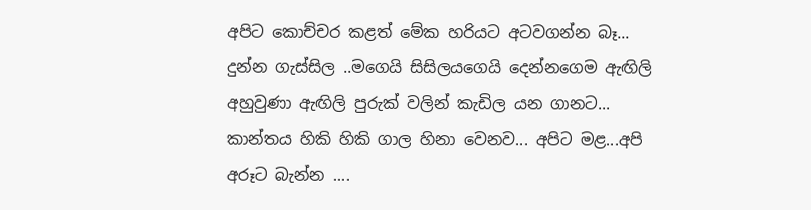අපිට කොච්චර කළත් මේක හරියට අටවගන්න බෑ... දුන්න ගැස්සිල ..මගෙයි සිසිලයගෙයි දෙන්නගෙම ඇඟිලි අහුවුණා ඇඟිලි පුරුක් වලින් කැඩිල යන ගානට... කාන්තය හිකි හිකි ගාල හිනා වෙනව... අපිට මළ...අපි අරූට බැන්න ....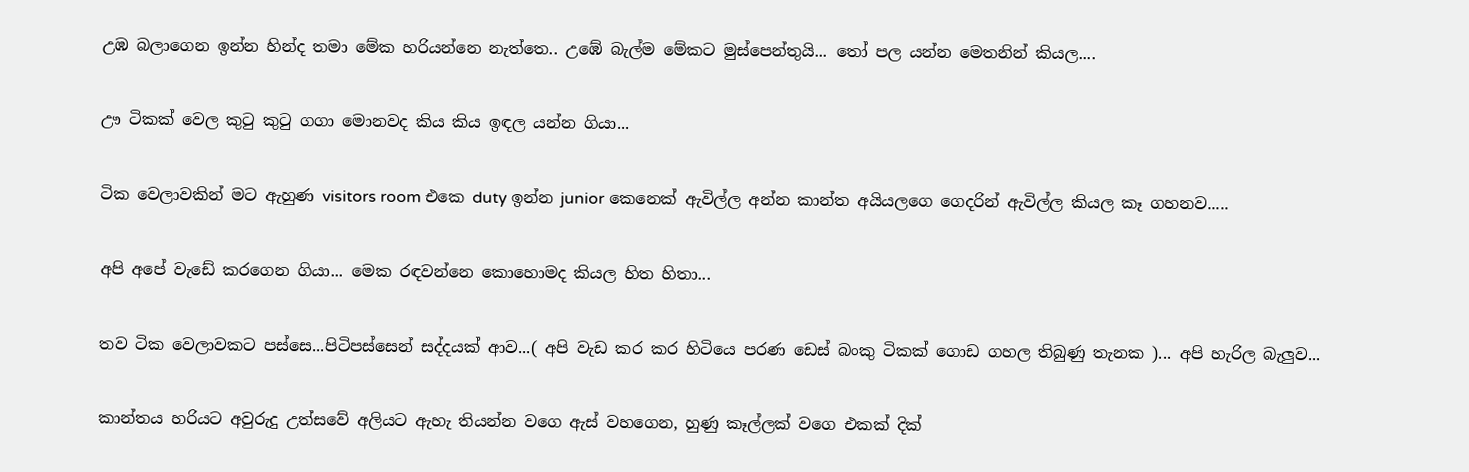උඹ බලාගෙන ඉන්න හින්ද තමා මේක හරියන්නෙ නැත්තෙ.. උඹේ බැල්ම මේකට මුස්පෙන්තුයි... තෝ පල යන්න මෙතනින් කියල....

ඌ ටිකක් වෙල කුටු කුටු ගගා මොනවද කිය කිය ඉඳල යන්න ගියා...

ටික වෙලාවකින් මට ඇහුණ visitors room එකෙ duty ඉන්න junior කෙනෙක් ඇවිල්ල අන්න කාන්ත අයියලගෙ ගෙදරින් ඇවිල්ල කියල කෑ ගහනව.....

අපි අපේ වැඩේ කරගෙන ගියා... මෙක රඳවන්නෙ කොහොමද කියල හිත හිතා...

තව ටික වෙලාවකට පස්සෙ...පිටිපස්සෙන් සද්දයක් ආව...( අපි වැඩ කර කර හිටියෙ පරණ ඩෙස් බංකු ටිකක් ගොඩ ගහල තිබුණු තැනක )... අපි හැරිල බැලුව...

කාන්තය හරියට අවුරුදු උත්සවේ අලියට ඇහැ තියන්න වගෙ ඇස් වහගෙන, හුණු කෑල්ලක් වගෙ එකක් දික්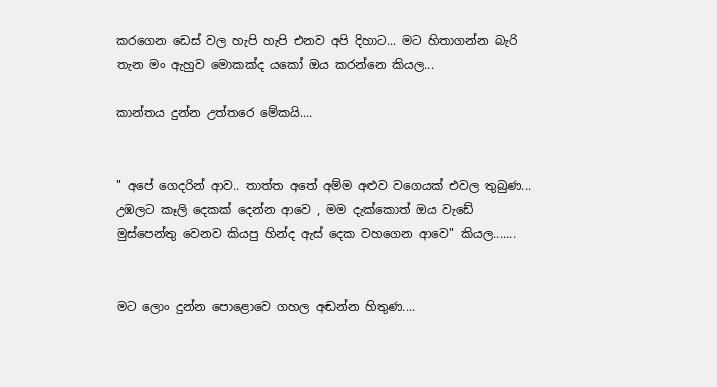කරගෙන ඩෙස් වල හැපි හැපි එනව අපි දිහාට... මට හිතාගන්න බැරි තැන මං ඇහුව මොකක්ද යකෝ ඔය කරන්නෙ කියල...

කාන්තය දුන්න උත්තරෙ මේකයි....


" අපේ ගෙදරින් ආව.. තාත්ත අතේ අම්ම අළුව වගෙයක් එවල තුබුණ... උඹලට කෑලි දෙකක් දෙන්න ආවෙ , මම දැක්කොත් ඔය වැඩේ මුස්පෙන්තු වෙනව කියපු හින්ද ඇස් දෙක වහගෙන ආවෙ" කියල.......


මට ලොං දුන්න පොළොවෙ ගහල අඬන්න හිතුණ....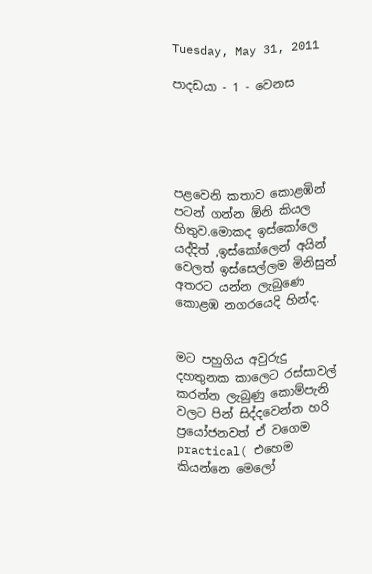Tuesday, May 31, 2011

පාදඩයා - 1 - වෙනස





පළවෙනි කතාව කොළඹින් පටන් ගන්න ඕනි කියල හිතුව.මොකද ඉස්කෝලෙ යද්දිත් ,ඉස්කෝලෙන් අයින් වෙලත් ඉස්සෙල්ලම මිනිසුන් අතරට යන්න ලැබුණෙ කොළඹ නගරයෙදි හින්ද.


මට පහුගිය අවුරුදු දහතුනක කාලෙට රස්සාවල් කරන්න ලැබුණු කොම්පැනි වලට පින් සිද්දවෙන්න හරි ප්‍රයෝජනවත් ඒ වගෙම practical( එහෙම කියන්නෙ මෙලෝ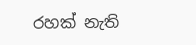රහක් නැති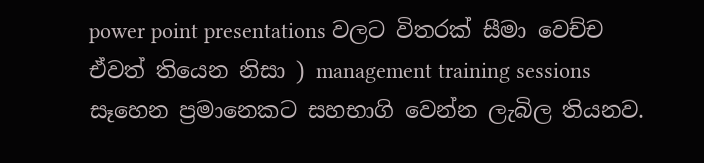power point presentations වලට විතරක් සීමා වෙච්ච ඒවත් තියෙන නිසා ) management training sessions සෑහෙන ප්‍රමානෙකට සහභාගි වෙන්න ලැබිල තියනව.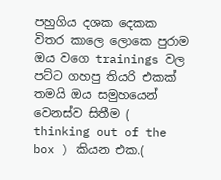පහුගිය දශක දෙකක විතර කාලෙ ලොකෙ පුරාම ඔය වගෙ trainings වල පට්ට ගහපු තියරි එකක් තමයි ඔය සමුහයෙන් වෙනස්ව සිතීම ( thinking out of the box ) කියන එක.(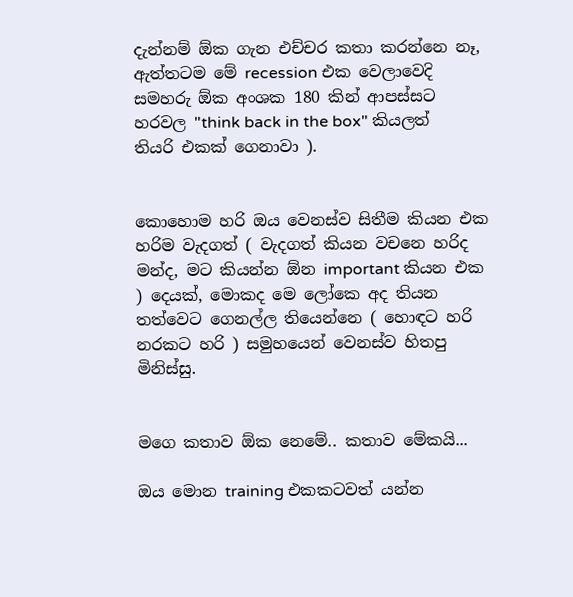දැන්නම් ඕක ගැන එච්චර කතා කරන්නෙ නෑ, ඇත්තටම මේ recession එක වෙලාවෙදි සමහරු ඕක අංශක 180 කින් ආපස්සට හරවල "think back in the box" කියලත් තියරි එකක් ගෙනාවා ).


කොහොම හරි ඔය වෙනස්ව සිතීම කියන එක හරිම වැදගත් ( වැදගත් කියන වචනෙ හරිද මන්ද, මට කියන්න ඕන important කියන එක ) දෙයක්, මොකද මෙ ලෝකෙ අද තියන තත්වෙට ගෙනල්ල තියෙන්නෙ ( හොඳට හරි නරකට හරි ) සමුහයෙන් වෙනස්ව හිතපු මිනිස්සු.


මගෙ කතාව ඕක නෙමේ.. කතාව මේකයි...

ඔය මොන training එකකටවත් යන්න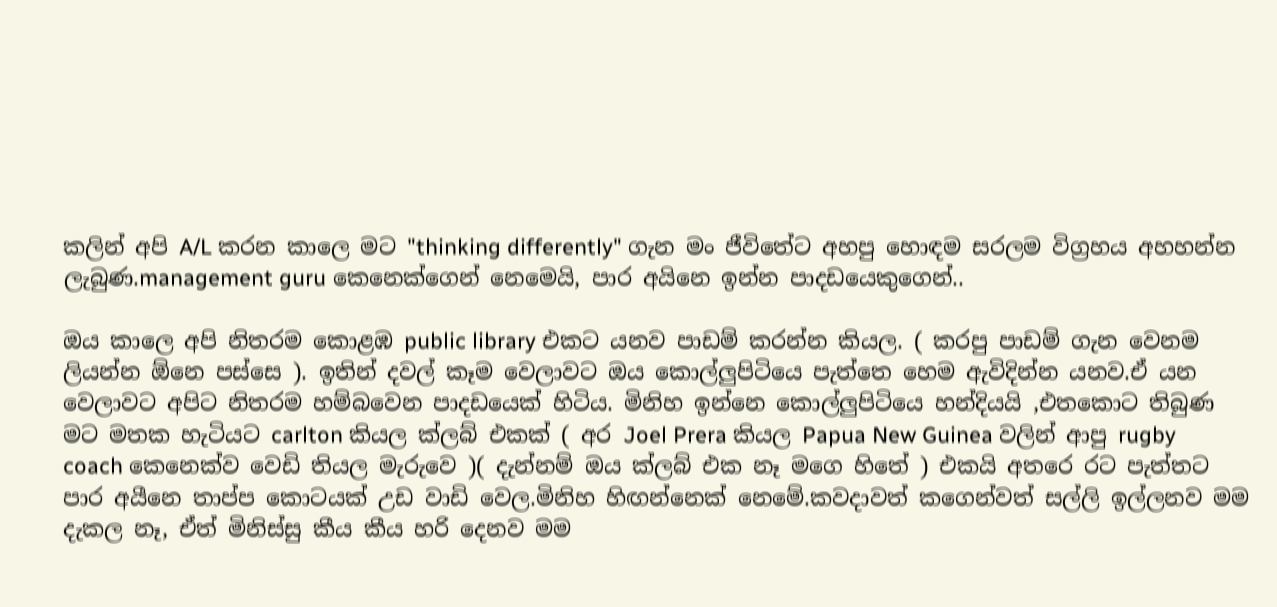කලින් අපි A/L කරන කාලෙ මට "thinking differently" ගැන මං ජීවිතේට අහපු හොඳම සරලම විග්‍රහය අහහන්න ලැබුණ.management guru කෙනෙක්ගෙන් නෙමෙයි, පාර අයිනෙ ඉන්න පාදඩයෙකුගෙන්..

ඔය කාලෙ අපි නිතරම කොළඹ public library එකට යනව පාඩම් කරන්න කියල. ( කරපු පාඩම් ගැන වෙනම ලියන්න ඕනෙ පස්සෙ ). ඉතින් දවල් කෑම වෙලාවට ඔය කොල්ලුපිටියෙ පැත්තෙ හෙම ඇවිදින්න යනව.ඒ යන වෙලාවට අපිට නිතරම හම්බවෙන පාදඩයෙක් හිටිය. මිනිහ ඉන්නෙ කොල්ලුපිටියෙ හන්දියයි ,එතකොට තිබුණ මට මතක හැටියට carlton කියල ක්ලබ් එකක් ( අර Joel Prera කියල Papua New Guinea වලින් ආපු rugby coach කෙනෙක්ව වෙඩි තියල මැරුවෙ )( දැන්නම් ඔය ක්ලබ් එක නෑ මගෙ හිතේ ) එකයි අතරෙ රට පැත්තට පාර අයීනෙ තාප්ප කොටයක් උඩ වාඩි වෙල.මිනිහ හිඟන්නෙක් නෙමේ.කවදාවත් කගෙන්වත් සල්ලි ඉල්ලනව මම දැකල නෑ, ඒත් මිනිස්සු කීය කීය හරි දෙනව මම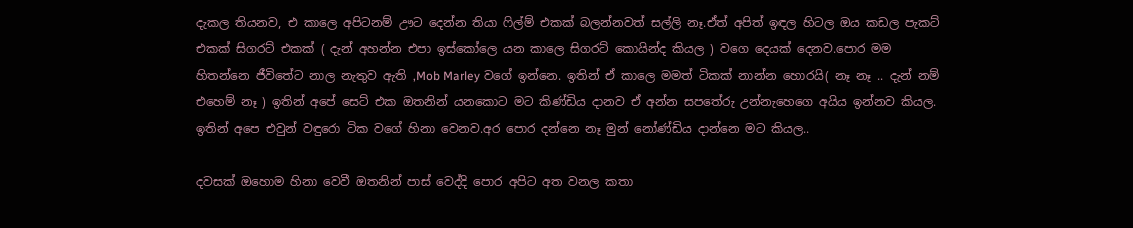දැකල තියනව, එ කාලෙ අපිටනම් ඌට දෙන්න තියා ෆිල්ම් එකක් බලන්නවත් සල්ලි නෑ.ඒත් අපිත් ඉඳල හිටල ඔය කඩල පැකට් එකක් සිගරට් එකක් ( දැන් අහන්න එපා ඉස්කෝලෙ යන කාලෙ සිගරට් කොයින්ද කියල ) වගෙ දෙයක් දෙනව.පොර මම හිතන්නෙ ජීවිතේට නාල නැතුව ඇති ,Mob Marley වගේ ඉන්නෙ. ඉතින් ඒ කාලෙ මමත් ටිකක් නාන්න හොරයි( නෑ නෑ .. දැන් නම් එහෙම් නෑ ) ඉතින් අපේ සෙට් එක ඔතනින් යනකොට මට කිණ්ඩිය දානව ඒ අන්න සපතේරු උන්නැහෙගෙ අයිය ඉන්නව කියල. ඉතින් අපෙ එවුන් වඳුරො ටික වගේ හිනා වෙනව.අර පොර දන්නෙ නෑ මුන් නෝණ්ඩිය දාන්නෙ මට කියල..

දවසක් ඔහොම හිනා වෙවී ඔතනින් පාස් වෙද්දි පොර අපිට අත වනල කතා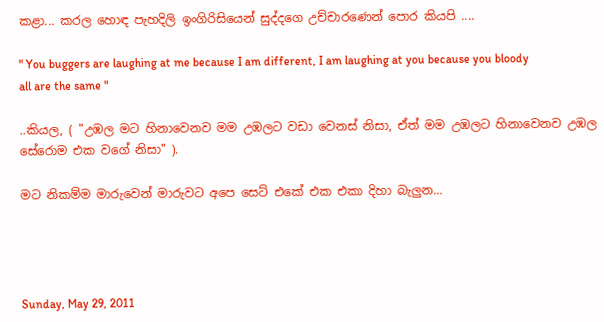කළා... කරල හොඳ පැහදිලි ඉංගිරිසියෙන් සුද්දගෙ උච්චාරණෙන් පොර කියපි ....

" You buggers are laughing at me because I am different, I am laughing at you because you bloody all are the same "

..කියල, ( "උඹල මට හිනාවෙනව මම උඹලට වඩා වෙනස් නිසා, ඒත් මම උඹලට හිනාවෙනව උඹල සේරොම එක වගේ නිසා" ).

මට නිකම්ම මාරුවෙන් මාරුවට අපෙ සෙට් එකේ එක එකා දිහා බැලුන...




Sunday, May 29, 2011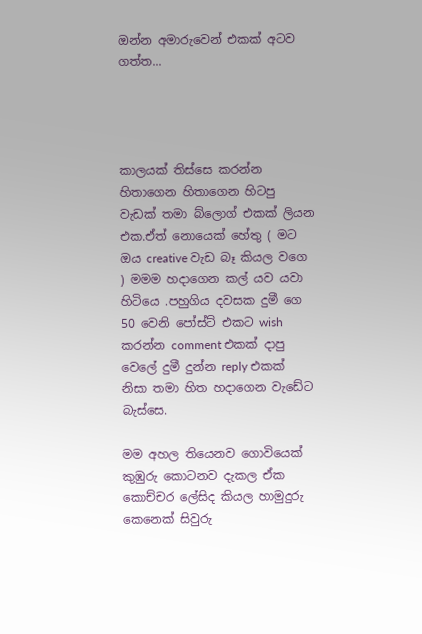ඔන්න අමාරුවෙන් එකක් අටව ගත්ත...




කාලයක් තිස්සෙ කරන්න හිතාගෙන හිතාගෙන හිටපු වැඩක් තමා බ්ලොග් එකක් ලියන එක.ඒත් නොයෙක් හේතු ( මට ඔය creative වැඩ බෑ කියල වගෙ ) මමම හදාගෙන කල් යව යවා හිටියෙ .පහුගිය දවසක දුමී ගෙ 50 වෙනි පෝස්ට් එකට wish කරන්න comment එකක් දාපු වෙලේ දුමී දුන්න reply එකක් නිසා තමා හිත හදාගෙන වැඩේට බැස්සෙ.

මම අහල තියෙනව ගොවියෙක් කුඹුරු කොටනව දැකල ඒක කොච්චර ලේසිද කියල හාමුදුරු කෙනෙක් සිවුරු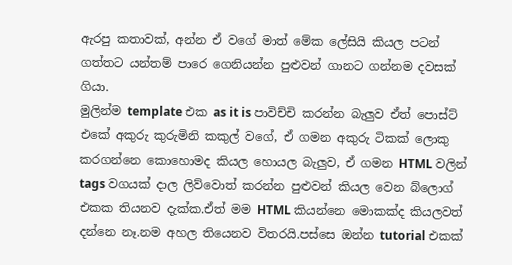ඇරපු කතාවක්, අන්න ඒ වගේ මාත් මේක ලේසියි කියල පටන් ගත්තට යන්තම් පාරෙ ගෙනියන්න පුළුවන් ගානට ගන්නම දවසක් ගියා.
මුලින්ම template එක as it is පාවිච්චි කරන්න බැලුව ඒත් පොස්ට් එකේ අකුරු කුරුමිනි කකුල් වගේ, ඒ ගමන අකුරු ටිකක් ලොකු කරගන්නෙ කොහොමද කියල හොයල බැලුව, ඒ ගමන HTML වලින් tags වගයක් දාල ලිව්වොත් කරන්න පුළුවන් කියල වෙන බ්ලොග් එකක තියනව දැක්ක.ඒත් මම HTML කියන්නෙ මොකක්ද කියලවත් දන්නෙ නෑ.නම අහල තියෙනව විතරයි.පස්සෙ ඔන්න tutorial එකක්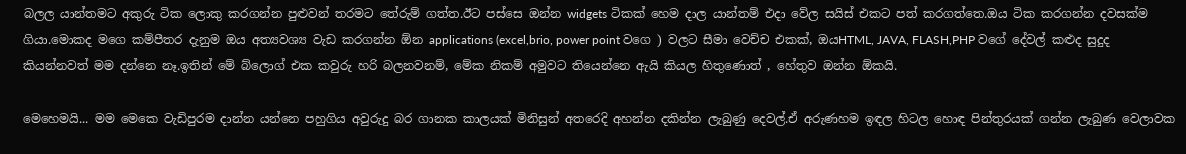බලල යාන්තමට අකුරු ටික ලොකු කරගන්න පුළුවන් තරමට තේරුම් ගත්ත.ඊට පස්සෙ ඔන්න widgets ටිකක් හෙම දාල යාන්තම් එදා වේල සයිස් එකට පත් කරගත්තෙ.ඔය ටික කරගන්න දවසක්ම ගියා.මොකද මගෙ කම්පීතර දැනුම ඔය අත්‍යවශ්‍ය වැඩ කරගන්න ඕන applications (excel,brio, power point වගෙ ) වලට සීමා වෙච්ච එකක්, ඔයHTML, JAVA, FLASH,PHP වගේ දේවල් කළුද සුදුද කියන්නවත් මම දන්නෙ නෑ.ඉතින් මේ බ්ලොග් එක කවුරු හරි බලනවනම්, මේක නිකම් අමුවට තියෙන්නෙ ඇයි කියල හිතුණොත් , හේතුව ඔන්න ඕකයි.

මෙහෙමයි... මම මෙකෙ වැඩිපුරම දාන්න යන්නෙ පහුගිය අවුරුදු බර ගානක කාලයක් මිනිසුන් අතරෙදි අහන්න දකින්න ලැබුණු දෙවල්.ඒ අරුණහම ඉඳල හිටල හොඳ පින්තුරයක් ගන්න ලැබුණ වෙලාවක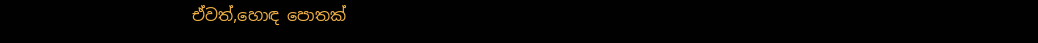ඒවත්,හොඳ පොතක්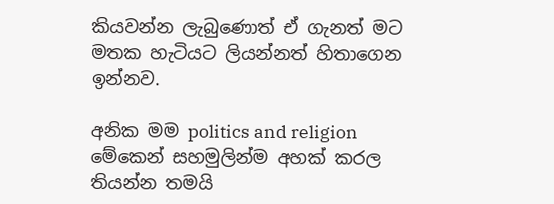කියවන්න ලැබුණොත් ඒ ගැනත් මට මතක හැටියට ලියන්නත් හිතාගෙන ඉන්නව.

අනික මම politics and religion මේකෙන් සහමුලින්ම අහක් කරල තියන්න තමයි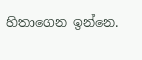හිතාගෙන ඉන්නෙ.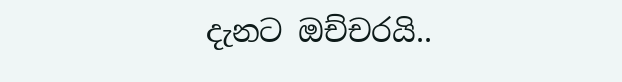දැනට ඔච්චරයි..